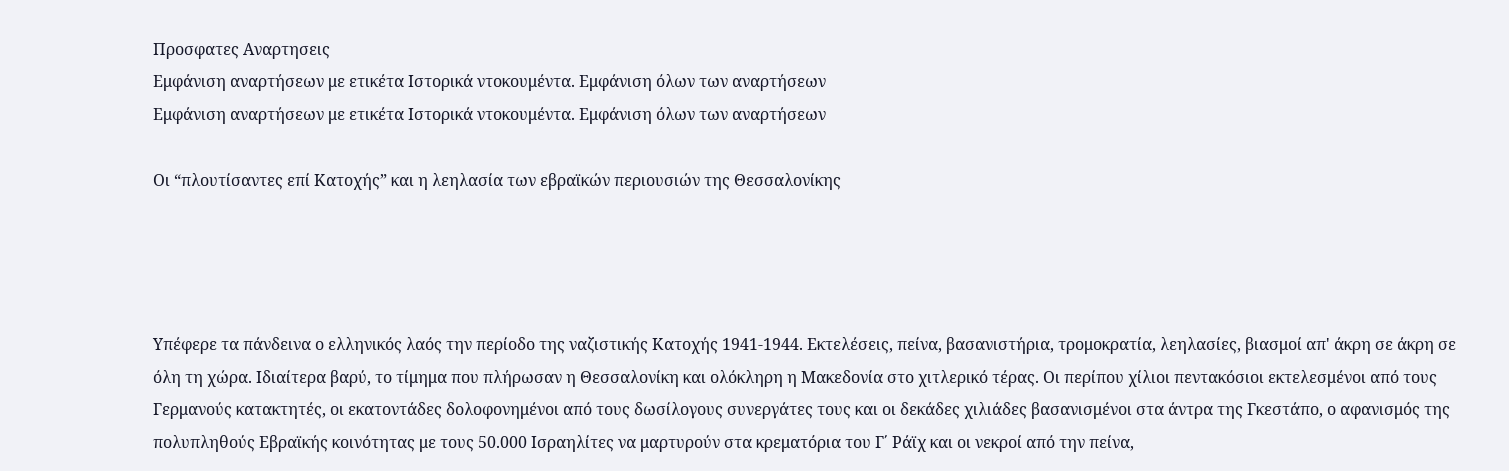Προσφατες Αναρτησεις
Εμφάνιση αναρτήσεων με ετικέτα Ιστορικά ντοκουμέντα. Εμφάνιση όλων των αναρτήσεων
Εμφάνιση αναρτήσεων με ετικέτα Ιστορικά ντοκουμέντα. Εμφάνιση όλων των αναρτήσεων

Οι “πλουτίσαντες επί Κατοχής” και η λεηλασία των εβραϊκών περιουσιών της Θεσσαλονίκης




Υπέφερε τα πάνδεινα ο ελληνικός λαός την περίοδο της ναζιστικής Κατοχής 1941-1944. Εκτελέσεις, πείνα, βασανιστήρια, τρομοκρατία, λεηλασίες, βιασμοί απ' άκρη σε άκρη σε όλη τη χώρα. Ιδιαίτερα βαρύ, το τίμημα που πλήρωσαν η Θεσσαλονίκη και ολόκληρη η Μακεδονία στο χιτλερικό τέρας. Οι περίπου χίλιοι πεντακόσιοι εκτελεσμένοι από τους Γερμανούς κατακτητές, οι εκατοντάδες δολοφονημένοι από τους δωσίλογους συνεργάτες τους και οι δεκάδες χιλιάδες βασανισμένοι στα άντρα της Γκεστάπο, ο αφανισμός της πολυπληθούς Εβραϊκής κοινότητας με τους 50.000 Ισραηλίτες να μαρτυρούν στα κρεματόρια του Γ΄ Ράϊχ και οι νεκροί από την πείνα,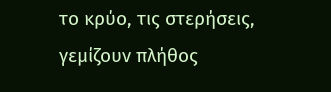το κρύο, τις στερήσεις, γεμίζουν πλήθος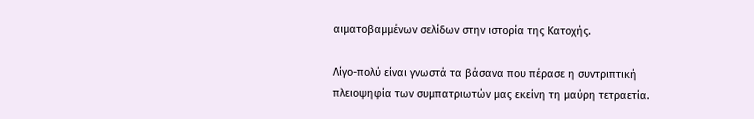αιματοβαμμένων σελίδων στην ιστορία της Κατοχής.

Λίγο-πολύ είναι γνωστά τα βάσανα που πέρασε η συντριπτική πλειοψηφία των συμπατριωτών μας εκείνη τη μαύρη τετραετία.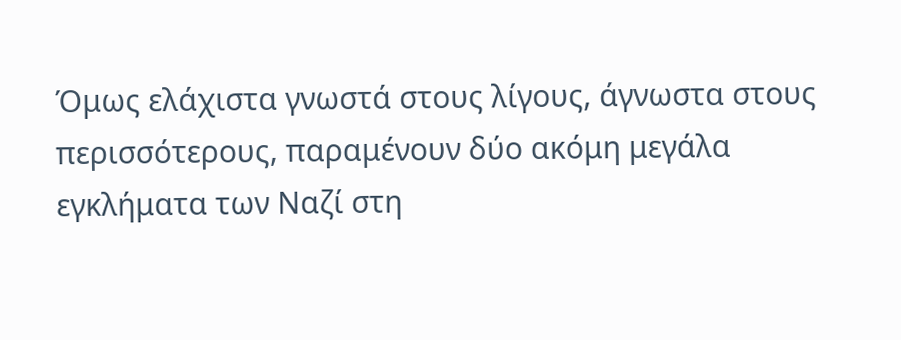Όμως ελάχιστα γνωστά στους λίγους, άγνωστα στους περισσότερους, παραμένουν δύο ακόμη μεγάλα εγκλήματα των Ναζί στη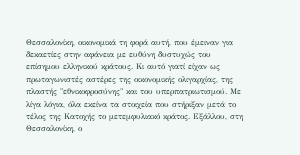Θεσσαλονίκη, οικονομικά τη φορά αυτή, που έμειναν για δεκαετίες στην αφάνεια με ευθύνη δυστυχώς του επίσημου ελληνικού κράτους. Κι αυτό γιατί είχαν ως πρωταγωνιστές αστέρες της οικονομικής ολιγαρχίας, της πλαστής "εθνικοφροσύνης" και του υπερπατριωτισμού. Με λίγα λόγια, όλα εκείνα τα στοιχεία που στήριξαν μετά το τέλος της Κατοχής το μετεμφυλιακό κράτος. Εξάλλου, στη Θεσσαλονίκη, ο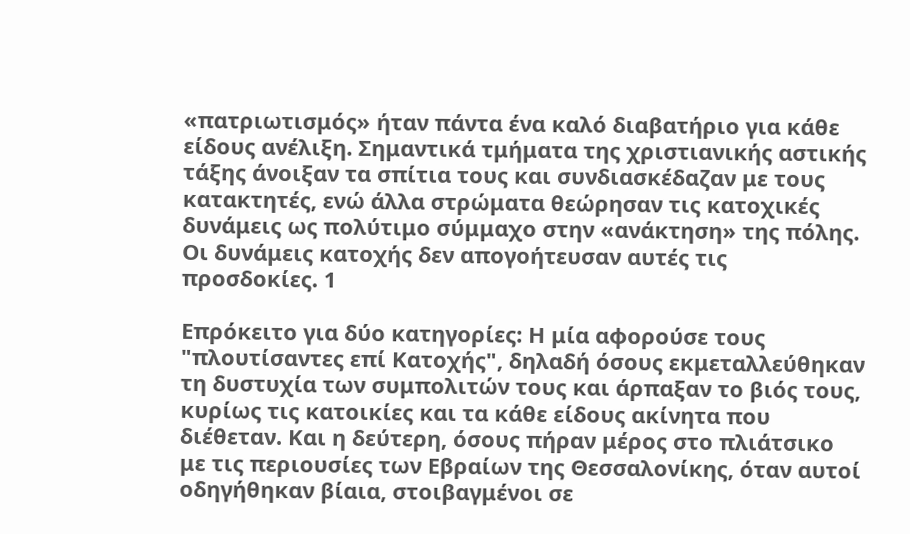«πατριωτισμός» ήταν πάντα ένα καλό διαβατήριο για κάθε είδους ανέλιξη. Σημαντικά τμήματα της χριστιανικής αστικής τάξης άνοιξαν τα σπίτια τους και συνδιασκέδαζαν με τους κατακτητές, ενώ άλλα στρώματα θεώρησαν τις κατοχικές δυνάμεις ως πολύτιμο σύμμαχο στην «ανάκτηση» της πόλης. Οι δυνάμεις κατοχής δεν απογοήτευσαν αυτές τις προσδοκίες. 1

Επρόκειτο για δύο κατηγορίες: Η μία αφορούσε τους "πλουτίσαντες επί Κατοχής", δηλαδή όσους εκμεταλλεύθηκαν τη δυστυχία των συμπολιτών τους και άρπαξαν το βιός τους, κυρίως τις κατοικίες και τα κάθε είδους ακίνητα που διέθεταν. Και η δεύτερη, όσους πήραν μέρος στο πλιάτσικο με τις περιουσίες των Εβραίων της Θεσσαλονίκης, όταν αυτοί οδηγήθηκαν βίαια, στοιβαγμένοι σε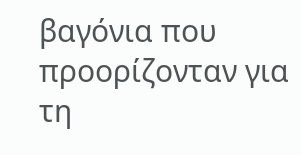βαγόνια που προορίζονταν για τη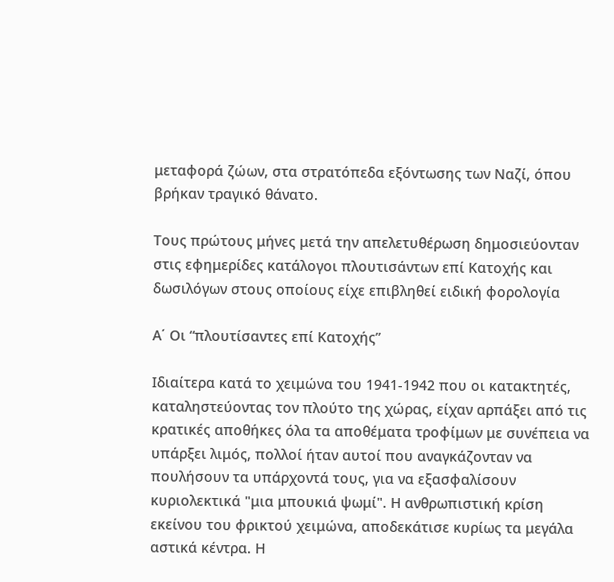μεταφορά ζώων, στα στρατόπεδα εξόντωσης των Ναζί, όπου βρήκαν τραγικό θάνατο.

Τους πρώτους μήνες μετά την απελετυθέρωση δημοσιεύονταν στις εφημερίδες κατάλογοι πλουτισάντων επί Κατοχής και δωσιλόγων στους οποίους είχε επιβληθεί ειδική φορολογία

Α΄ Οι “πλουτίσαντες επί Κατοχής”

Ιδιαίτερα κατά το χειμώνα του 1941-1942 που οι κατακτητές, καταληστεύοντας τον πλούτο της χώρας, είχαν αρπάξει από τις κρατικές αποθήκες όλα τα αποθέματα τροφίμων με συνέπεια να υπάρξει λιμός, πολλοί ήταν αυτοί που αναγκάζονταν να πουλήσουν τα υπάρχοντά τους, για να εξασφαλίσουν κυριολεκτικά "μια μπουκιά ψωμί". Η ανθρωπιστική κρίση εκείνου του φρικτού χειμώνα, αποδεκάτισε κυρίως τα μεγάλα αστικά κέντρα. Η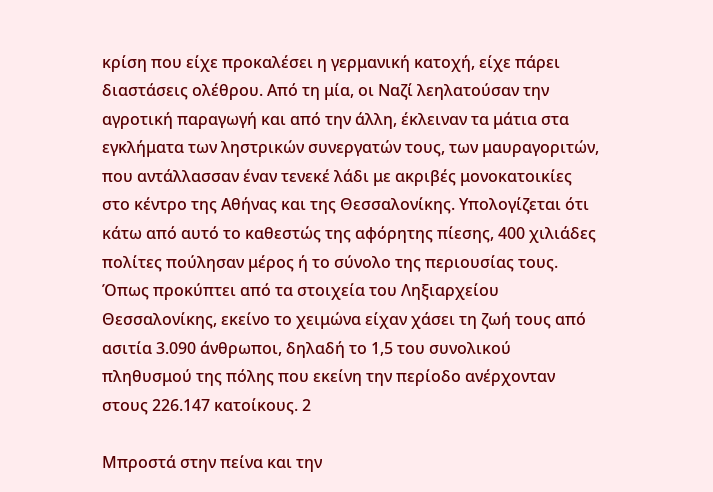κρίση που είχε προκαλέσει η γερμανική κατοχή, είχε πάρει διαστάσεις ολέθρου. Από τη μία, οι Ναζί λεηλατούσαν την αγροτική παραγωγή και από την άλλη, έκλειναν τα μάτια στα εγκλήματα των ληστρικών συνεργατών τους, των μαυραγοριτών, που αντάλλασσαν έναν τενεκέ λάδι με ακριβές μονοκατοικίες στο κέντρο της Αθήνας και της Θεσσαλονίκης. Υπολογίζεται ότι κάτω από αυτό το καθεστώς της αφόρητης πίεσης, 400 χιλιάδες πολίτες πούλησαν μέρος ή το σύνολο της περιουσίας τους. Όπως προκύπτει από τα στοιχεία του Ληξιαρχείου Θεσσαλονίκης, εκείνο το χειμώνα είχαν χάσει τη ζωή τους από ασιτία 3.090 άνθρωποι, δηλαδή το 1,5 του συνολικού πληθυσμού της πόλης που εκείνη την περίοδο ανέρχονταν στους 226.147 κατοίκους. 2

Μπροστά στην πείνα και την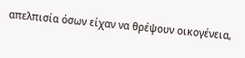απελπισία όσων είχαν να θρέψουν οικογένεια,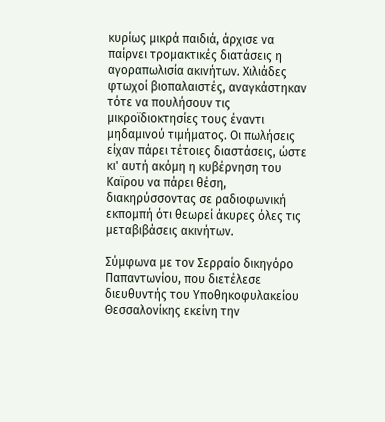κυρίως μικρά παιδιά, άρχισε να παίρνει τρομακτικές διατάσεις η αγοραπωλισία ακινήτων. Χιλιάδες φτωχοί βιοπαλαιστές, αναγκάστηκαν τότε να πουλήσουν τις μικροϊδιοκτησίες τους έναντι μηδαμινού τιμήματος. Οι πωλήσεις είχαν πάρει τέτοιες διαστάσεις, ώστε κι' αυτή ακόμη η κυβέρνηση του Καϊρου να πάρει θέση, διακηρύσσοντας σε ραδιοφωνική εκπομπή ότι θεωρεί άκυρες όλες τις μεταβιβάσεις ακινήτων.

Σύμφωνα με τον Σερραίο δικηγόρο Παπαντωνίου, που διετέλεσε διευθυντής του Υποθηκοφυλακείου Θεσσαλονίκης εκείνη την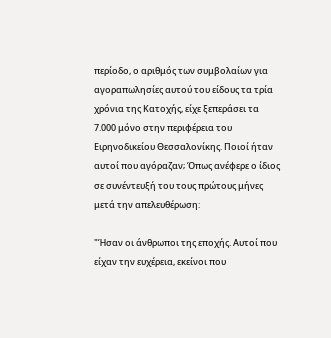περίοδο, ο αριθμός των συμβολαίων για αγοραπωλησίες αυτού του είδους τα τρία χρόνια της Κατοχής, είχε ξεπεράσει τα 7.000 μόνο στην περιφέρεια του Ειρηνοδικείου Θεσσαλονίκης. Ποιοί ήταν αυτοί που αγόραζαν; Όπως ανέφερε ο ίδιος σε συνέντευξή του τους πρώτους μήνες μετά την απελευθέρωση:

"Ήσαν οι άνθρωποι της εποχής. Αυτοί που είχαν την ευχέρεια, εκείνοι που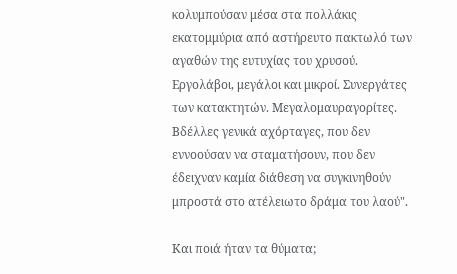κολυμπούσαν μέσα στα πολλάκις εκατομμύρια από αστήρευτο πακτωλό των αγαθών της ευτυχίας του χρυσού. Εργολάβοι, μεγάλοι και μικροί. Συνεργάτες των κατακτητών. Μεγαλομαυραγορίτες. Βδέλλες γενικά αχόρταγες, που δεν εννοούσαν να σταματήσουν, που δεν έδειχναν καμία διάθεση να συγκινηθούν μπροστά στο ατέλειωτο δράμα του λαού".

Και ποιά ήταν τα θύματα;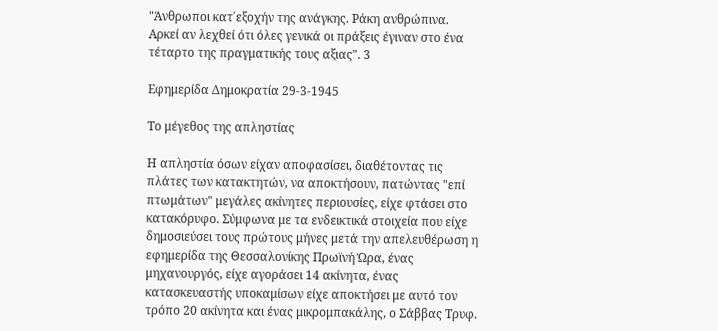"Άνθρωποι κατ΄εξοχήν της ανάγκης. Ράκη ανθρώπινα. Αρκεί αν λεχθεί ότι όλες γενικά οι πράξεις έγιναν στο ένα τέταρτο της πραγματικής τους αξιας". 3

Εφημερίδα Δημοκρατία 29-3-1945

Το μέγεθος της απληστίας

Η απληστία όσων είχαν αποφασίσει, διαθέτοντας τις πλάτες των κατακτητών, να αποκτήσουν, πατώντας "επί πτωμάτων" μεγάλες ακίνητες περιουσίες, είχε φτάσει στο κατακόρυφο. Σύμφωνα με τα ενδεικτικά στοιχεία που είχε δημοσιεύσει τους πρώτους μήνες μετά την απελευθέρωση η εφημερίδα της Θεσσαλονίκης Πρωϊνή Ώρα, ένας μηχανουργός, είχε αγοράσει 14 ακίνητα, ένας κατασκευαστής υποκαμίσων είχε αποκτήσει με αυτό τον τρόπο 20 ακίνητα και ένας μικρομπακάλης, ο Σάββας Τρυφ.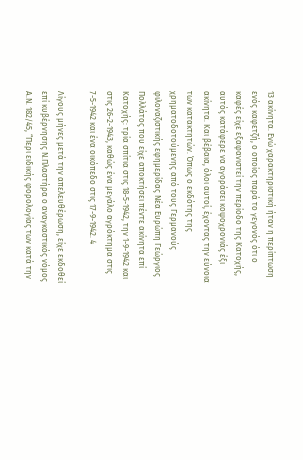13 ακίνητα. Ενώ χαρακτηριστική ήταν η περίπτωση ενός καφετζή, ο οποίος παρά το γεγονός ότι ο καφές είχε εξαφανιστεί την περίοδο της Κατοχής, αυτός κατάφερε να αγοράσει κοψοχρονιάς έξι ακίνητα. Και βέβαια, όλοι αυτοί, έχοντας την εύνοια των κατακτητών. Όπως ο εκδότης της χρηματοδοτούμενης από τους Γερμανούς φιλοναζιστικής εφημερίδας Νέα Ευρώπη Γεώργιος Πολλάτος που είχε αποκτήσει πέντε ακίνητα επί Κατοχής: τρία σπίτια στις 18-5-1942, την 1-9-1942 και στις 26-2-1943, καθώς ένα μεγάλο αγρόκτημα στις 7-5-1942 και ένα οικόπεδο στις 17-9-1942. 4

Λίγους μήνες μετά την απελευθέρωση, είχε εκδοθεί επί κυβέρνησης Ν.Πλαστήρα ο αναγκαστικός νόμος Α.Ν. 182/45, “Περι ειδικής φορολογίας των κατά την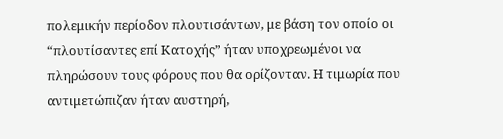πολεμικήν περίοδον πλουτισάντων, με βάση τον οποίο οι “πλουτίσαντες επί Κατοχής” ήταν υποχρεωμένοι να πληρώσουν τους φόρους που θα ορίζονταν. Η τιμωρία που αντιμετώπιζαν ήταν αυστηρή,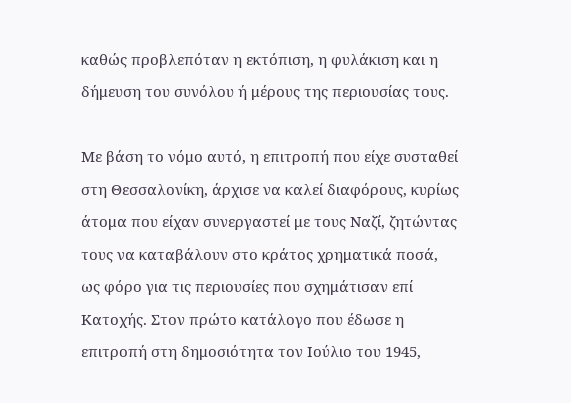καθώς προβλεπόταν η εκτόπιση, η φυλάκιση και η δήμευση του συνόλου ή μέρους της περιουσίας τους.

Με βάση το νόμο αυτό, η επιτροπή που είχε συσταθεί στη Θεσσαλονίκη, άρχισε να καλεί διαφόρους, κυρίως άτομα που είχαν συνεργαστεί με τους Ναζί, ζητώντας τους να καταβάλουν στο κράτος χρηματικά ποσά, ως φόρο για τις περιουσίες που σχημάτισαν επί Κατοχής. Στον πρώτο κατάλογο που έδωσε η επιτροπή στη δημοσιότητα τον Ιούλιο του 1945,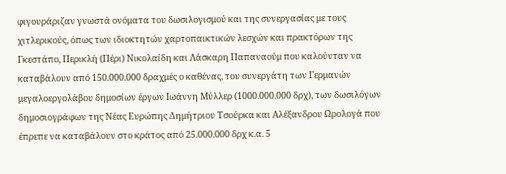φιγουράριζαν γνωστά ονόματα του δωσιλογισμού και της συνεργασίας με τους χιτλερικούς, όπως των ιδιοκτητών χαρτοπαικτικών λεσχών και πρακτόρων της Γκεστάπο, Περικλή (Πέρι) Νικολαίδη και Λάσκαρη Παπαναούμ που καλούνταν να καταβάλουν από 150.000.000 δραχμές ο καθένας, του συνεργάτη των Γερμανών μεγαλοεργολάβου δημοσίων έργων Ιωάννη Μύλλερ (1000.000.000 δρχ), των δωσιλόγων δημοσιογράφων της Νέας Ευρώπης Δημήτριου Τσούρκα και Αλέξανδρου Ωρολογά που έπρεπε να καταβάλουν στο κράτος από 25.000.000 δρχ κ.α. 5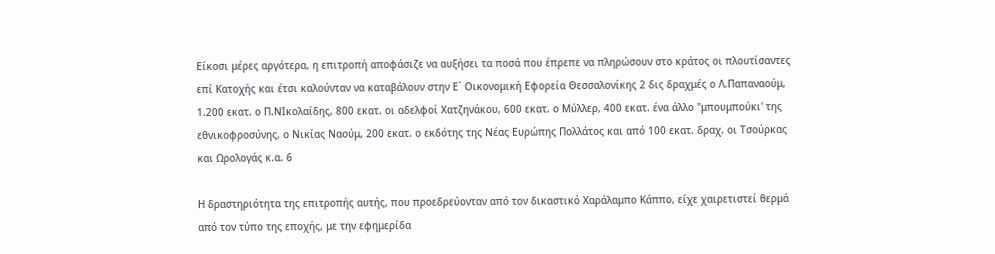Είκοσι μέρες αργότερα, η επιτροπή αποφάσιζε να αυξήσει τα ποσά που έπρεπε να πληρώσουν στο κράτος οι πλουτίσαντες επί Κατοχής και έτσι καλούνταν να καταβάλουν στην Ε΄ Οικονομική Εφορεία Θεσσαλονίκης 2 δις δραχμές ο Λ.Παπαναούμ, 1.200 εκατ. ο Π.ΝΙκολαίδης, 800 εκατ. οι αδελφοί Χατζηνάκου, 600 εκατ. ο Μύλλερ, 400 εκατ. ένα άλλο "μπουμπούκι' της εθνικοφροσύνης, ο Νικίας Ναούμ, 200 εκατ. ο εκδότης της Νέας Ευρώπης Πολλάτος και από 100 εκατ. δραχ. οι Τσούρκας και Ωρολογάς κ.α. 6

Η δραστηριότητα της επιτροπής αυτής, που προεδρεύονταν από τον δικαστικό Χαράλαμπο Κάππο, είχε χαιρετιστεί θερμά από τον τύπο της εποχής, με την εφημερίδα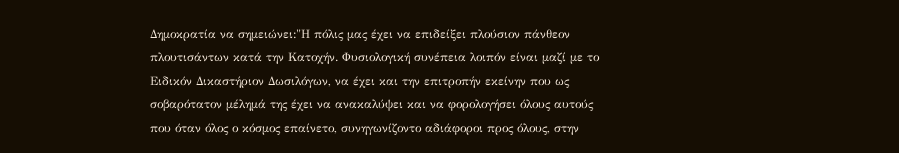Δημοκρατία να σημειώνει:"Η πόλις μας έχει να επιδείξει πλούσιον πάνθεον πλουτισάντων κατά την Κατοχήν. Φυσιολογική συνέπεια λοιπόν είναι μαζί με το Ειδικόν Δικαστήριον Δωσιλόγων, να έχει και την επιτροπήν εκείνην που ως σοβαρότατον μέλημά της έχει να ανακαλύψει και να φορολογήσει όλους αυτούς που όταν όλος ο κόσμος επαίνετο, συνηγωνίζοντο αδιάφοροι προς όλους, στην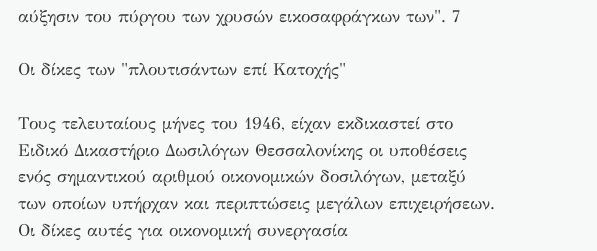αύξησιν του πύργου των χρυσών εικοσαφράγκων των". 7

Οι δίκες των "πλουτισάντων επί Κατοχής"

Τους τελευταίους μήνες του 1946, είχαν εκδικαστεί στο Ειδικό Δικαστήριο Δωσιλόγων Θεσσαλονίκης οι υποθέσεις ενός σημαντικού αριθμού οικονομικών δοσιλόγων, μεταξύ των οποίων υπήρχαν και περιπτώσεις μεγάλων επιχειρήσεων. Οι δίκες αυτές για οικονομική συνεργασία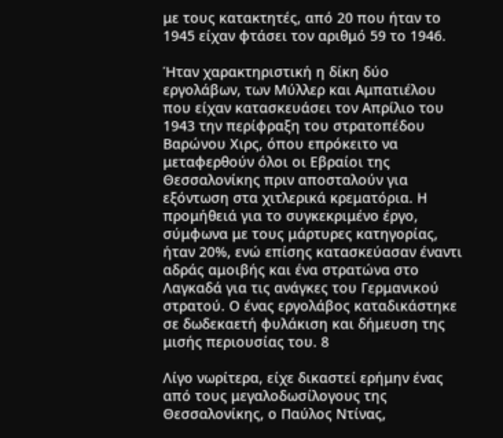με τους κατακτητές, από 20 που ήταν το 1945 είχαν φτάσει τον αριθμό 59 το 1946.

Ήταν χαρακτηριστική η δίκη δύο εργολάβων, των Μύλλερ και Αμπατιέλου που είχαν κατασκευάσει τον Απρίλιο του 1943 την περίφραξη του στρατοπέδου Βαρώνου Χιρς, όπου επρόκειτο να μεταφερθούν όλοι οι Εβραίοι της Θεσσαλονίκης πριν αποσταλούν για εξόντωση στα χιτλερικά κρεματόρια. Η προμήθειά για το συγκεκριμένο έργο, σύμφωνα με τους μάρτυρες κατηγορίας, ήταν 20%, ενώ επίσης κατασκεύασαν έναντι αδράς αμοιβής και ένα στρατώνα στο Λαγκαδά για τις ανάγκες του Γερμανικού στρατού. Ο ένας εργολάβος καταδικάστηκε σε δωδεκαετή φυλάκιση και δήμευση της μισής περιουσίας του. 8

Λίγο νωρίτερα, είχε δικαστεί ερήμην ένας από τους μεγαλοδωσίλογους της Θεσσαλονίκης, ο Παύλος Ντίνας,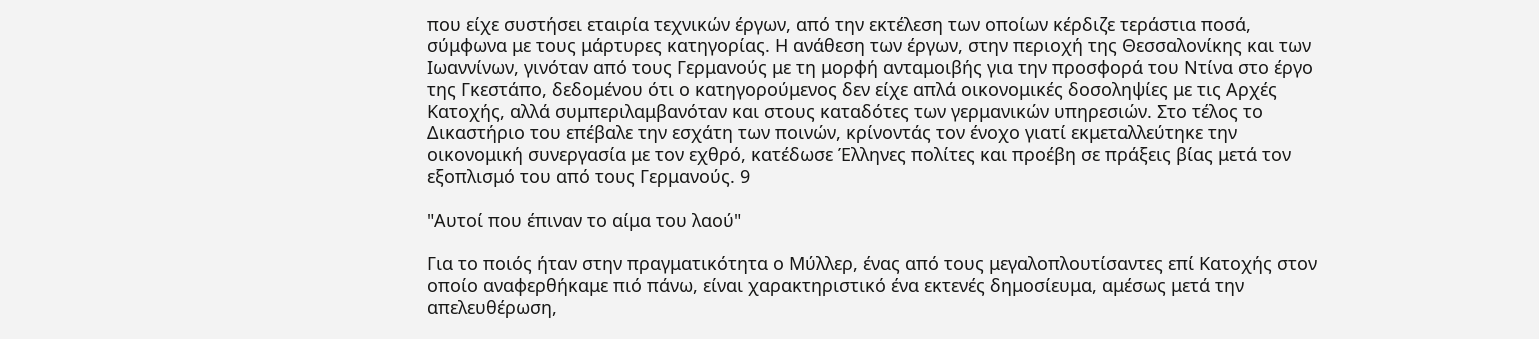που είχε συστήσει εταιρία τεχνικών έργων, από την εκτέλεση των οποίων κέρδιζε τεράστια ποσά, σύμφωνα με τους μάρτυρες κατηγορίας. Η ανάθεση των έργων, στην περιοχή της Θεσσαλονίκης και των Ιωαννίνων, γινόταν από τους Γερμανούς με τη μορφή ανταμοιβής για την προσφορά του Ντίνα στο έργο της Γκεστάπο, δεδομένου ότι ο κατηγορούμενος δεν είχε απλά οικονομικές δοσοληψίες με τις Αρχές Κατοχής, αλλά συμπεριλαμβανόταν και στους καταδότες των γερμανικών υπηρεσιών. Στο τέλος το Δικαστήριο του επέβαλε την εσχάτη των ποινών, κρίνοντάς τον ένοχο γιατί εκμεταλλεύτηκε την οικονομική συνεργασία με τον εχθρό, κατέδωσε Έλληνες πολίτες και προέβη σε πράξεις βίας μετά τον εξοπλισμό του από τους Γερμανούς. 9

"Αυτοί που έπιναν το αίμα του λαού"

Για το ποιός ήταν στην πραγματικότητα ο Μύλλερ, ένας από τους μεγαλοπλουτίσαντες επί Κατοχής στον οποίο αναφερθήκαμε πιό πάνω, είναι χαρακτηριστικό ένα εκτενές δημοσίευμα, αμέσως μετά την απελευθέρωση,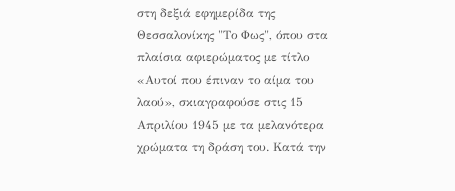στη δεξιά εφημερίδα της Θεσσαλονίκης "Το Φως", όπου στα πλαίσια αφιερώματος με τίτλο «Αυτοί που έπιναν το αίμα του λαού», σκιαγραφούσε στις 15 Απριλίου 1945 με τα μελανότερα χρώματα τη δράση του. Κατά την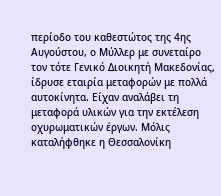περίοδο του καθεστώτος της 4ης Αυγούστου, ο Μύλλερ με συνεταίρο τον τότε Γενικό Διοικητή Μακεδονίας, ίδρυσε εταιρία μεταφορών με πολλά αυτοκίνητα. Είχαν αναλάβει τη μεταφορά υλικών για την εκτέλεση οχυρωματικών έργων. Μόλις καταλήφθηκε η Θεσσαλονίκη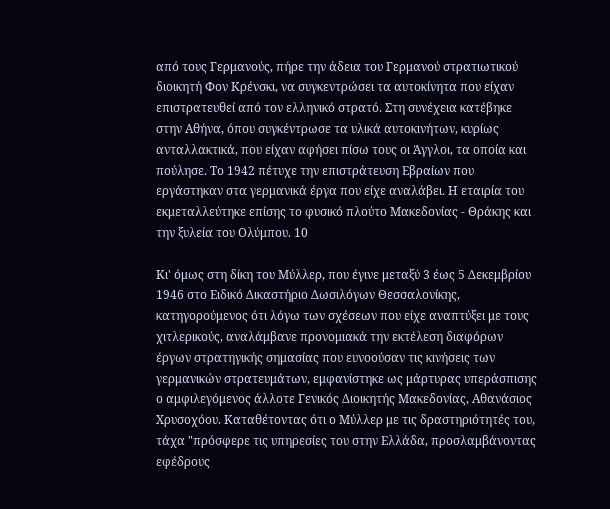από τους Γερμανούς, πήρε την άδεια του Γερμανού στρατιωτικού διοικητή Φον Κρένσκι, να συγκεντρώσει τα αυτοκίνητα που είχαν επιστρατευθεί από τον ελληνικό στρατό. Στη συνέχεια κατέβηκε στην Αθήνα, όπου συγκέντρωσε τα υλικά αυτοκινήτων, κυρίως ανταλλακτικά, που είχαν αφήσει πίσω τους οι Άγγλοι, τα οποία και πούλησε. Το 1942 πέτυχε την επιστράτευση Εβραίων που εργάστηκαν στα γερμανικά έργα που είχε αναλάβει. Η εταιρία του εκμεταλλεύτηκε επίσης το φυσικό πλούτο Μακεδονίας - Θράκης και την ξυλεία του Ολύμπου. 10

Κι' όμως στη δίκη του Μύλλερ, που έγινε μεταξύ 3 έως 5 Δεκεμβρίου 1946 στο Ειδικό Δικαστήριο Δωσιλόγων Θεσσαλονίκης, κατηγορούμενος ότι λόγω των σχέσεων που είχε αναπτύξει με τους χιτλερικούς, αναλάμβανε προνομιακά την εκτέλεση διαφόρων έργων στρατηγικής σημασίας που ευνοούσαν τις κινήσεις των γερμανικών στρατευμάτων, εμφανίστηκε ως μάρτυρας υπεράσπισης ο αμφιλεγόμενος άλλοτε Γενικός Διοικητής Μακεδονίας, Αθανάσιος Χρυσοχόου. Καταθέτοντας ότι ο Μύλλερ με τις δραστηριότητές του, τάχα "πρόσφερε τις υπηρεσίες του στην Ελλάδα, προσλαμβάνοντας εφέδρους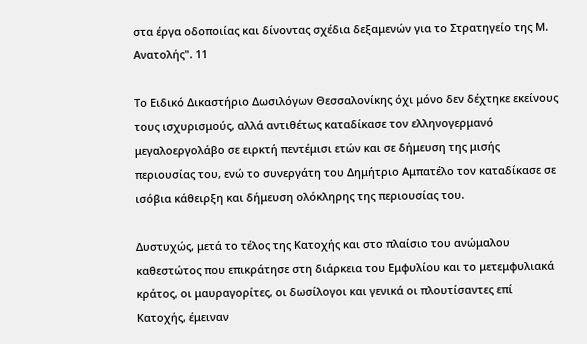στα έργα οδοποιίας και δίνοντας σχέδια δεξαμενών για το Στρατηγείο της Μ. Ανατολής". 11

Το Ειδικό Δικαστήριο Δωσιλόγων Θεσσαλονίκης όχι μόνο δεν δέχτηκε εκείνους τους ισχυρισμούς, αλλά αντιθέτως καταδίκασε τον ελληνογερμανό μεγαλοεργολάβο σε ειρκτή πεντέμισι ετών και σε δήμευση της μισής περιουσίας του, ενώ το συνεργάτη του Δημήτριο Αμπατέλο τον καταδίκασε σε ισόβια κάθειρξη και δήμευση ολόκληρης της περιουσίας του.

Δυστυχώς, μετά το τέλος της Κατοχής και στο πλαίσιο του ανώμαλου καθεστώτος που επικράτησε στη διάρκεια του Εμφυλίου και το μετεμφυλιακά κράτος, οι μαυραγορίτες, οι δωσίλογοι και γενικά οι πλουτίσαντες επί Κατοχής, έμειναν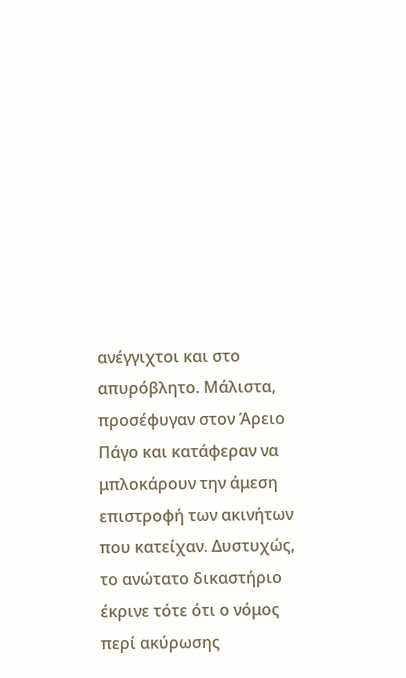ανέγγιχτοι και στο απυρόβλητο. Μάλιστα, προσέφυγαν στον Άρειο Πάγο και κατάφεραν να μπλοκάρουν την άμεση επιστροφή των ακινήτων που κατείχαν. Δυστυχώς, το ανώτατο δικαστήριο έκρινε τότε ότι ο νόμος περί ακύρωσης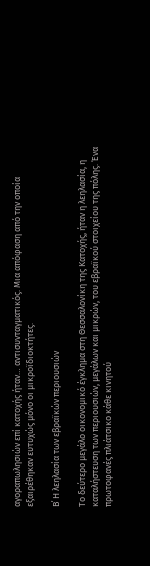αγοραπωλησιών επί κατοχής ήταν… αντισυνταγματικός. Μια απόφαση από την οποία εξαιρέθηκαν ευτυχώς μόνο οι μικροϊδιοκτήτες.

Β΄ Η λεηλασία των εβραϊκών περιουσιών

Το δεύτερο μεγάλο οικονομικό έγκλημα στη Θεσσαλονίκη της Κατοχής, ήταν η λεηλασία, η καταλήστευση των περιουσιών, μεγάλων και μικρών, του εβραϊκού στοιχείου της πόλης. Ένα πρωτοφανές πλιάτσικο κάθε κινητού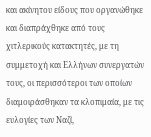και ακίνητου είδους που οργανώθηκε και διαπράχθηκε από τους χιτλερικούς κατακτητές, με τη συμμετοχή και Ελλήνων συνεργατών τους, οι περισσότεροι των οποίων διαμοιράσθηκαν τα κλοπιμαία, με τις ευλογίες των Ναζί,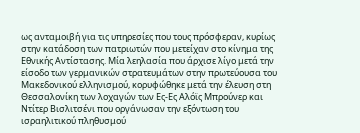ως ανταμοιβή για τις υπηρεσίες που τους πρόσφεραν, κυρίως στην κατάδοση των πατριωτών που μετείχαν στο κίνημα της Εθνικής Αντίστασης. Μία λεηλασία που άρχισε λίγο μετά την είσοδο των γερμανικών στρατευμάτων στην πρωτεύουσα του Μακεδονικού ελληνισμού, κορυφώθηκε μετά την έλευση στη Θεσσαλονίκη των λοχαγών των Ες-Ες Αλόϊς Μπρούνερ και Ντίτερ Βισλιτσένι που οργάνωσαν την εξόντωση του ισραηλιτικού πληθυσμού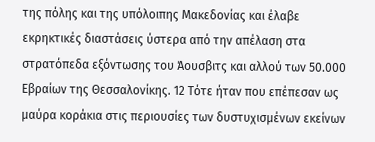της πόλης και της υπόλοιπης Μακεδονίας και έλαβε εκρηκτικές διαστάσεις ύστερα από την απέλαση στα στρατόπεδα εξόντωσης του Άουσβιτς και αλλού των 50.000 Εβραίων της Θεσσαλονίκης. 12 Τότε ήταν που επέπεσαν ως μαύρα κοράκια στις περιουσίες των δυστυχισμένων εκείνων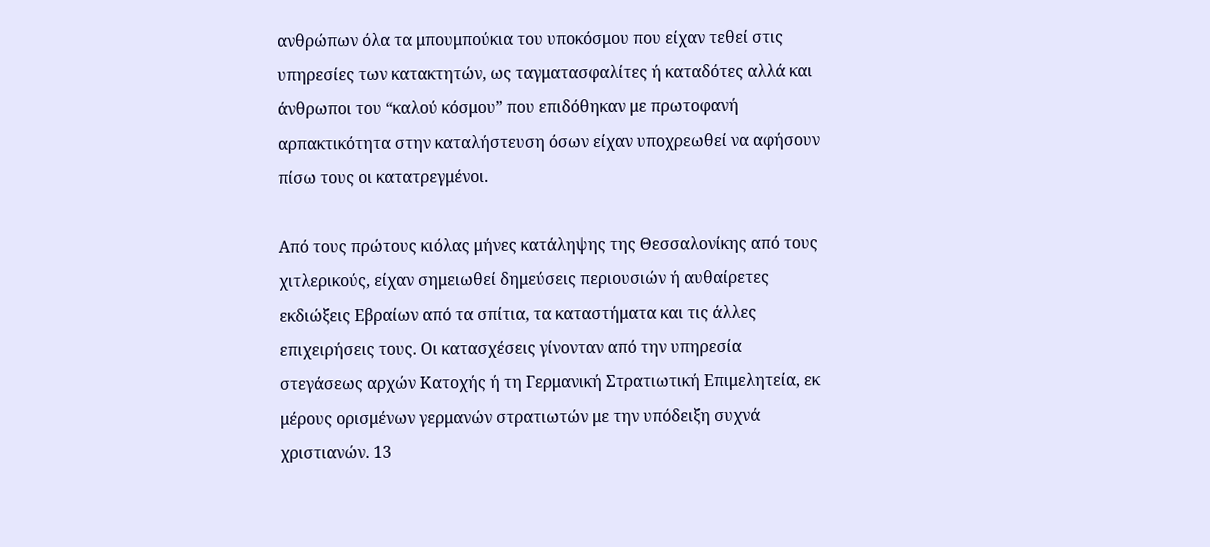ανθρώπων όλα τα μπουμπούκια του υποκόσμου που είχαν τεθεί στις υπηρεσίες των κατακτητών, ως ταγματασφαλίτες ή καταδότες αλλά και άνθρωποι του “καλού κόσμου” που επιδόθηκαν με πρωτοφανή αρπακτικότητα στην καταλήστευση όσων είχαν υποχρεωθεί να αφήσουν πίσω τους οι κατατρεγμένοι.

Από τους πρώτους κιόλας μήνες κατάληψης της Θεσσαλονίκης από τους χιτλερικούς, είχαν σημειωθεί δημεύσεις περιουσιών ή αυθαίρετες εκδιώξεις Εβραίων από τα σπίτια, τα καταστήματα και τις άλλες επιχειρήσεις τους. Οι κατασχέσεις γίνονταν από την υπηρεσία στεγάσεως αρχών Κατοχής ή τη Γερμανική Στρατιωτική Επιμελητεία, εκ μέρους ορισμένων γερμανών στρατιωτών με την υπόδειξη συχνά χριστιανών. 13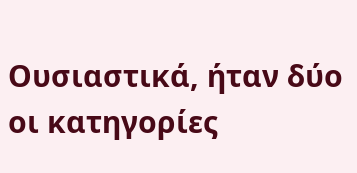Ουσιαστικά, ήταν δύο οι κατηγορίες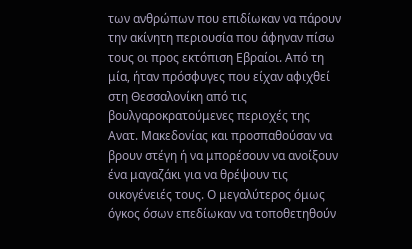των ανθρώπων που επιδίωκαν να πάρουν την ακίνητη περιουσία που άφηναν πίσω τους οι προς εκτόπιση Εβραίοι. Από τη μία, ήταν πρόσφυγες που είχαν αφιχθεί στη Θεσσαλονίκη από τις βουλγαροκρατούμενες περιοχές της Ανατ. Μακεδονίας και προσπαθούσαν να βρουν στέγη ή να μπορέσουν να ανοίξουν ένα μαγαζάκι για να θρέψουν τις οικογένειές τους. Ο μεγαλύτερος όμως όγκος όσων επεδίωκαν να τοποθετηθούν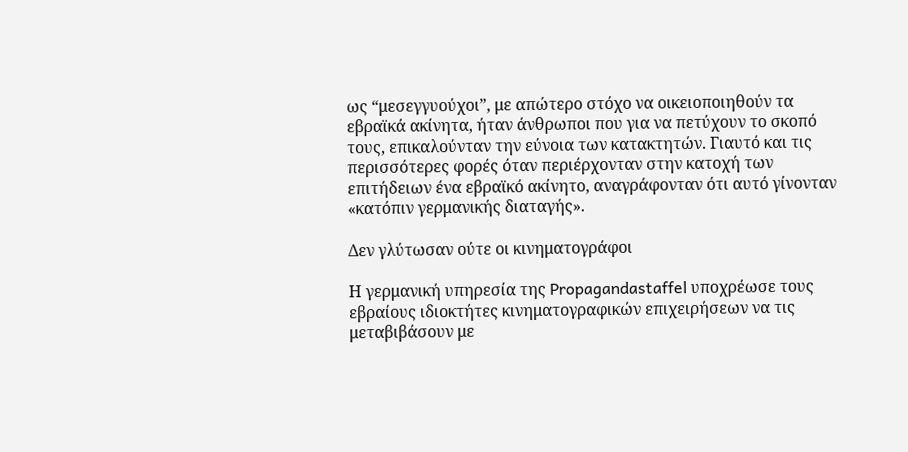ως “μεσεγγυούχοι”, με απώτερο στόχο να οικειοποιηθούν τα εβραϊκά ακίνητα, ήταν άνθρωποι που για να πετύχουν το σκοπό τους, επικαλούνταν την εύνοια των κατακτητών. Γιαυτό και τις περισσότερες φορές όταν περιέρχονταν στην κατοχή των επιτήδειων ένα εβραϊκό ακίνητο, αναγράφονταν ότι αυτό γίνονταν «κατόπιν γερμανικής διαταγής».

Δεν γλύτωσαν ούτε οι κινηματογράφοι

Η γερμανική υπηρεσία της Propagandastaffel υποχρέωσε τους εβραίους ιδιοκτήτες κινηματογραφικών επιχειρήσεων να τις μεταβιβάσουν με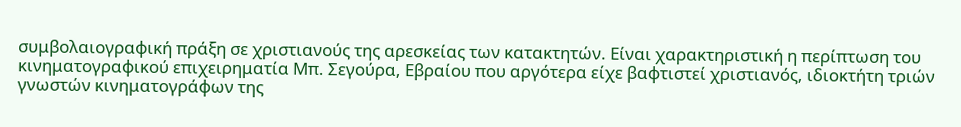συμβολαιογραφική πράξη σε χριστιανούς της αρεσκείας των κατακτητών. Είναι χαρακτηριστική η περίπτωση του κινηματογραφικού επιχειρηματία Μπ. Σεγούρα, Εβραίου που αργότερα είχε βαφτιστεί χριστιανός, ιδιοκτήτη τριών γνωστών κινηματογράφων της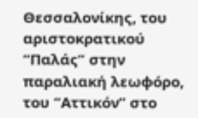Θεσσαλονίκης, του αριστοκρατικού “Παλάς” στην παραλιακή λεωφόρο, του “Αττικόν” στο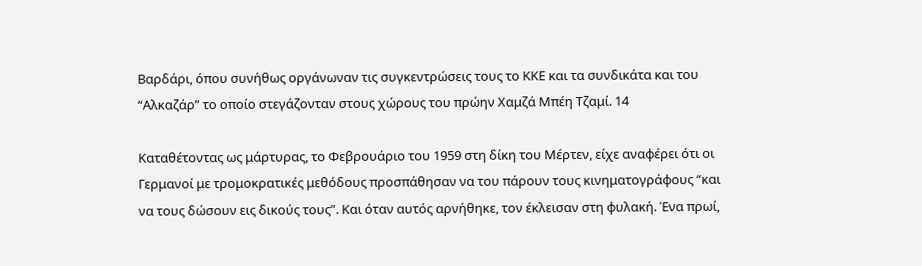Βαρδάρι, όπου συνήθως οργάνωναν τις συγκεντρώσεις τους το ΚΚΕ και τα συνδικάτα και του “Αλκαζάρ” το οποίο στεγάζονταν στους χώρους του πρώην Χαμζά Μπέη Τζαμί. 14

Καταθέτοντας ως μάρτυρας, το Φεβρουάριο του 1959 στη δίκη του Μέρτεν, είχε αναφέρει ότι οι Γερμανοί με τρομοκρατικές μεθόδους προσπάθησαν να του πάρουν τους κινηματογράφους “και να τους δώσουν εις δικούς τους”. Και όταν αυτός αρνήθηκε, τον έκλεισαν στη φυλακή. Ένα πρωί,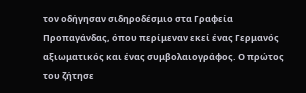τον οδήγησαν σιδηροδέσμιο στα Γραφεία Προπαγάνδας, όπου περίμεναν εκεί ένας Γερμανός αξιωματικός και ένας συμβολαιογράφος. Ο πρώτος του ζήτησε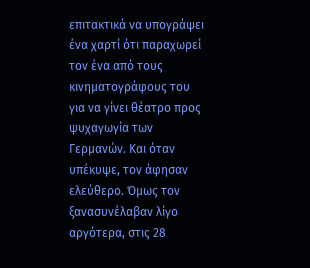επιτακτικά να υπογράψει ένα χαρτί ότι παραχωρεί τον ένα από τους κινηματογράφους του για να γίνει θέατρο προς ψυχαγωγία των Γερμανών. Και όταν υπέκυψε, τον άφησαν ελεύθερο. Όμως τον ξανασυνέλαβαν λίγο αργότερα, στις 28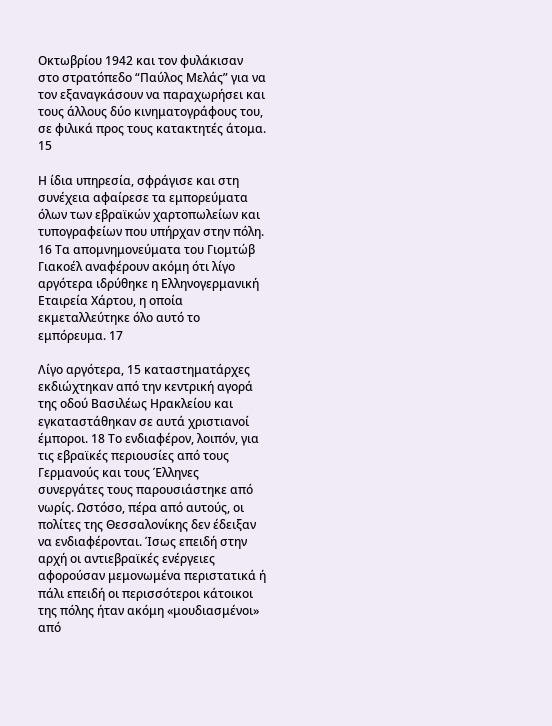Οκτωβρίου 1942 και τον φυλάκισαν στο στρατόπεδο “Παύλος Μελάς” για να τον εξαναγκάσουν να παραχωρήσει και τους άλλους δύο κινηματογράφους του, σε φιλικά προς τους κατακτητές άτομα. 15

Η ίδια υπηρεσία, σφράγισε και στη συνέχεια αφαίρεσε τα εμπορεύματα όλων των εβραϊκών χαρτοπωλείων και τυπογραφείων που υπήρχαν στην πόλη. 16 Τα απομνημονεύματα του Γιομτώβ Γιακοέλ αναφέρουν ακόμη ότι λίγο αργότερα ιδρύθηκε η Ελληνογερμανική Εταιρεία Χάρτου, η οποία εκμεταλλεύτηκε όλο αυτό το εμπόρευμα. 17

Λίγο αργότερα, 15 καταστηματάρχες εκδιώχτηκαν από την κεντρική αγορά της οδού Βασιλέως Ηρακλείου και εγκαταστάθηκαν σε αυτά χριστιανοί έμποροι. 18 Το ενδιαφέρον, λοιπόν, για τις εβραϊκές περιουσίες από τους Γερμανούς και τους Έλληνες συνεργάτες τους παρουσιάστηκε από νωρίς. Ωστόσο, πέρα από αυτούς, οι πολίτες της Θεσσαλονίκης δεν έδειξαν να ενδιαφέρονται. Ίσως επειδή στην αρχή οι αντιεβραϊκές ενέργειες αφορούσαν μεμονωμένα περιστατικά ή πάλι επειδή οι περισσότεροι κάτοικοι της πόλης ήταν ακόμη «μουδιασμένοι» από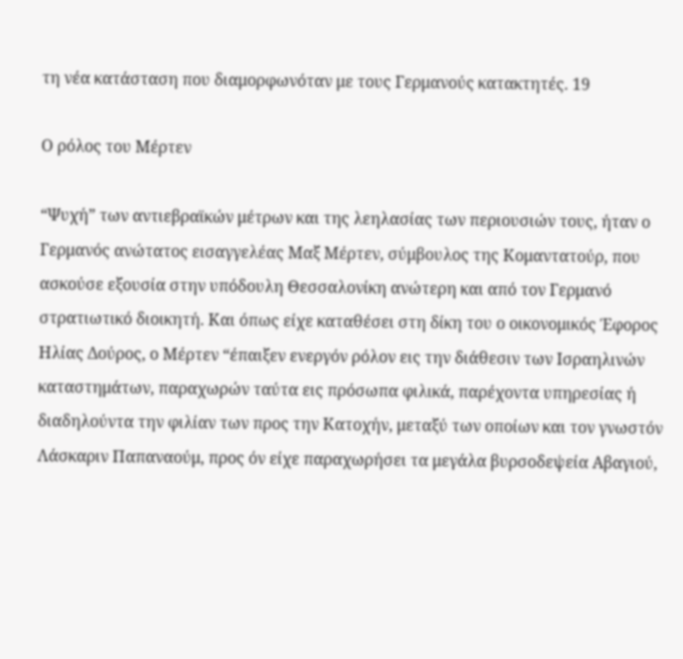τη νέα κατάσταση που διαμορφωνόταν με τους Γερμανούς κατακτητές. 19

Ο ρόλος του Μέρτεν

“Ψυχή” των αντιεβραϊκών μέτρων και της λεηλασίας των περιουσιών τους, ήταν ο Γερμανός ανώτατος εισαγγελέας Μαξ Μέρτεν, σύμβουλος της Κομαντατούρ, που ασκούσε εξουσία στην υπόδουλη Θεσσαλονίκη ανώτερη και από τον Γερμανό στρατιωτικό διοικητή. Και όπως είχε καταθέσει στη δίκη του ο οικονομικός Έφορος Ηλίας Δούρος, ο Μέρτεν “έπαιξεν ενεργόν ρόλον εις την διάθεσιν των Ισραηλινών καταστημάτων, παραχωρών ταύτα εις πρόσωπα φιλικά, παρέχοντα υπηρεσίας ή διαδηλούντα την φιλίαν των προς την Κατοχήν, μεταξύ των οποίων και τον γνωστόν Λάσκαριν Παπαναούμ, προς όν είχε παραχωρήσει τα μεγάλα βυρσοδεψεία Αβαγιού,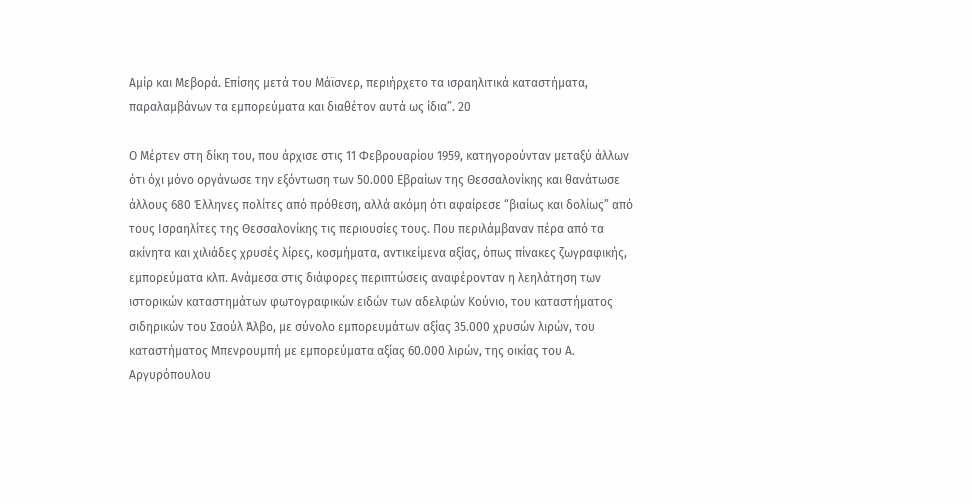Αμίρ και Μεβορά. Επίσης μετά του Μάϊσνερ, περιήρχετο τα ισραηλιτικά καταστήματα, παραλαμβάνων τα εμπορεύματα και διαθέτον αυτά ως ίδια”. 20

Ο Μέρτεν στη δίκη του, που άρχισε στις 11 Φεβρουαρίου 1959, κατηγορούνταν μεταξύ άλλων ότι όχι μόνο οργάνωσε την εξόντωση των 50.000 Εβραίων της Θεσσαλονίκης και θανάτωσε άλλους 680 Έλληνες πολίτες από πρόθεση, αλλά ακόμη ότι αφαίρεσε “βιαίως και δολίως” από τους Ισραηλίτες της Θεσσαλονίκης τις περιουσίες τους. Που περιλάμβαναν πέρα από τα ακίνητα και χιλιάδες χρυσές λίρες, κοσμήματα, αντικείμενα αξίας, όπως πίνακες ζωγραφικής, εμπορεύματα κλπ. Ανάμεσα στις διάφορες περιπτώσεις αναφέρονταν η λεηλάτηση των ιστορικών καταστημάτων φωτογραφικών ειδών των αδελφών Κούνιο, του καταστήματος σιδηρικών του Σαούλ Άλβο, με σύνολο εμπορευμάτων αξίας 35.000 χρυσών λιρών, του καταστήματος Μπενρουμπή με εμπορεύματα αξίας 60.000 λιρών, της οικίας του Α. Αργυρόπουλου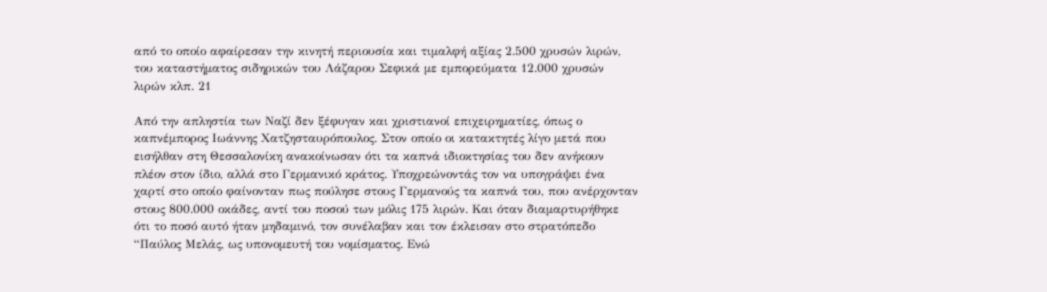από το οποίο αφαίρεσαν την κινητή περιουσία και τιμαλφή αξίας 2.500 χρυσών λιρών, του καταστήματος σιδηρικών του Λάζαρου Σεφικά με εμπορεύματα 12.000 χρυσών λιρών κλπ. 21

Από την απληστία των Ναζί δεν ξέφυγαν και χριστιανοί επιχειρηματίες, όπως ο καπνέμπορος Ιωάννης Χατζησταυρόπουλος. Στον οποίο οι κατακτητές λίγο μετά που εισήλθαν στη Θεσσαλονίκη ανακοίνωσαν ότι τα καπνά ιδιοκτησίας του δεν ανήκουν πλέον στον ίδιο, αλλά στο Γερμανικό κράτος. Υποχρεώνοντάς τον να υπογράψει ένα χαρτί στο οποίο φαίνονταν πως πούλησε στους Γερμανούς τα καπνά του, που ανέρχονταν στους 800.000 οκάδες, αντί του ποσού των μόλις 175 λιρών. Και όταν διαμαρτυρήθηκε ότι το ποσό αυτό ήταν μηδαμινό, τον συνέλαβαν και τον έκλεισαν στο στρατόπεδο “Παύλος Μελάς, ως υπονομευτή του νομίσματος. Ενώ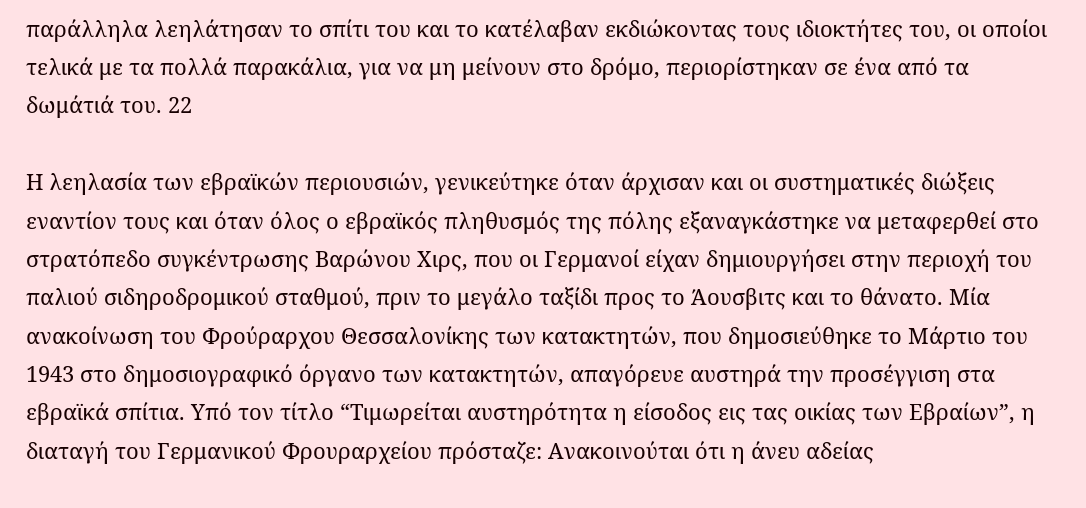παράλληλα λεηλάτησαν το σπίτι του και το κατέλαβαν εκδιώκοντας τους ιδιοκτήτες του, οι οποίοι τελικά με τα πολλά παρακάλια, για να μη μείνουν στο δρόμο, περιορίστηκαν σε ένα από τα δωμάτιά του. 22

Η λεηλασία των εβραϊκών περιουσιών, γενικεύτηκε όταν άρχισαν και οι συστηματικές διώξεις εναντίον τους και όταν όλος ο εβραϊκός πληθυσμός της πόλης εξαναγκάστηκε να μεταφερθεί στο στρατόπεδο συγκέντρωσης Βαρώνου Χιρς, που οι Γερμανοί είχαν δημιουργήσει στην περιοχή του παλιού σιδηροδρομικού σταθμού, πριν το μεγάλο ταξίδι προς το Άουσβιτς και το θάνατο. Μία ανακοίνωση του Φρούραρχου Θεσσαλονίκης των κατακτητών, που δημοσιεύθηκε το Μάρτιο του 1943 στο δημοσιογραφικό όργανο των κατακτητών, απαγόρευε αυστηρά την προσέγγιση στα εβραϊκά σπίτια. Υπό τον τίτλο “Τιμωρείται αυστηρότητα η είσοδος εις τας οικίας των Εβραίων”, η διαταγή του Γερμανικού Φρουραρχείου πρόσταζε: Ανακοινούται ότι η άνευ αδείας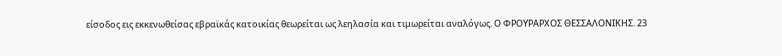είσοδος εις εκκενωθείσας εβραϊκάς κατοικίας θεωρείται ως λεηλασία και τιμωρείται αναλόγως. Ο ΦΡΟΥΡΑΡΧΟΣ ΘΕΣΣΑΛΟΝΙΚΗΣ. 23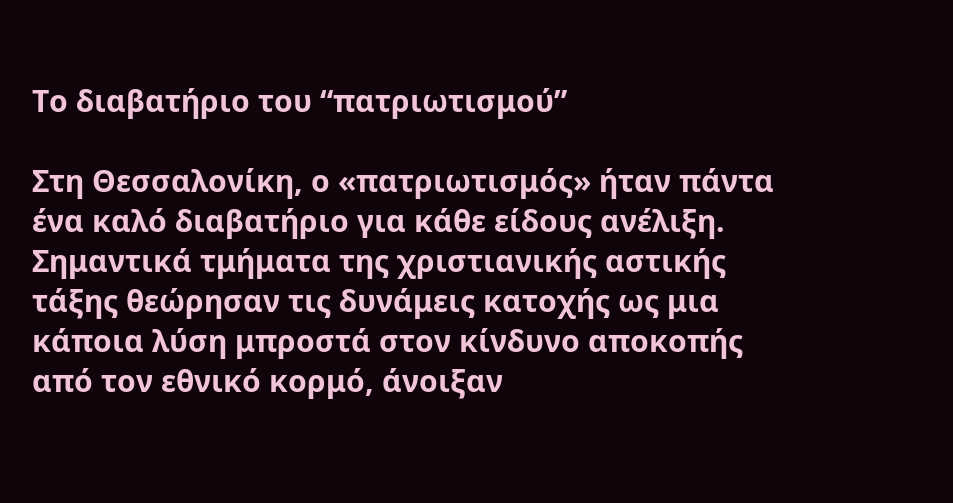Το διαβατήριο του “πατριωτισμού”

Στη Θεσσαλονίκη, ο «πατριωτισμός» ήταν πάντα ένα καλό διαβατήριο για κάθε είδους ανέλιξη. Σημαντικά τμήματα της χριστιανικής αστικής τάξης θεώρησαν τις δυνάμεις κατοχής ως μια κάποια λύση μπροστά στον κίνδυνο αποκοπής από τον εθνικό κορμό, άνοιξαν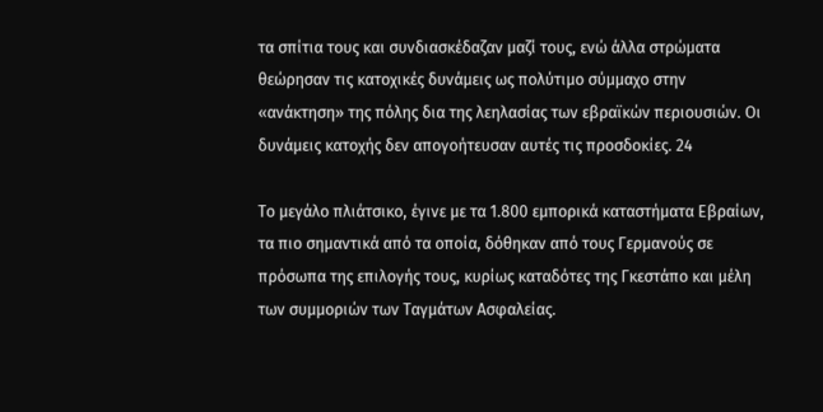τα σπίτια τους και συνδιασκέδαζαν μαζί τους, ενώ άλλα στρώματα θεώρησαν τις κατοχικές δυνάμεις ως πολύτιμο σύμμαχο στην «ανάκτηση» της πόλης δια της λεηλασίας των εβραϊκών περιουσιών. Οι δυνάμεις κατοχής δεν απογοήτευσαν αυτές τις προσδοκίες. 24

Το μεγάλο πλιάτσικο, έγινε με τα 1.800 εμπορικά καταστήματα Εβραίων, τα πιο σημαντικά από τα οποία, δόθηκαν από τους Γερμανούς σε πρόσωπα της επιλογής τους, κυρίως καταδότες της Γκεστάπο και μέλη των συμμοριών των Ταγμάτων Ασφαλείας.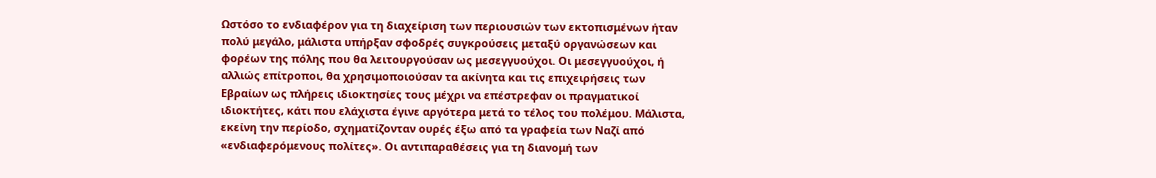Ωστόσο το ενδιαφέρον για τη διαχείριση των περιουσιών των εκτοπισμένων ήταν πολύ μεγάλο, μάλιστα υπήρξαν σφοδρές συγκρούσεις μεταξύ οργανώσεων και φορέων της πόλης που θα λειτουργούσαν ως μεσεγγυούχοι. Οι μεσεγγυούχοι, ή αλλιώς επίτροποι, θα χρησιμοποιούσαν τα ακίνητα και τις επιχειρήσεις των Εβραίων ως πλήρεις ιδιοκτησίες τους μέχρι να επέστρεφαν οι πραγματικοί ιδιοκτήτες, κάτι που ελάχιστα έγινε αργότερα μετά το τέλος του πολέμου. Μάλιστα, εκείνη την περίοδο, σχηματίζονταν ουρές έξω από τα γραφεία των Ναζί από «ενδιαφερόμενους πολίτες». Οι αντιπαραθέσεις για τη διανομή των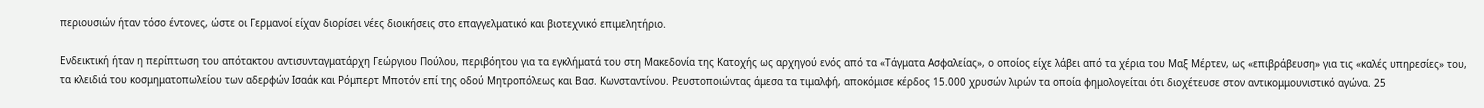περιουσιών ήταν τόσο έντονες, ώστε οι Γερμανοί είχαν διορίσει νέες διοικήσεις στο επαγγελματικό και βιοτεχνικό επιμελητήριο.

Ενδεικτική ήταν η περίπτωση του απότακτου αντισυνταγματάρχη Γεώργιου Πούλου, περιβόητου για τα εγκλήματά του στη Μακεδονία της Κατοχής ως αρχηγού ενός από τα «Τάγματα Ασφαλείας», ο οποίος είχε λάβει από τα χέρια του Μαξ Μέρτεν, ως «επιβράβευση» για τις «καλές υπηρεσίες» του, τα κλειδιά του κοσμηματοπωλείου των αδερφών Ισαάκ και Ρόμπερτ Μποτόν επί της οδού Μητροπόλεως και Βασ. Κωνσταντίνου. Ρευστοποιώντας άμεσα τα τιμαλφή, αποκόμισε κέρδος 15.000 χρυσών λιρών τα οποία φημολογείται ότι διοχέτευσε στον αντικομμουνιστικό αγώνα. 25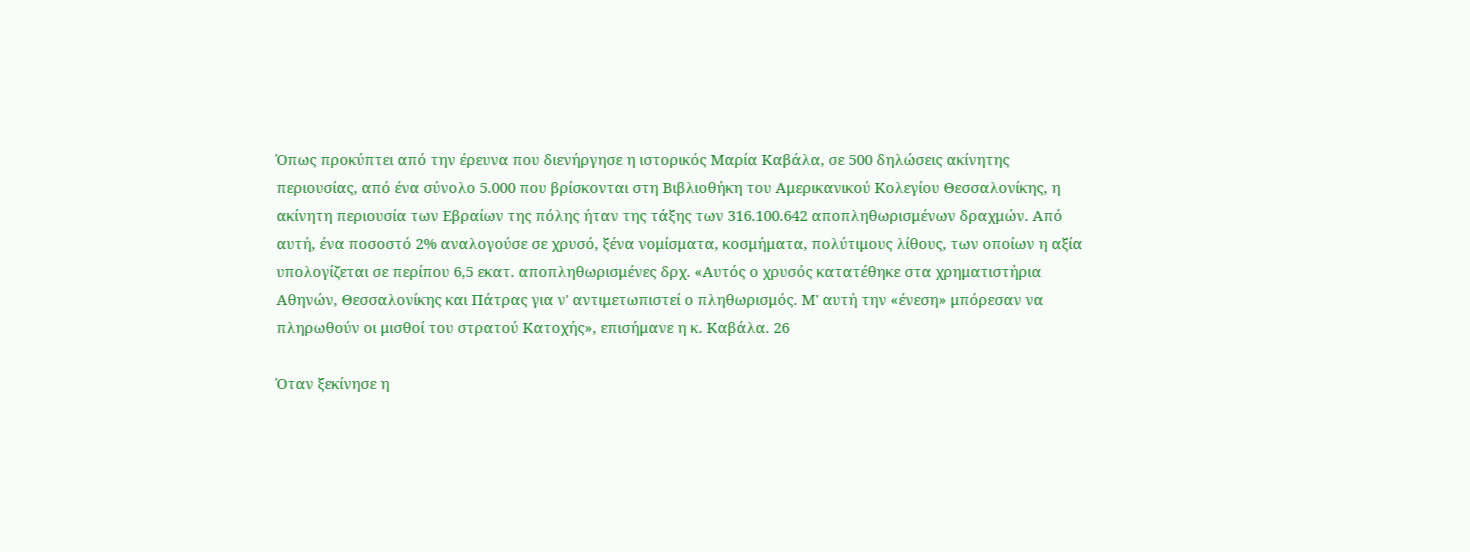Όπως προκύπτει από την έρευνα που διενήργησε η ιστορικός Μαρία Καβάλα, σε 500 δηλώσεις ακίνητης περιουσίας, από ένα σύνολο 5.000 που βρίσκονται στη Βιβλιοθήκη του Αμερικανικού Κολεγίου Θεσσαλονίκης, η ακίνητη περιουσία των Εβραίων της πόλης ήταν της τάξης των 316.100.642 αποπληθωρισμένων δραχμών. Από αυτή, ένα ποσοστό 2% αναλογούσε σε χρυσό, ξένα νομίσματα, κοσμήματα, πολύτιμους λίθους, των οποίων η αξία υπολογίζεται σε περίπου 6,5 εκατ. αποπληθωρισμένες δρχ. «Αυτός ο χρυσός κατατέθηκε στα χρηματιστήρια Αθηνών, Θεσσαλονίκης και Πάτρας για ν' αντιμετωπιστεί ο πληθωρισμός. Μ' αυτή την «ένεση» μπόρεσαν να πληρωθούν οι μισθοί του στρατού Κατοχής», επισήμανε η κ. Καβάλα. 26

Όταν ξεκίνησε η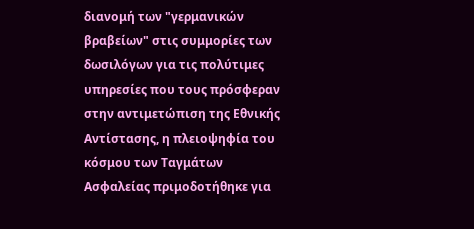διανομή των "γερμανικών βραβείων" στις συμμορίες των δωσιλόγων για τις πολύτιμες υπηρεσίες που τους πρόσφεραν στην αντιμετώπιση της Εθνικής Αντίστασης, η πλειοψηφία του κόσμου των Ταγμάτων Ασφαλείας πριμοδοτήθηκε για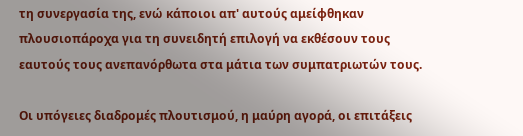τη συνεργασία της, ενώ κάποιοι απ' αυτούς αμείφθηκαν πλουσιοπάροχα για τη συνειδητή επιλογή να εκθέσουν τους εαυτούς τους ανεπανόρθωτα στα μάτια των συμπατριωτών τους.

Οι υπόγειες διαδρομές πλουτισμού, η μαύρη αγορά, οι επιτάξεις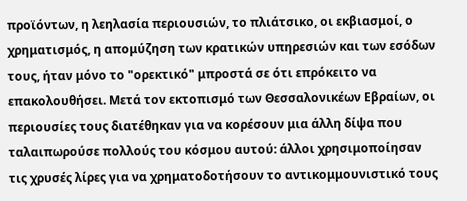προϊόντων, η λεηλασία περιουσιών, το πλιάτσικο, οι εκβιασμοί, ο χρηματισμός, η απομύζηση των κρατικών υπηρεσιών και των εσόδων τους, ήταν μόνο το "ορεκτικό" μπροστά σε ότι επρόκειτο να επακολουθήσει. Μετά τον εκτοπισμό των Θεσσαλονικέων Εβραίων, οι περιουσίες τους διατέθηκαν για να κορέσουν μια άλλη δίψα που ταλαιπωρούσε πολλούς του κόσμου αυτού: άλλοι χρησιμοποίησαν τις χρυσές λίρες για να χρηματοδοτήσουν το αντικομμουνιστικό τους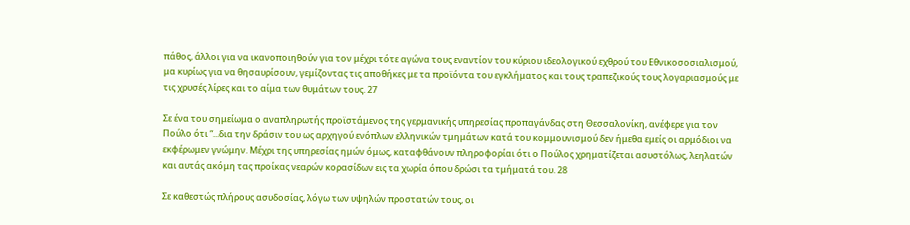πάθος, άλλοι για να ικανοποιηθούν για τον μέχρι τότε αγώνα τους εναντίον του κύριου ιδεολογικού εχθρού του Εθνικοσοσιαλισμού, μα κυρίως για να θησαυρίσουν, γεμίζοντας τις αποθήκες με τα προϊόντα του εγκλήματος και τους τραπεζικούς τους λογαριασμούς με τις χρυσές λίρες και το αίμα των θυμάτων τους. 27

Σε ένα του σημείωμα ο αναπληρωτής προϊστάμενος της γερμανικής υπηρεσίας προπαγάνδας στη Θεσσαλονίκη, ανέφερε για τον Πούλο ότι “...δια την δράσιν του ως αρχηγού ενόπλων ελληνικών τμημάτων κατά του κομμουνισμού δεν ήμεθα εμείς οι αρμόδιοι να εκφέρωμεν γνώμην. Μέχρι της υπηρεσίας ημών όμως, καταφθάνουν πληροφορίαι ότι ο Πούλος χρηματίζεται ασυστόλως, λεηλατών και αυτάς ακόμη τας προίκας νεαρών κορασίδων εις τα χωρία όπου δρώσι τα τμήματά του. 28

Σε καθεστώς πλήρους ασυδοσίας, λόγω των υψηλών προστατών τους, οι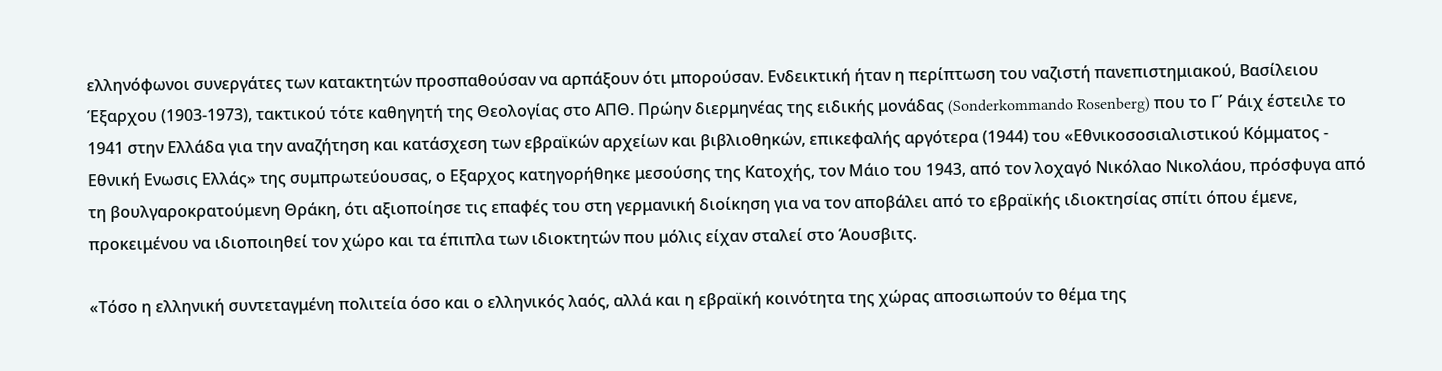ελληνόφωνοι συνεργάτες των κατακτητών προσπαθούσαν να αρπάξουν ότι μπορούσαν. Ενδεικτική ήταν η περίπτωση του ναζιστή πανεπιστημιακού, Βασίλειου Έξαρχου (1903-1973), τακτικού τότε καθηγητή της Θεολογίας στο ΑΠΘ. Πρώην διερμηνέας της ειδικής μονάδας (Sonderkommando Rosenberg) που το Γ΄ Ράιχ έστειλε το 1941 στην Ελλάδα για την αναζήτηση και κατάσχεση των εβραϊκών αρχείων και βιβλιοθηκών, επικεφαλής αργότερα (1944) του «Εθνικοσοσιαλιστικού Κόμματος - Εθνική Ενωσις Ελλάς» της συμπρωτεύουσας, ο Εξαρχος κατηγορήθηκε μεσούσης της Κατοχής, τον Μάιο του 1943, από τον λοχαγό Νικόλαο Νικολάου, πρόσφυγα από τη βουλγαροκρατούμενη Θράκη, ότι αξιοποίησε τις επαφές του στη γερμανική διοίκηση για να τον αποβάλει από το εβραϊκής ιδιοκτησίας σπίτι όπου έμενε, προκειμένου να ιδιοποιηθεί τον χώρο και τα έπιπλα των ιδιοκτητών που μόλις είχαν σταλεί στο Άουσβιτς.

«Τόσο η ελληνική συντεταγμένη πολιτεία όσο και ο ελληνικός λαός, αλλά και η εβραϊκή κοινότητα της χώρας αποσιωπούν το θέμα της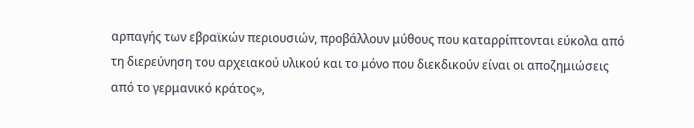αρπαγής των εβραϊκών περιουσιών, προβάλλουν μύθους που καταρρίπτονται εύκολα από τη διερεύνηση του αρχειακού υλικού και το μόνο που διεκδικούν είναι οι αποζημιώσεις από το γερμανικό κράτος»,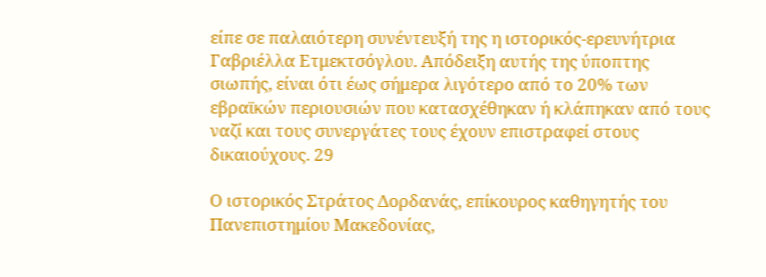είπε σε παλαιότερη συνέντευξή της η ιστορικός-ερευνήτρια Γαβριέλλα Ετμεκτσόγλου. Απόδειξη αυτής της ύποπτης σιωπής, είναι ότι έως σήμερα λιγότερο από το 20% των εβραϊκών περιουσιών που κατασχέθηκαν ή κλάπηκαν από τους ναζί και τους συνεργάτες τους έχουν επιστραφεί στους δικαιούχους. 29

Ο ιστορικός Στράτος Δορδανάς, επίκουρος καθηγητής του Πανεπιστημίου Μακεδονίας,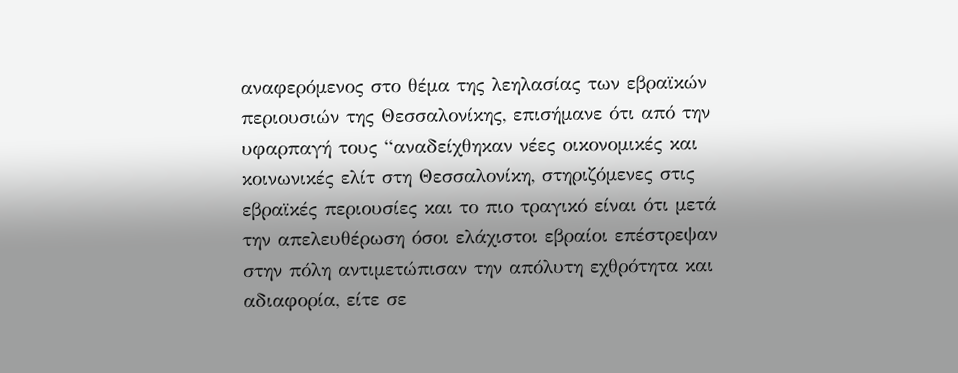αναφερόμενος στο θέμα της λεηλασίας των εβραϊκών περιουσιών της Θεσσαλονίκης, επισήμανε ότι από την υφαρπαγή τους “αναδείχθηκαν νέες οικονομικές και κοινωνικές ελίτ στη Θεσσαλονίκη, στηριζόμενες στις εβραϊκές περιουσίες και το πιο τραγικό είναι ότι μετά την απελευθέρωση όσοι ελάχιστοι εβραίοι επέστρεψαν στην πόλη αντιμετώπισαν την απόλυτη εχθρότητα και αδιαφορία, είτε σε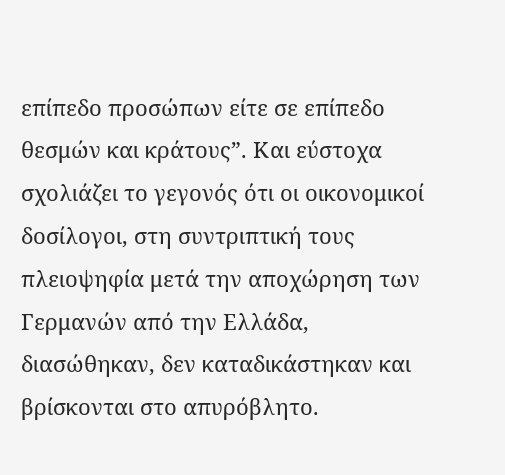επίπεδο προσώπων είτε σε επίπεδο θεσμών και κράτους”. Και εύστοχα σχολιάζει το γεγονός ότι οι οικονομικοί δοσίλογοι, στη συντριπτική τους πλειοψηφία μετά την αποχώρηση των Γερμανών από την Ελλάδα, διασώθηκαν, δεν καταδικάστηκαν και βρίσκονται στο απυρόβλητο.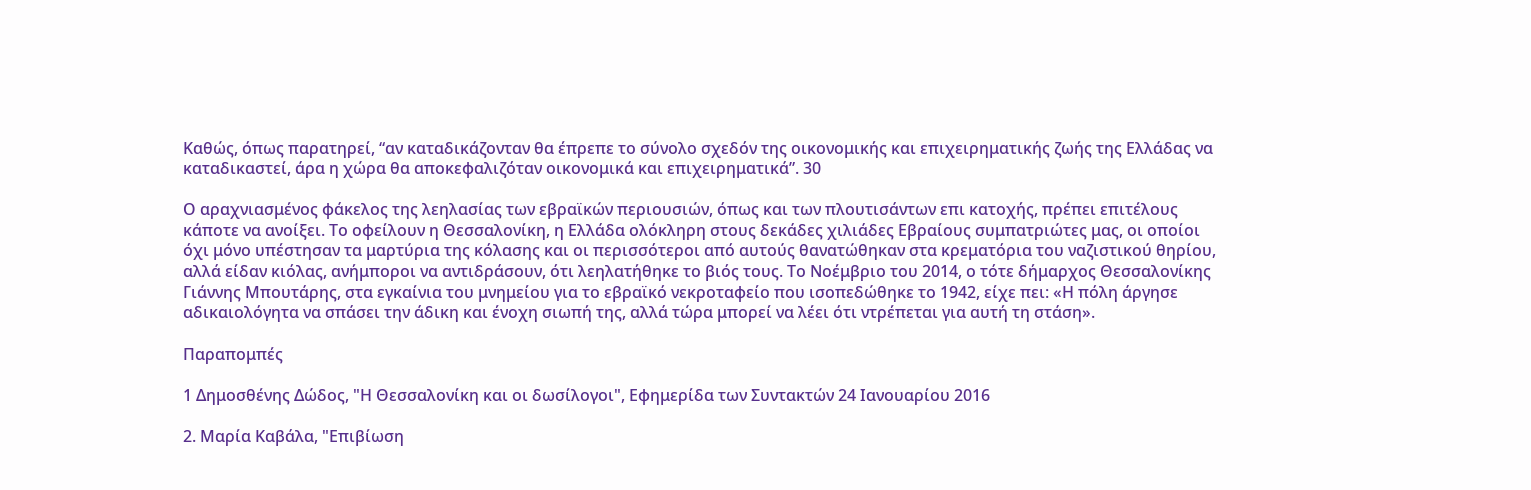Καθώς, όπως παρατηρεί, “αν καταδικάζονταν θα έπρεπε το σύνολο σχεδόν της οικονομικής και επιχειρηματικής ζωής της Ελλάδας να καταδικαστεί, άρα η χώρα θα αποκεφαλιζόταν οικονομικά και επιχειρηματικά”. 30

Ο αραχνιασμένος φάκελος της λεηλασίας των εβραϊκών περιουσιών, όπως και των πλουτισάντων επι κατοχής, πρέπει επιτέλους κάποτε να ανοίξει. Το οφείλουν η Θεσσαλονίκη, η Ελλάδα ολόκληρη στους δεκάδες χιλιάδες Εβραίους συμπατριώτες μας, οι οποίοι όχι μόνο υπέστησαν τα μαρτύρια της κόλασης και οι περισσότεροι από αυτούς θανατώθηκαν στα κρεματόρια του ναζιστικού θηρίου, αλλά είδαν κιόλας, ανήμποροι να αντιδράσουν, ότι λεηλατήθηκε το βιός τους. Το Νοέμβριο του 2014, ο τότε δήμαρχος Θεσσαλονίκης Γιάννης Μπουτάρης, στα εγκαίνια του μνημείου για το εβραϊκό νεκροταφείο που ισοπεδώθηκε το 1942, είχε πει: «Η πόλη άργησε αδικαιολόγητα να σπάσει την άδικη και ένοχη σιωπή της, αλλά τώρα μπορεί να λέει ότι ντρέπεται για αυτή τη στάση».

Παραπομπές

1 Δημοσθένης Δώδος, "Η Θεσσαλονίκη και οι δωσίλογοι", Εφημερίδα των Συντακτών 24 Ιανουαρίου 2016

2. Μαρία Καβάλα, "Επιβίωση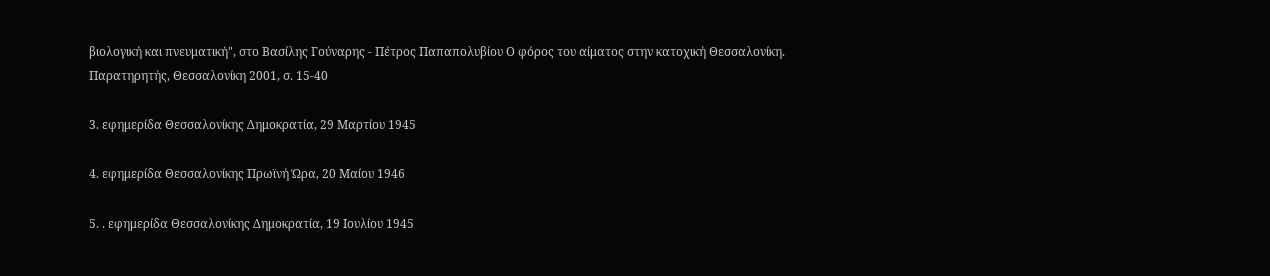βιολογική και πνευματική", στο Βασίλης Γούναρης - Πέτρος Παπαπολυβίου Ο φόρος του αίματος στην κατοχική Θεσσαλονίκη. Παρατηρητής, Θεσσαλονίκη 2001, σ. 15-40

3. εφημερίδα Θεσσαλονίκης Δημοκρατία, 29 Μαρτίου 1945

4. εφημερίδα Θεσσαλονίκης Πρωϊνή Ώρα, 20 Μαίου 1946

5. . εφημερίδα Θεσσαλονίκης Δημοκρατία, 19 Ιουλίου 1945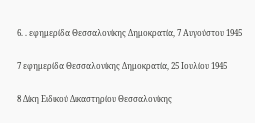6. . εφημερίδα Θεσσαλονίκης Δημοκρατία, 7 Αυγούστου 1945

7 εφημερίδα Θεσσαλονίκης Δημοκρατία, 25 Ιουλίου 1945

8 Δίκη Ειδικού Δικαστηρίου Θεσσαλονίκης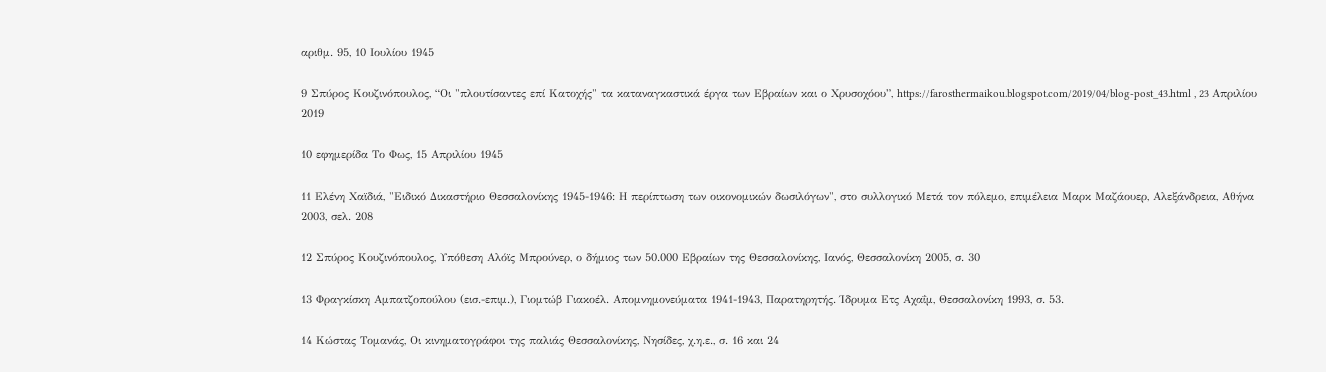αριθμ. 95, 10 Ιουλίου 1945

9 Σπύρος Κουζινόπουλος, “Οι "πλουτίσαντες επί Κατοχής" τα καταναγκαστικά έργα των Εβραίων και ο Χρυσοχόου”, https://farosthermaikou.blogspot.com/2019/04/blog-post_43.html , 23 Απριλίου 2019

10 εφημερίδα Το Φως, 15 Απριλίου 1945

11 Ελένη Χαϊδιά, "Ειδικό Δικαστήριο Θεσσαλονίκης 1945-1946: Η περίπτωση των οικονομικών δωσιλόγων", στο συλλογικό Μετά τον πόλεμο, επιμέλεια Μαρκ Μαζάουερ, Αλεξάνδρεια, Αθήνα 2003, σελ. 208

12 Σπύρος Κουζινόπουλος, Υπόθεση Αλόϊς Μπρούνερ, ο δήμιος των 50.000 Εβραίων της Θεσσαλονίκης, Ιανός, Θεσσαλονίκη 2005, σ. 30

13 Φραγκίσκη Αμπατζοπούλου (εισ.-επιμ.), Γιομτώβ Γιακοέλ. Απομνημονεύματα 1941-1943, Παρατηρητής. Ίδρυμα Ετς Αχαΐμ, Θεσσαλονίκη 1993, σ. 53.

14 Κώστας Τομανάς, Οι κινηματογράφοι της παλιάς Θεσσαλονίκης, Νησίδες, χ.η.ε., σ. 16 και 24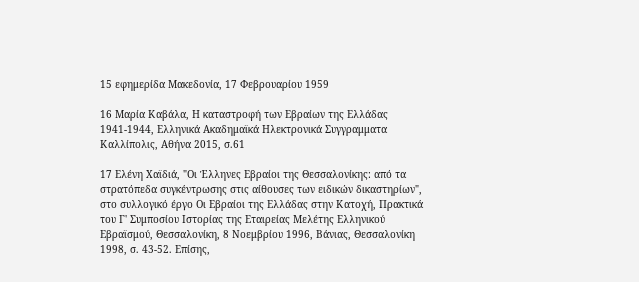15 εφημερίδα Μακεδονία, 17 Φεβρουαρίου 1959

16 Μαρία Καβάλα, Η καταστροφή των Εβραίων της Ελλάδας 1941-1944, Ελληνικά Ακαδημαϊκά Ηλεκτρονικά Συγγραμματα Καλλίπολις, Αθήνα 2015, σ.61

17 Ελένη Χαϊδιά, "Οι Έλληνες Εβραίοι της Θεσσαλονίκης: από τα στρατόπεδα συγκέντρωσης στις αίθουσες των ειδικών δικαστηρίων", στο συλλογικό έργο Οι Εβραίοι της Ελλάδας στην Κατοχή, Πρακτικά του Γ' Συμποσίου Ιστορίας της Εταιρείας Μελέτης Ελληνικού Εβραϊσμού, Θεσσαλονίκη, 8 Νοεμβρίου 1996, Βάνιας, Θεσσαλονίκη 1998, σ. 43-52. Επίσης,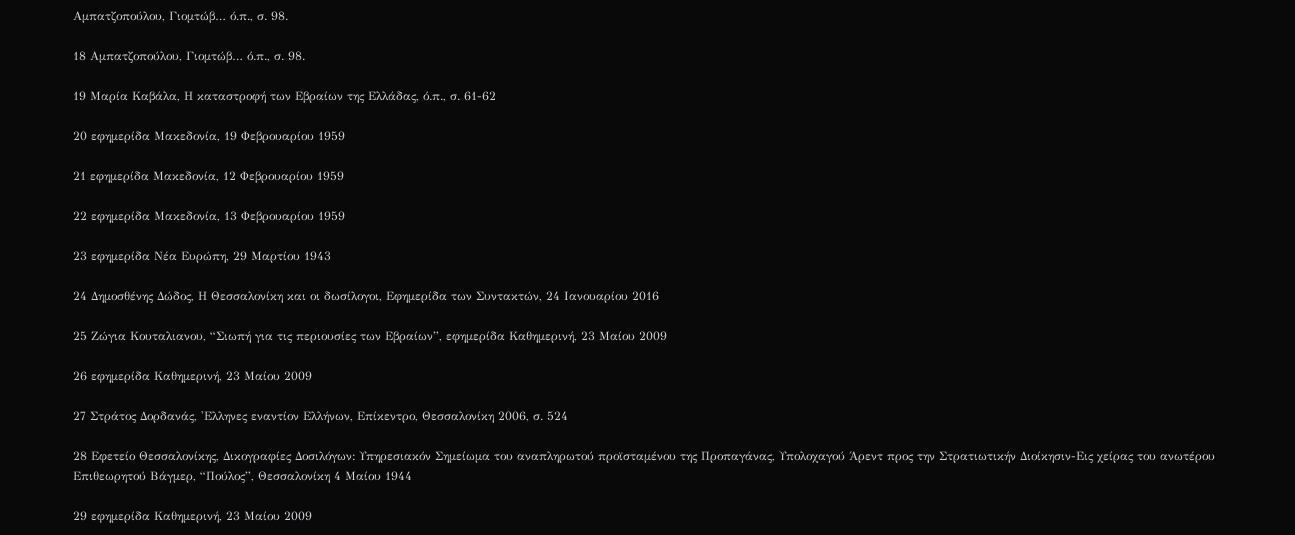Αμπατζοπούλου, Γιομτώβ… ό.π., σ. 98.

18 Αμπατζοπούλου, Γιομτώβ… ό.π., σ. 98.

19 Μαρία Καβάλα, Η καταστροφή των Εβραίων της Ελλάδας, ό.π., σ. 61-62

20 εφημερίδα Μακεδονία, 19 Φεβρουαρίου 1959

21 εφημερίδα Μακεδονία, 12 Φεβρουαρίου 1959

22 εφημερίδα Μακεδονία, 13 Φεβρουαρίου 1959

23 εφημερίδα Νέα Ευρώπη, 29 Μαρτίου 1943

24 Δημοσθένης Δώδος, Η Θεσσαλονίκη και οι δωσίλογοι, Εφημερίδα των Συντακτών, 24 Ιανουαρίου 2016

25 Ζώγια Κουταλιανου, “Σιωπή για τις περιουσίες των Εβραίων”, εφημερίδα Καθημερινή, 23 Μαίου 2009

26 εφημερίδα Καθημερινή, 23 Μαίου 2009

27 Στράτος Δορδανάς, 'Ελληνες εναντίον Ελλήνων, Επίκεντρο, Θεσσαλονίκη 2006, σ. 524

28 Εφετείο Θεσσαλονίκης, Δικογραφίες Δοσιλόγων: Υπηρεσιακόν Σημείωμα του αναπληρωτού προϊσταμένου της Προπαγάνας, Υπολοχαγού Άρεντ προς την Στρατιωτικήν Διοίκησιν-Εις χείρας του ανωτέρου Επιθεωρητού Βάγμερ, “Πούλος”, Θεσσαλονίκη 4 Μαίου 1944

29 εφημερίδα Καθημερινή, 23 Μαίου 2009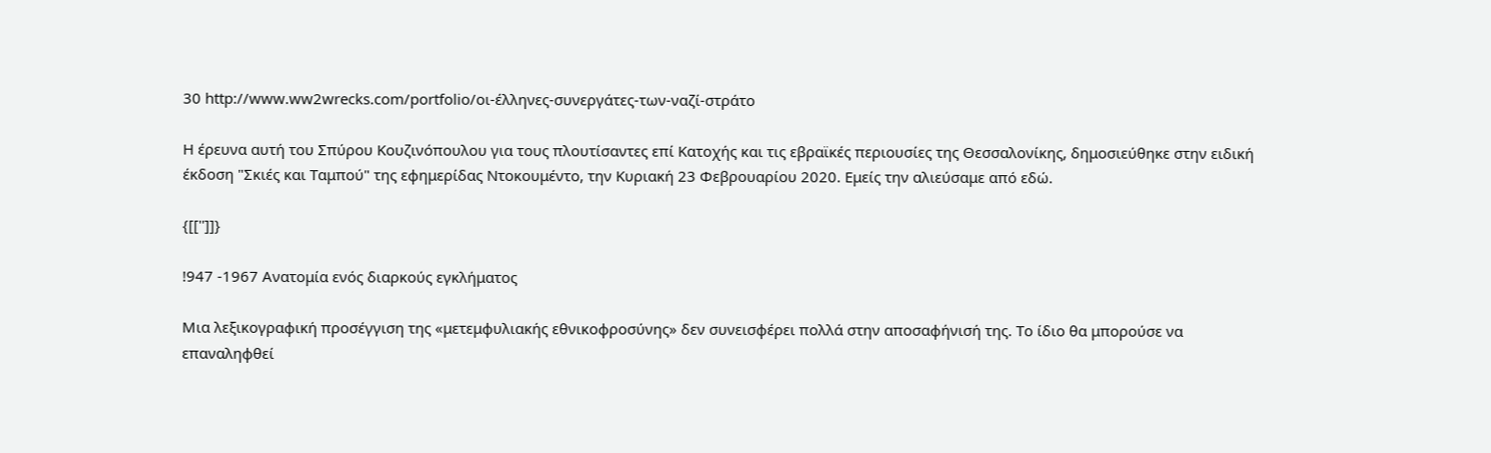30 http://www.ww2wrecks.com/portfolio/οι-έλληνες-συνεργάτες-των-ναζί-στράτο

Η έρευνα αυτή του Σπύρου Κουζινόπουλου για τους πλουτίσαντες επί Κατοχής και τις εβραϊκές περιουσίες της Θεσσαλονίκης, δημοσιεύθηκε στην ειδική έκδοση "Σκιές και Ταμπού" της εφημερίδας Ντοκουμέντο, την Κυριακή 23 Φεβρουαρίου 2020. Εμείς την αλιεύσαμε από εδώ.

{[['']]}

!947 -1967 Ανατομία ενός διαρκούς εγκλήματος

Μια λεξικογραφική προσέγγιση της «μετεμφυλιακής εθνικοφροσύνης» δεν συνεισφέρει πολλά στην αποσαφήνισή της. Το ίδιο θα μπορούσε να επαναληφθεί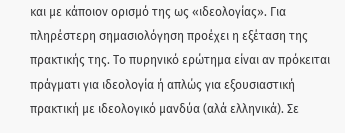και με κάποιον ορισμό της ως «ιδεολογίας». Για πληρέστερη σημασιολόγηση προέχει η εξέταση της πρακτικής της. Το πυρηνικό ερώτημα είναι αν πρόκειται πράγματι για ιδεολογία ή απλώς για εξουσιαστική πρακτική με ιδεολογικό μανδύα (αλά ελληνικά). Σε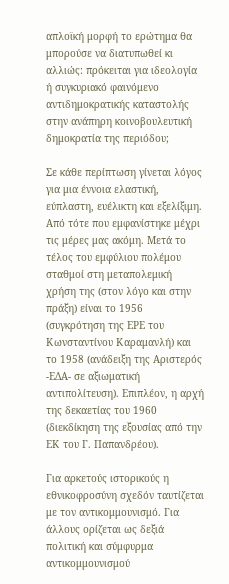απλοϊκή μορφή το ερώτημα θα μπορούσε να διατυπωθεί κι αλλιώς: πρόκειται για ιδεολογία ή συγκυριακό φαινόμενο αντιδημοκρατικής καταστολής στην ανάπηρη κοινοβουλευτική δημοκρατία της περιόδου;

Σε κάθε περίπτωση γίνεται λόγος για μια έννοια ελαστική, εύπλαστη, ευέλικτη και εξελίξιμη. Από τότε που εμφανίστηκε μέχρι τις μέρες μας ακόμη. Μετά το τέλος του εμφύλιου πολέμου σταθμοί στη μεταπολεμική χρήση της (στον λόγο και στην πράξη) είναι το 1956 (συγκρότηση της ΕΡΕ του Κωνσταντίνου Καραμανλή) και το 1958 (ανάδειξη της Αριστερός -ΕΔΑ- σε αξιωματική αντιπολίτευση). Επιπλέον, η αρχή της δεκαετίας του 1960 (διεκδίκηση της εξουσίας από την ΕΚ του Γ. Παπανδρέου).

Για αρκετούς ιστορικούς η εθνικοφροσύνη σχεδόν ταυτίζεται με τον αντικομμουνισμό. Για άλλους ορίζεται ως δεξιά πολιτική και σύμφυρμα αντικομμουνισμού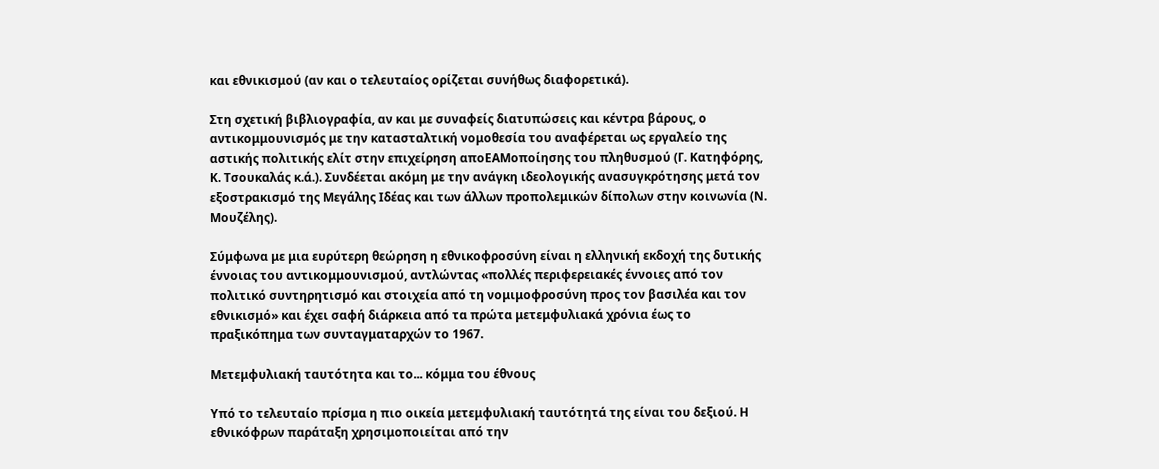και εθνικισμού (αν και ο τελευταίος ορίζεται συνήθως διαφορετικά).

Στη σχετική βιβλιογραφία, αν και με συναφείς διατυπώσεις και κέντρα βάρους, ο αντικομμουνισμός με την κατασταλτική νομοθεσία του αναφέρεται ως εργαλείο της αστικής πολιτικής ελίτ στην επιχείρηση αποΕΑΜοποίησης του πληθυσμού (Γ. Κατηφόρης, Κ. Τσουκαλάς κ.ά.). Συνδέεται ακόμη με την ανάγκη ιδεολογικής ανασυγκρότησης μετά τον εξοστρακισμό της Μεγάλης Ιδέας και των άλλων προπολεμικών δίπολων στην κοινωνία (Ν. Μουζέλης).

Σύμφωνα με μια ευρύτερη θεώρηση η εθνικοφροσύνη είναι η ελληνική εκδοχή της δυτικής έννοιας του αντικομμουνισμού, αντλώντας «πολλές περιφερειακές έννοιες από τον πολιτικό συντηρητισμό και στοιχεία από τη νομιμοφροσύνη προς τον βασιλέα και τον εθνικισμό» και έχει σαφή διάρκεια από τα πρώτα μετεμφυλιακά χρόνια έως το πραξικόπημα των συνταγματαρχών το 1967.

Μετεμφυλιακή ταυτότητα και το... κόμμα του έθνους

Υπό το τελευταίο πρίσμα η πιο οικεία μετεμφυλιακή ταυτότητά της είναι του δεξιού. Η εθνικόφρων παράταξη χρησιμοποιείται από την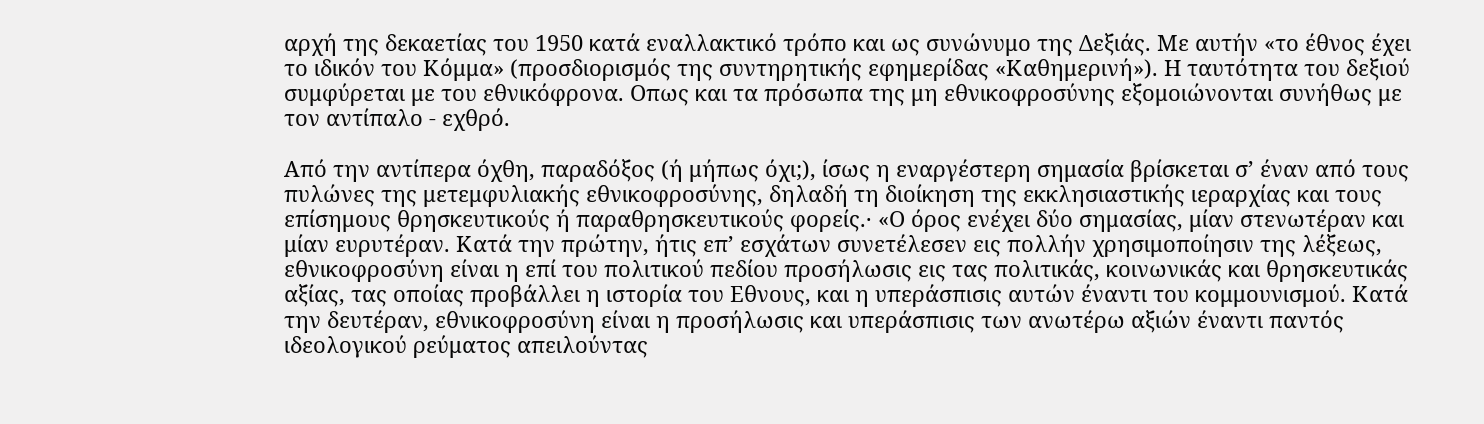αρχή της δεκαετίας του 1950 κατά εναλλακτικό τρόπο και ως συνώνυμο της Δεξιάς. Με αυτήν «το έθνος έχει το ιδικόν του Κόμμα» (προσδιορισμός της συντηρητικής εφημερίδας «Καθημερινή»). Η ταυτότητα του δεξιού συμφύρεται με του εθνικόφρονα. Οπως και τα πρόσωπα της μη εθνικοφροσύνης εξομοιώνονται συνήθως με τον αντίπαλο - εχθρό.

Από την αντίπερα όχθη, παραδόξος (ή μήπως όχι;), ίσως η εναργέστερη σημασία βρίσκεται σ’ έναν από τους πυλώνες της μετεμφυλιακής εθνικοφροσύνης, δηλαδή τη διοίκηση της εκκλησιαστικής ιεραρχίας και τους επίσημους θρησκευτικούς ή παραθρησκευτικούς φορείς.· «Ο όρος ενέχει δύο σημασίας, μίαν στενωτέραν και μίαν ευρυτέραν. Κατά την πρώτην, ήτις επ’ εσχάτων συνετέλεσεν εις πολλήν χρησιμοποίησιν της λέξεως, εθνικοφροσύνη είναι η επί του πολιτικού πεδίου προσήλωσις εις τας πολιτικάς, κοινωνικάς και θρησκευτικάς αξίας, τας οποίας προβάλλει η ιστορία του Εθνους, και η υπεράσπισις αυτών έναντι του κομμουνισμού. Κατά την δευτέραν, εθνικοφροσύνη είναι η προσήλωσις και υπεράσπισις των ανωτέρω αξιών έναντι παντός ιδεολογικού ρεύματος απειλούντας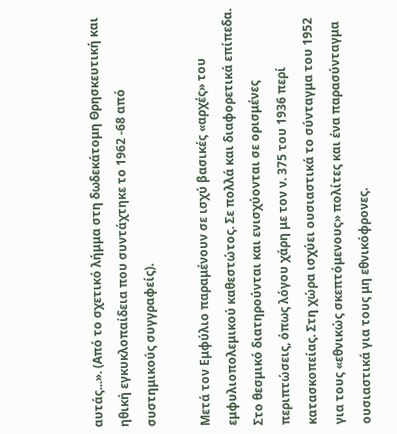αυτάς...». (Από το σχετικό λήμμα στη δωδεκάτομη Θρησκευτική και ηθική εγκυκλοπαίδεια που συντάχτηκε το 1962 -68 από συστημικούς συγγραφείς).

Μετά τον Εμφύλιο παραμένουν σε ισχύ βασικές «αρχές» του εμφυλιοπολεμικού καθεστώτος. Σε πολλά και διαφορετικά επίπεδα. Στο θεσμικό διατηρούνται και ενισχύονται σε ορισμένες περιπτώσεις, όπως λόγου χάρη με τον ν. 375 του 1936 περί κατασκοπείας. Στη χώρα ισχύει ουσιαστικά το σύνταγμα του 1952 για τους «εθνικώς σκεπτόμενους» πολίτες και ένα παρασύνταγμα ουσιαστικά για τους μη εθνικόφρονες.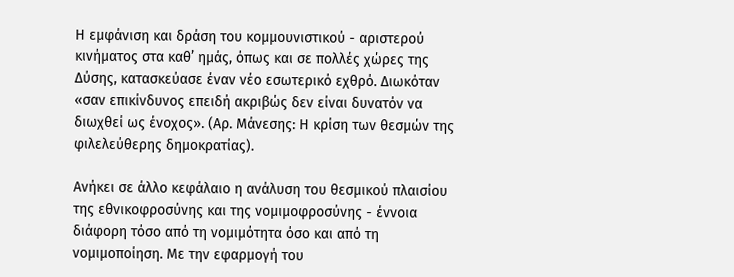Η εμφάνιση και δράση του κομμουνιστικού - αριστερού κινήματος στα καθ’ ημάς, όπως και σε πολλές χώρες της Δύσης, κατασκεύασε έναν νέο εσωτερικό εχθρό. Διωκόταν «σαν επικίνδυνος επειδή ακριβώς δεν είναι δυνατόν να διωχθεί ως ένοχος». (Αρ. Μάνεσης: Η κρίση των θεσμών της φιλελεύθερης δημοκρατίας).

Ανήκει σε άλλο κεφάλαιο η ανάλυση του θεσμικού πλαισίου της εθνικοφροσύνης και της νομιμοφροσύνης - έννοια διάφορη τόσο από τη νομιμότητα όσο και από τη νομιμοποίηση. Με την εφαρμογή του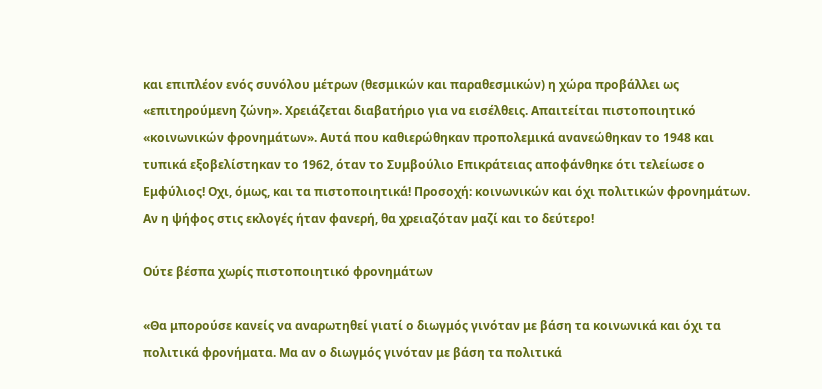και επιπλέον ενός συνόλου μέτρων (θεσμικών και παραθεσμικών) η χώρα προβάλλει ως «επιτηρούμενη ζώνη». Χρειάζεται διαβατήριο για να εισέλθεις. Απαιτείται πιστοποιητικό «κοινωνικών φρονημάτων». Αυτά που καθιερώθηκαν προπολεμικά ανανεώθηκαν το 1948 και τυπικά εξοβελίστηκαν το 1962, όταν το Συμβούλιο Επικράτειας αποφάνθηκε ότι τελείωσε ο Εμφύλιος! Οχι, όμως, και τα πιστοποιητικά! Προσοχή: κοινωνικών και όχι πολιτικών φρονημάτων. Αν η ψήφος στις εκλογές ήταν φανερή, θα χρειαζόταν μαζί και το δεύτερο!

Ούτε βέσπα χωρίς πιστοποιητικό φρονημάτων

«Θα μπορούσε κανείς να αναρωτηθεί γιατί ο διωγμός γινόταν με βάση τα κοινωνικά και όχι τα πολιτικά φρονήματα. Μα αν ο διωγμός γινόταν με βάση τα πολιτικά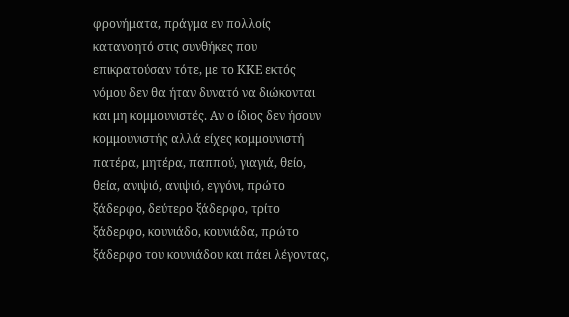φρονήματα, πράγμα εν πολλοίς κατανοητό στις συνθήκες που επικρατούσαν τότε, με το ΚΚΕ εκτός νόμου δεν θα ήταν δυνατό να διώκονται και μη κομμουνιστές. Αν ο ίδιος δεν ήσουν κομμουνιστής αλλά είχες κομμουνιστή πατέρα, μητέρα, παππού, γιαγιά, θείο, θεία, ανιψιό, ανιψιό, εγγόνι, πρώτο ξάδερφο, δεύτερο ξάδερφο, τρίτο ξάδερφο, κουνιάδο, κουνιάδα, πρώτο ξάδερφο του κουνιάδου και πάει λέγοντας,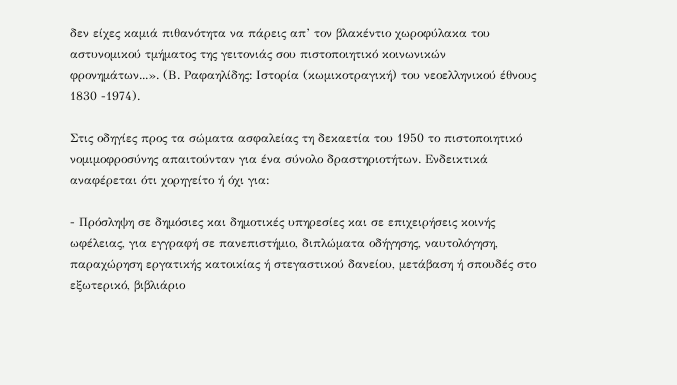δεν είχες καμιά πιθανότητα να πάρεις απ’ τον βλακέντιο χωροφύλακα του αστυνομικού τμήματος της γειτονιάς σου πιστοποιητικό κοινωνικών φρονημάτων...». (Β. Ραφαηλίδης: Ιστορία (κωμικοτραγική) του νεοελληνικού έθνους 1830 -1974).

Στις οδηγίες προς τα σώματα ασφαλείας τη δεκαετία του 1950 το πιστοποιητικό νομιμοφροσύνης απαιτούνταν για ένα σύνολο δραστηριοτήτων. Ενδεικτικά αναφέρεται ότι χορηγείτο ή όχι για:

- Πρόσληψη σε δημόσιες και δημοτικές υπηρεσίες και σε επιχειρήσεις κοινής ωφέλειας, για εγγραφή σε πανεπιστήμιο, διπλώματα οδήγησης, ναυτολόγηση, παραχώρηση εργατικής κατοικίας ή στεγαστικού δανείου, μετάβαση ή σπουδές στο εξωτερικό, βιβλιάριο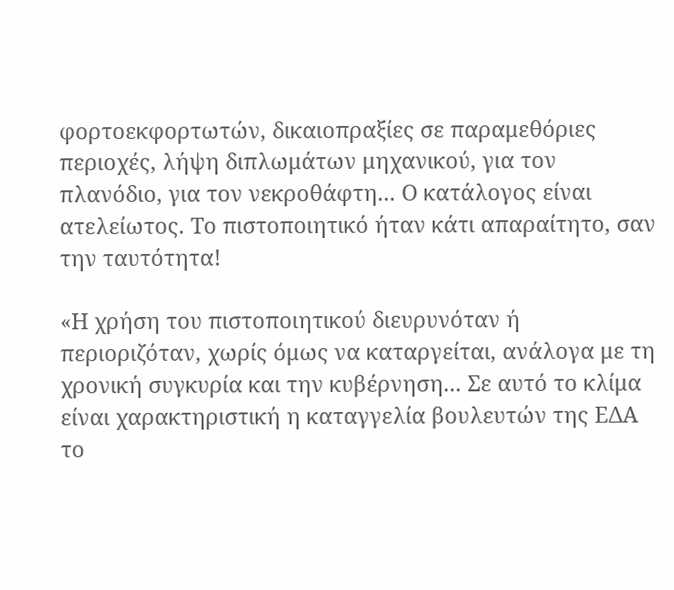φορτοεκφορτωτών, δικαιοπραξίες σε παραμεθόριες περιοχές, λήψη διπλωμάτων μηχανικού, για τον πλανόδιο, για τον νεκροθάφτη... Ο κατάλογος είναι ατελείωτος. Το πιστοποιητικό ήταν κάτι απαραίτητο, σαν την ταυτότητα!

«Η χρήση του πιστοποιητικού διευρυνόταν ή περιοριζόταν, χωρίς όμως να καταργείται, ανάλογα με τη χρονική συγκυρία και την κυβέρνηση... Σε αυτό το κλίμα είναι χαρακτηριστική η καταγγελία βουλευτών της ΕΔΑ το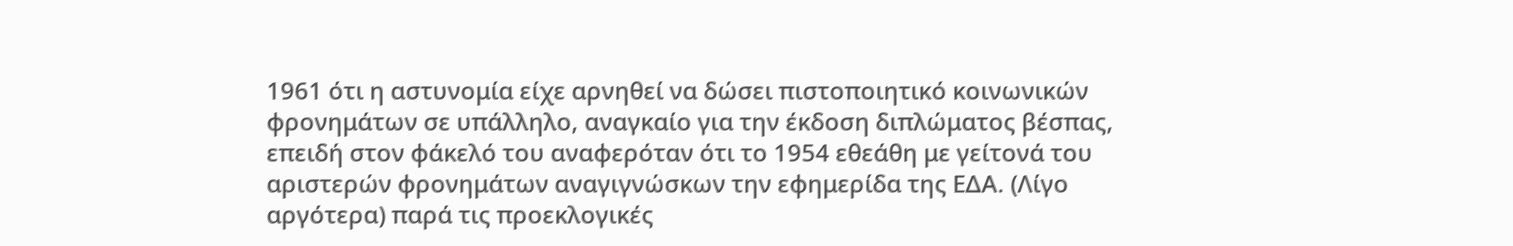1961 ότι η αστυνομία είχε αρνηθεί να δώσει πιστοποιητικό κοινωνικών φρονημάτων σε υπάλληλο, αναγκαίο για την έκδοση διπλώματος βέσπας, επειδή στον φάκελό του αναφερόταν ότι το 1954 εθεάθη με γείτονά του αριστερών φρονημάτων αναγιγνώσκων την εφημερίδα της ΕΔΑ. (Λίγο αργότερα) παρά τις προεκλογικές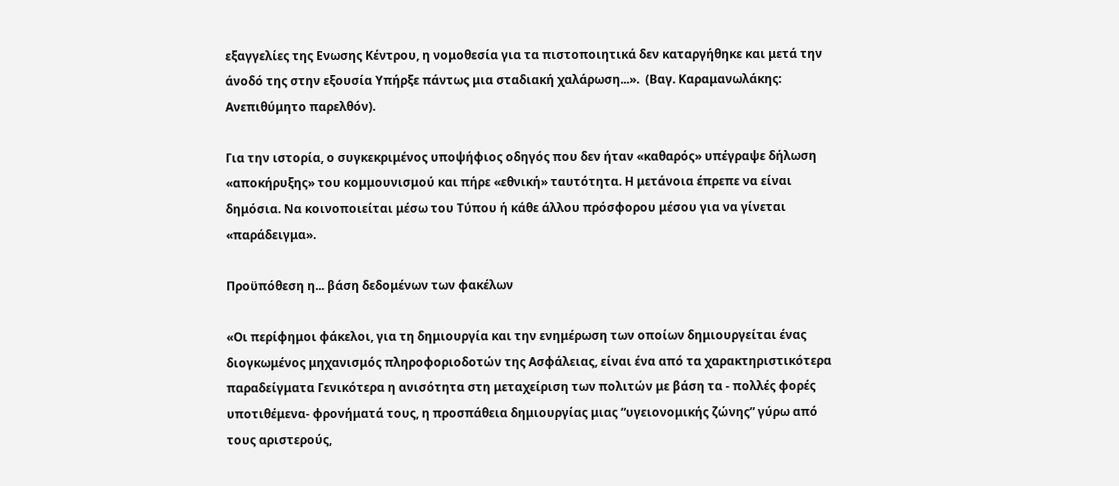εξαγγελίες της Ενωσης Κέντρου, η νομοθεσία για τα πιστοποιητικά δεν καταργήθηκε και μετά την άνοδό της στην εξουσία Υπήρξε πάντως μια σταδιακή χαλάρωση...».  (Βαγ. Καραμανωλάκης: Ανεπιθύμητο παρελθόν).

Για την ιστορία, ο συγκεκριμένος υποψήφιος οδηγός που δεν ήταν «καθαρός» υπέγραψε δήλωση «αποκήρυξης» του κομμουνισμού και πήρε «εθνική» ταυτότητα. Η μετάνοια έπρεπε να είναι δημόσια. Να κοινοποιείται μέσω του Τύπου ή κάθε άλλου πρόσφορου μέσου για να γίνεται «παράδειγμα».

Προϋπόθεση η... βάση δεδομένων των φακέλων

«Οι περίφημοι φάκελοι, για τη δημιουργία και την ενημέρωση των οποίων δημιουργείται ένας διογκωμένος μηχανισμός πληροφοριοδοτών της Ασφάλειας, είναι ένα από τα χαρακτηριστικότερα παραδείγματα Γενικότερα η ανισότητα στη μεταχείριση των πολιτών με βάση τα - πολλές φορές υποτιθέμενα- φρονήματά τους, η προσπάθεια δημιουργίας μιας “υγειονομικής ζώνης” γύρω από τους αριστερούς,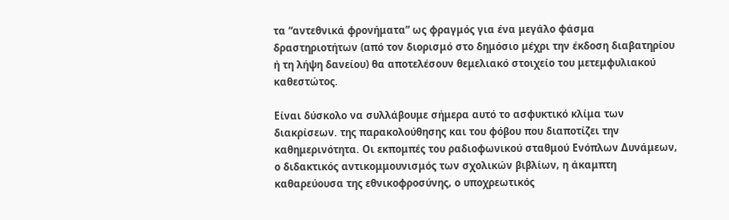τα “αντεθνικά φρονήματα” ως φραγμός για ένα μεγάλο φάσμα δραστηριοτήτων (από τον διορισμό στο δημόσιο μέχρι την έκδοση διαβατηρίου ή τη λήψη δανείου) θα αποτελέσουν θεμελιακό στοιχείο του μετεμφυλιακού καθεστώτος.

Είναι δύσκολο να συλλάβουμε σήμερα αυτό το ασφυκτικό κλίμα των διακρίσεων. της παρακολούθησης και του φόβου που διαποτίζει την καθημερινότητα. Οι εκπομπές του ραδιοφωνικού σταθμού Ενόπλων Δυνάμεων, ο διδακτικός αντικομμουνισμός των σχολικών βιβλίων, η άκαμπτη καθαρεύουσα της εθνικοφροσύνης, ο υποχρεωτικός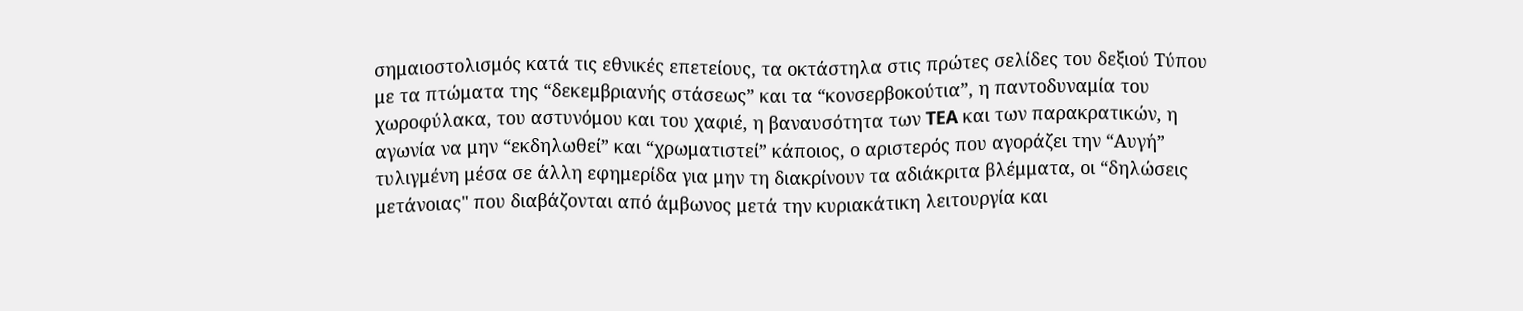σημαιοστολισμός κατά τις εθνικές επετείους, τα οκτάστηλα στις πρώτες σελίδες του δεξιού Τύπου με τα πτώματα της “δεκεμβριανής στάσεως” και τα “κονσερβοκούτια”, η παντοδυναμία του χωροφύλακα, του αστυνόμου και του χαφιέ, η βαναυσότητα των TEA και των παρακρατικών, η αγωνία να μην “εκδηλωθεί” και “χρωματιστεί” κάποιος, ο αριστερός που αγοράζει την “Αυγή” τυλιγμένη μέσα σε άλλη εφημερίδα για μην τη διακρίνουν τα αδιάκριτα βλέμματα, οι “δηλώσεις μετάνοιας" που διαβάζονται από άμβωνος μετά την κυριακάτικη λειτουργία και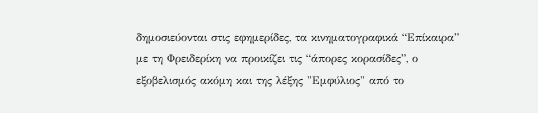δημοσιεύονται στις εφημερίδες, τα κινηματογραφικά “Επίκαιρα” με τη Φρειδερίκη να προικίζει τις “άπορες κορασίδες”, ο εξοβελισμός ακόμη και της λέξης "Εμφύλιος" από το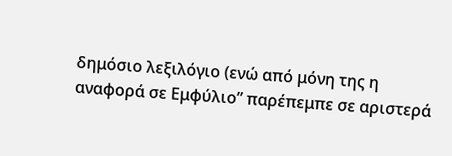δημόσιο λεξιλόγιο (ενώ από μόνη της η αναφορά σε Εμφύλιο” παρέπεμπε σε αριστερά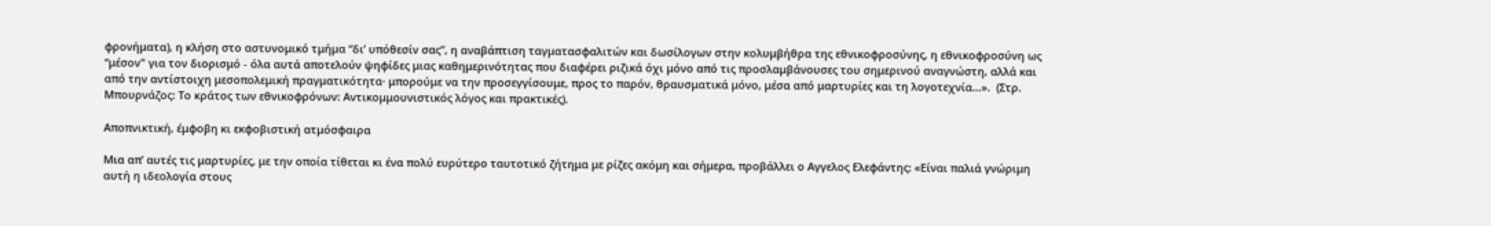φρονήματα), η κλήση στο αστυνομικό τμήμα “δι’ υπόθεσίν σας”, η αναβάπτιση ταγματασφαλιτών και δωσίλογων στην κολυμβήθρα της εθνικοφροσύνης, η εθνικοφροσύνη ως “μέσον" για τον διορισμό - όλα αυτά αποτελούν ψηφίδες μιας καθημερινότητας που διαφέρει ριζικά όχι μόνο από τις προσλαμβάνουσες του σημερινού αναγνώστη, αλλά και από την αντίστοιχη μεσοπολεμική πραγματικότητα· μπορούμε να την προσεγγίσουμε, προς το παρόν, θραυσματικά μόνο, μέσα από μαρτυρίες και τη λογοτεχνία...».  (Στρ. Μπουρνάζος: Το κράτος των εθνικοφρόνων: Αντικομμουνιστικός λόγος και πρακτικές).

Αποπνικτική, έμφοβη κι εκφοβιστική ατμόσφαιρα

Μια απ’ αυτές τις μαρτυρίες, με την οποία τίθεται κι ένα πολύ ευρύτερο ταυτοτικό ζήτημα με ρίζες ακόμη και σήμερα, προβάλλει ο Αγγελος Ελεφάντης: «Είναι παλιά γνώριμη αυτή η ιδεολογία στους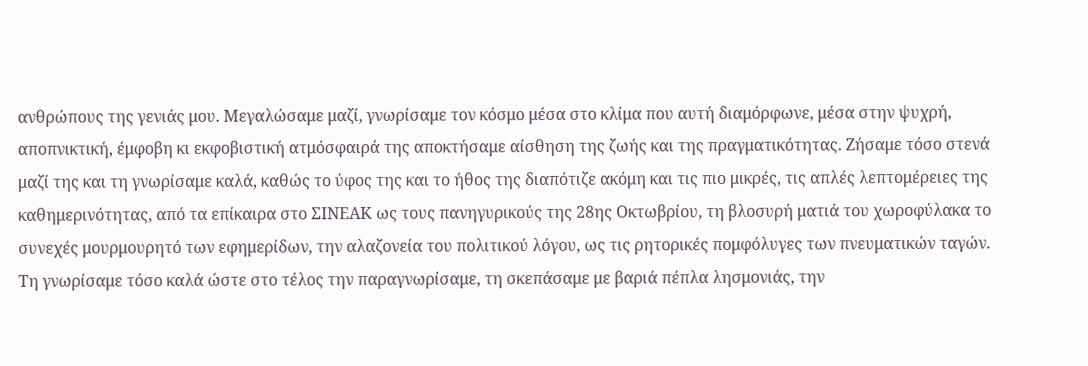ανθρώπους της γενιάς μου. Μεγαλώσαμε μαζί, γνωρίσαμε τον κόσμο μέσα στο κλίμα που αυτή διαμόρφωνε, μέσα στην ψυχρή, αποπνικτική, έμφοβη κι εκφοβιστική ατμόσφαιρά της αποκτήσαμε αίσθηση της ζωής και της πραγματικότητας. Ζήσαμε τόσο στενά μαζί της και τη γνωρίσαμε καλά, καθώς το ύφος της και το ήθος της διαπότιζε ακόμη και τις πιο μικρές, τις απλές λεπτομέρειες της καθημερινότητας, από τα επίκαιρα στο ΣΙΝΕΑΚ ως τους πανηγυρικούς της 28ης Οκτωβρίου, τη βλοσυρή ματιά του χωροφύλακα το συνεχές μουρμουρητό των εφημερίδων, την αλαζονεία του πολιτικού λόγου, ως τις ρητορικές πομφόλυγες των πνευματικών ταγών. Τη γνωρίσαμε τόσο καλά ώστε στο τέλος την παραγνωρίσαμε, τη σκεπάσαμε με βαριά πέπλα λησμονιάς, την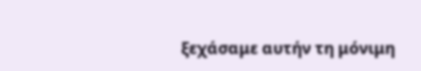ξεχάσαμε αυτήν τη μόνιμη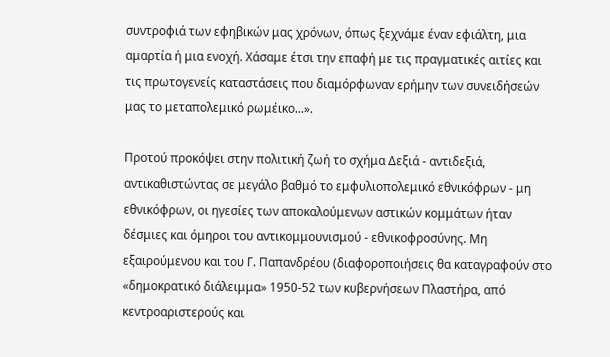συντροφιά των εφηβικών μας χρόνων, όπως ξεχνάμε έναν εφιάλτη, μια αμαρτία ή μια ενοχή. Χάσαμε έτσι την επαφή με τις πραγματικές αιτίες και τις πρωτογενείς καταστάσεις που διαμόρφωναν ερήμην των συνειδήσεών μας το μεταπολεμικό ρωμέικο...».

Προτού προκόψει στην πολιτική ζωή το σχήμα Δεξιά - αντιδεξιά, αντικαθιστώντας σε μεγάλο βαθμό το εμφυλιοπολεμικό εθνικόφρων - μη εθνικόφρων, οι ηγεσίες των αποκαλούμενων αστικών κομμάτων ήταν δέσμιες και όμηροι του αντικομμουνισμού - εθνικοφροσύνης. Μη εξαιρούμενου και του Γ. Παπανδρέου (διαφοροποιήσεις θα καταγραφούν στο «δημοκρατικό διάλειμμα» 1950-52 των κυβερνήσεων Πλαστήρα, από κεντροαριστερούς και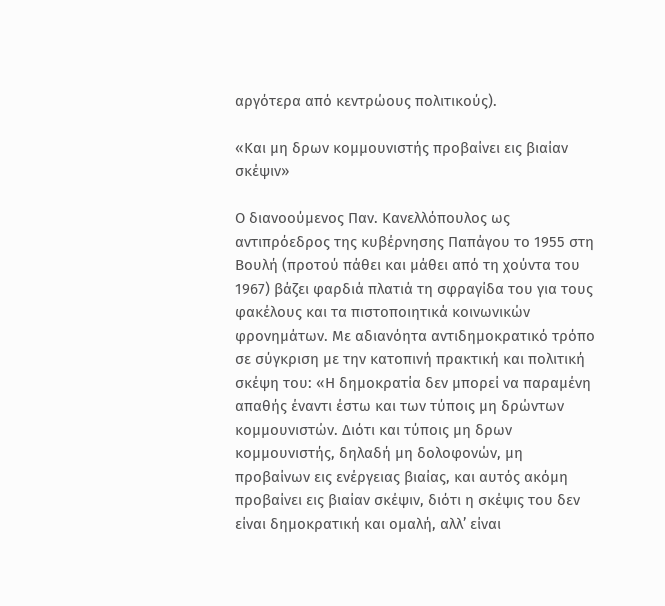αργότερα από κεντρώους πολιτικούς).

«Και μη δρων κομμουνιστής προβαίνει εις βιαίαν σκέψιν»

Ο διανοούμενος Παν. Κανελλόπουλος ως αντιπρόεδρος της κυβέρνησης Παπάγου το 1955 στη Βουλή (προτού πάθει και μάθει από τη χούντα του 1967) βάζει φαρδιά πλατιά τη σφραγίδα του για τους φακέλους και τα πιστοποιητικά κοινωνικών φρονημάτων. Με αδιανόητα αντιδημοκρατικό τρόπο σε σύγκριση με την κατοπινή πρακτική και πολιτική σκέψη του: «Η δημοκρατία δεν μπορεί να παραμένη απαθής έναντι έστω και των τύποις μη δρώντων κομμουνιστών. Διότι και τύποις μη δρων κομμουνιστής, δηλαδή μη δολοφονών, μη προβαίνων εις ενέργειας βιαίας, και αυτός ακόμη προβαίνει εις βιαίαν σκέψιν, διότι η σκέψις του δεν είναι δημοκρατική και ομαλή, αλλ’ είναι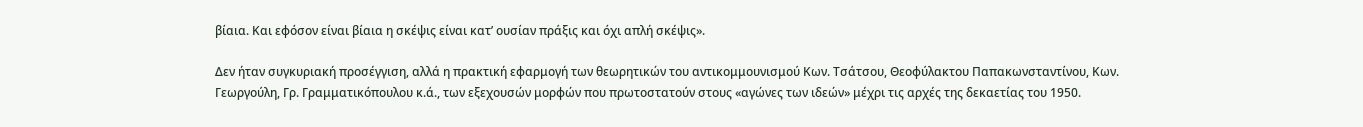βίαια. Και εφόσον είναι βίαια η σκέψις είναι κατ’ ουσίαν πράξις και όχι απλή σκέψις».

Δεν ήταν συγκυριακή προσέγγιση, αλλά η πρακτική εφαρμογή των θεωρητικών του αντικομμουνισμού Κων. Τσάτσου, Θεοφύλακτου Παπακωνσταντίνου, Κων. Γεωργούλη, Γρ. Γραμματικόπουλου κ.ά., των εξεχουσών μορφών που πρωτοστατούν στους «αγώνες των ιδεών» μέχρι τις αρχές της δεκαετίας του 1950.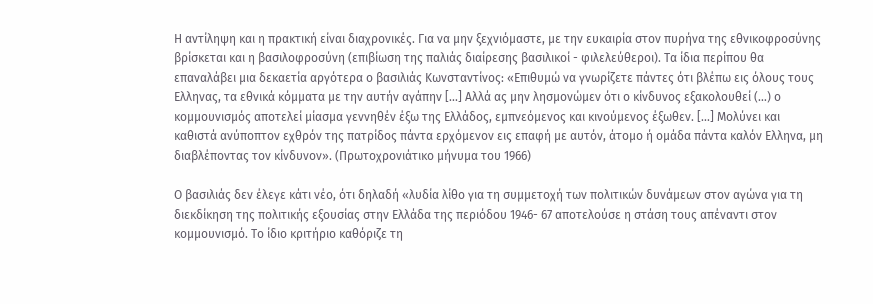Η αντίληψη και η πρακτική είναι διαχρονικές. Για να μην ξεχνιόμαστε, με την ευκαιρία στον πυρήνα της εθνικοφροσύνης βρίσκεται και η βασιλοφροσύνη (επιβίωση της παλιάς διαίρεσης βασιλικοί - φιλελεύθεροι). Τα ίδια περίπου θα επαναλάβει μια δεκαετία αργότερα ο βασιλιάς Κωνσταντίνος: «Επιθυμώ να γνωρίζετε πάντες ότι βλέπω εις όλους τους Ελληνας, τα εθνικά κόμματα με την αυτήν αγάπην [...] Αλλά ας μην λησμονώμεν ότι ο κίνδυνος εξακολουθεί (…) ο κομμουνισμός αποτελεί μίασμα γεννηθέν έξω της Ελλάδος, εμπνεόμενος και κινούμενος έξωθεν. [...] Μολύνει και καθιστά ανύποπτον εχθρόν της πατρίδος πάντα ερχόμενον εις επαφή με αυτόν, άτομο ή ομάδα πάντα καλόν Ελληνα, μη διαβλέποντας τον κίνδυνον». (Πρωτοχρονιάτικο μήνυμα του 1966)

Ο βασιλιάς δεν έλεγε κάτι νέο, ότι δηλαδή «λυδία λίθο για τη συμμετοχή των πολιτικών δυνάμεων στον αγώνα για τη διεκδίκηση της πολιτικής εξουσίας στην Ελλάδα της περιόδου 1946- 67 αποτελούσε η στάση τους απέναντι στον κομμουνισμό. Το ίδιο κριτήριο καθόριζε τη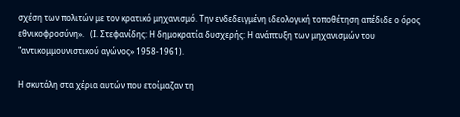σχέση των πολιτών με τον κρατικό μηχανισμό. Την ενδεδειγμένη ιδεολογική τοποθέτηση απέδιδε ο όρος εθνικοφροσύνη».   (Ι. Στεφανίδης: Η δημοκρατία δυσχερής: Η ανάπτυξη των μηχανισμών του "αντικομμουνιστικού αγώνος» 1958-1961).

Η σκυτάλη στα χέρια αυτών που ετοίμαζαν τη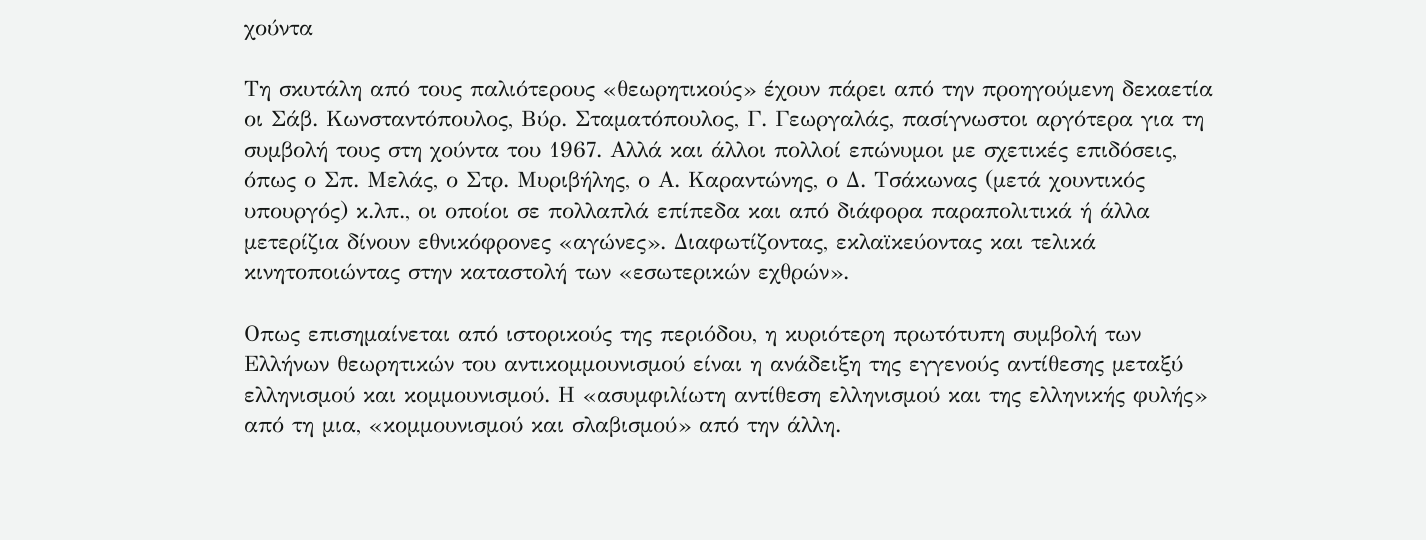χούντα

Τη σκυτάλη από τους παλιότερους «θεωρητικούς» έχουν πάρει από την προηγούμενη δεκαετία οι Σάβ. Κωνσταντόπουλος, Βύρ. Σταματόπουλος, Γ. Γεωργαλάς, πασίγνωστοι αργότερα για τη συμβολή τους στη χούντα του 1967. Αλλά και άλλοι πολλοί επώνυμοι με σχετικές επιδόσεις, όπως ο Σπ. Μελάς, ο Στρ. Μυριβήλης, ο Α. Καραντώνης, ο Δ. Τσάκωνας (μετά χουντικός υπουργός) κ.λπ., οι οποίοι σε πολλαπλά επίπεδα και από διάφορα παραπολιτικά ή άλλα μετερίζια δίνουν εθνικόφρονες «αγώνες». Διαφωτίζοντας, εκλαϊκεύοντας και τελικά κινητοποιώντας στην καταστολή των «εσωτερικών εχθρών».

Οπως επισημαίνεται από ιστορικούς της περιόδου, η κυριότερη πρωτότυπη συμβολή των Ελλήνων θεωρητικών του αντικομμουνισμού είναι η ανάδειξη της εγγενούς αντίθεσης μεταξύ ελληνισμού και κομμουνισμού. Η «ασυμφιλίωτη αντίθεση ελληνισμού και της ελληνικής φυλής» από τη μια, «κομμουνισμού και σλαβισμού» από την άλλη.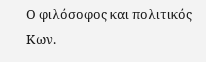Ο φιλόσοφος και πολιτικός Κων.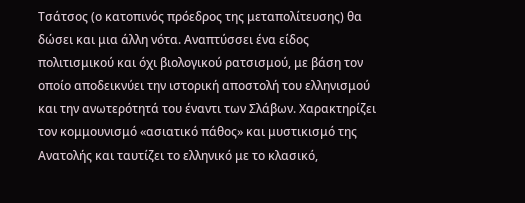Τσάτσος (ο κατοπινός πρόεδρος της μεταπολίτευσης) θα δώσει και μια άλλη νότα. Αναπτύσσει ένα είδος πολιτισμικού και όχι βιολογικού ρατσισμού, με βάση τον οποίο αποδεικνύει την ιστορική αποστολή του ελληνισμού και την ανωτερότητά του έναντι των Σλάβων. Χαρακτηρίζει τον κομμουνισμό «ασιατικό πάθος» και μυστικισμό της Ανατολής και ταυτίζει το ελληνικό με το κλασικό,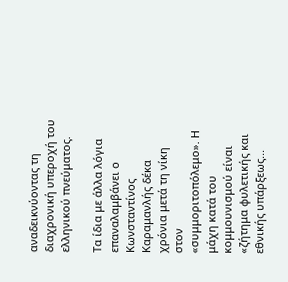αναδεικνύοντας τη διαχρονική υπεροχή του ελληνικού πνεύματος.

Τα ίδια με άλλα λόγια επαναλαμβάνει ο Κωνσταντίνος Καραμανλής δέκα χρόνια μετά τη νίκη στον «συμμοριτοπόλεμο». Η μάχη κατά του κομμουνισμού είναι «ζήτημα φυλετικής και εθνικής υπάρξεως...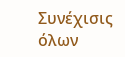Συνέχισις όλων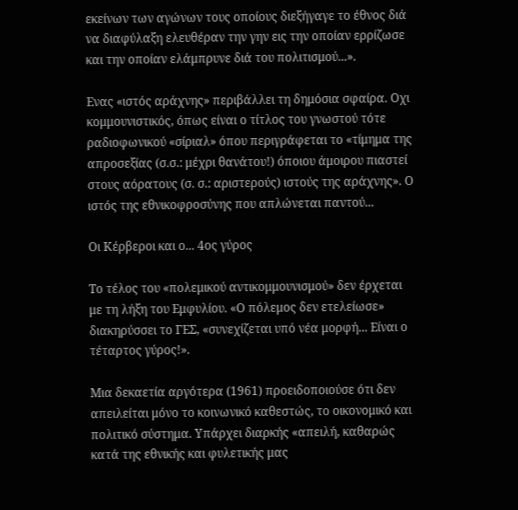εκείνων των αγώνων τους οποίους διεξήγαγε το έθνος διά να διαφύλαξη ελευθέραν την γην εις την οποίαν ερρίζωσε και την οποίαν ελάμπρυνε διά του πολιτισμού...».

Ενας «ιστός αράχνης» περιβάλλει τη δημόσια σφαίρα. Οχι κομμουνιστικός, όπως είναι ο τίτλος του γνωστού τότε ραδιοφωνικού «σίριαλ» όπου περιγράφεται το «τίμημα της απροσεξίας (σ.σ.: μέχρι θανάτου!) όποιου άμοιρου πιαστεί στους αόρατους (σ. σ.: αριστερούς) ιστούς της αράχνης». Ο ιστός της εθνικοφροσύνης που απλώνεται παντού...

Οι Κέρβεροι και ο... 4ος γύρος

Το τέλος του «πολεμικού αντικομμουνισμού» δεν έρχεται με τη λήξη του Εμφυλίου. «Ο πόλεμος δεν ετελείωσε» διακηρύσσει το ΓΕΣ, «συνεχίζεται υπό νέα μορφή... Είναι ο τέταρτος γύρος!».

Μια δεκαετία αργότερα (1961) προειδοποιούσε ότι δεν απειλείται μόνο το κοινωνικό καθεστώς, το οικονομικό και πολιτικό σύστημα. Υπάρχει διαρκής «απειλή, καθαρώς κατά της εθνικής και φυλετικής μας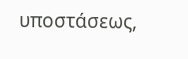υποστάσεως,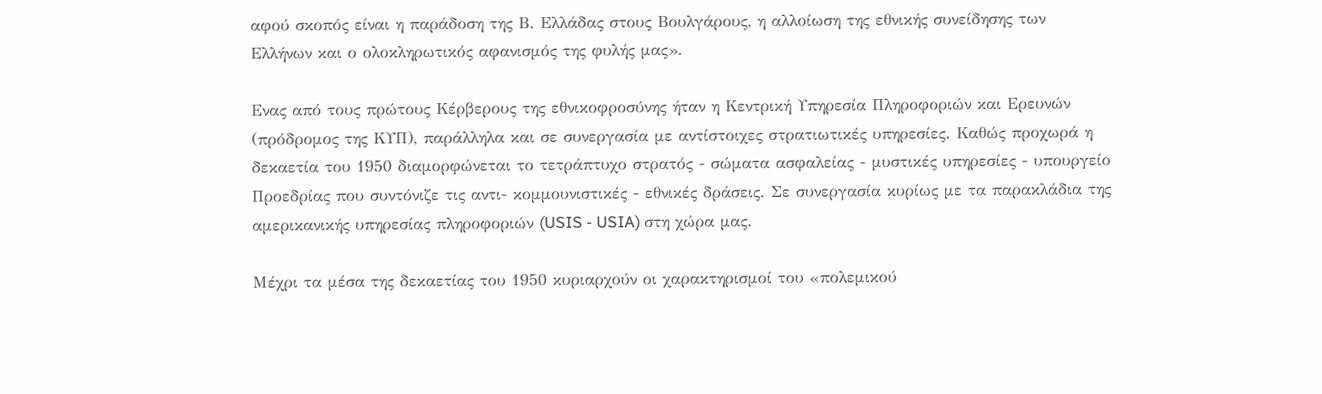αφού σκοπός είναι η παράδοση της Β. Ελλάδας στους Βουλγάρους, η αλλοίωση της εθνικής συνείδησης των Ελλήνων και ο ολοκληρωτικός αφανισμός της φυλής μας».

Ενας από τους πρώτους Κέρβερους της εθνικοφροσύνης ήταν η Κεντρική Υπηρεσία Πληροφοριών και Ερευνών (πρόδρομος της ΚΥΠ), παράλληλα και σε συνεργασία με αντίστοιχες στρατιωτικές υπηρεσίες. Καθώς προχωρά η δεκαετία του 1950 διαμορφώνεται το τετράπτυχο στρατός - σώματα ασφαλείας - μυστικές υπηρεσίες - υπουργείο Προεδρίας που συντόνιζε τις αντι- κομμουνιστικές - εθνικές δράσεις. Σε συνεργασία κυρίως με τα παρακλάδια της αμερικανικής υπηρεσίας πληροφοριών (USIS - USIA) στη χώρα μας.

Μέχρι τα μέσα της δεκαετίας του 1950 κυριαρχούν οι χαρακτηρισμοί του «πολεμικού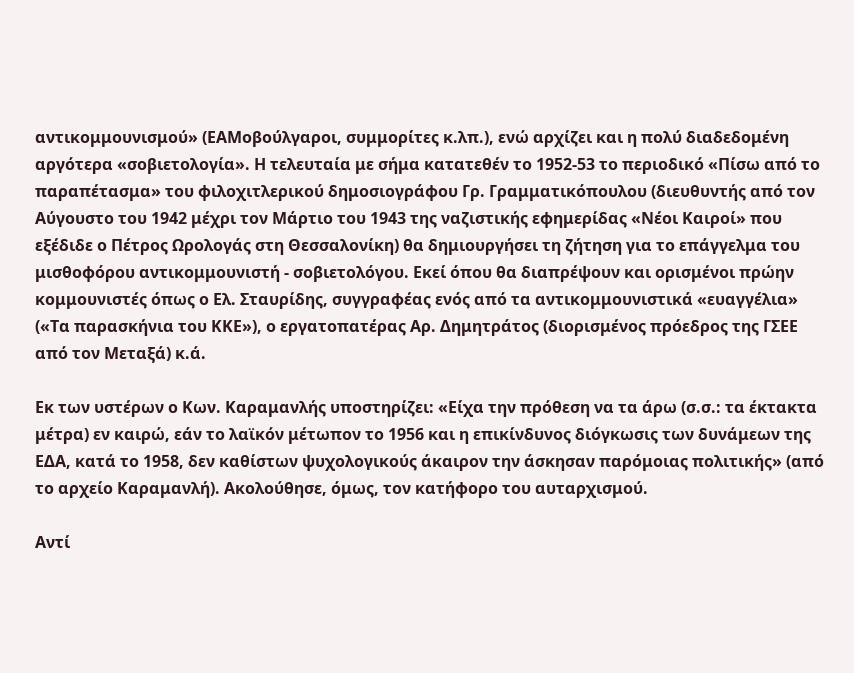αντικομμουνισμού» (ΕΑΜοβούλγαροι, συμμορίτες κ.λπ.), ενώ αρχίζει και η πολύ διαδεδομένη αργότερα «σοβιετολογία». Η τελευταία με σήμα κατατεθέν το 1952-53 το περιοδικό «Πίσω από το παραπέτασμα» του φιλοχιτλερικού δημοσιογράφου Γρ. Γραμματικόπουλου (διευθυντής από τον Αύγουστο του 1942 μέχρι τον Μάρτιο του 1943 της ναζιστικής εφημερίδας «Νέοι Καιροί» που εξέδιδε ο Πέτρος Ωρολογάς στη Θεσσαλονίκη) θα δημιουργήσει τη ζήτηση για το επάγγελμα του μισθοφόρου αντικομμουνιστή - σοβιετολόγου. Εκεί όπου θα διαπρέψουν και ορισμένοι πρώην κομμουνιστές όπως ο Ελ. Σταυρίδης, συγγραφέας ενός από τα αντικομμουνιστικά «ευαγγέλια» («Τα παρασκήνια του ΚΚΕ»), ο εργατοπατέρας Αρ. Δημητράτος (διορισμένος πρόεδρος της ΓΣΕΕ από τον Μεταξά) κ.ά.

Εκ των υστέρων ο Κων. Καραμανλής υποστηρίζει: «Είχα την πρόθεση να τα άρω (σ.σ.: τα έκτακτα μέτρα) εν καιρώ, εάν το λαϊκόν μέτωπον το 1956 και η επικίνδυνος διόγκωσις των δυνάμεων της ΕΔΑ, κατά το 1958, δεν καθίστων ψυχολογικούς άκαιρον την άσκησαν παρόμοιας πολιτικής» (από το αρχείο Καραμανλή). Ακολούθησε, όμως, τον κατήφορο του αυταρχισμού.

Αντί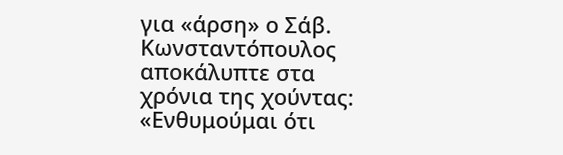για «άρση» ο Σάβ. Κωνσταντόπουλος αποκάλυπτε στα χρόνια της χούντας: «Ενθυμούμαι ότι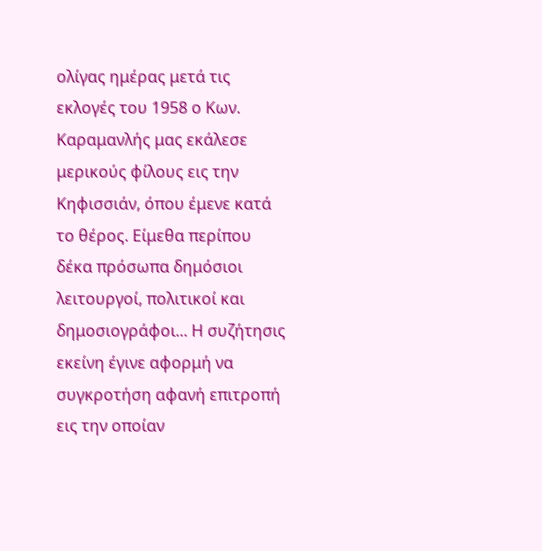ολίγας ημέρας μετά τις εκλογές του 1958 ο Κων. Καραμανλής μας εκάλεσε μερικούς φίλους εις την Κηφισσιάν, όπου έμενε κατά το θέρος. Είμεθα περίπου δέκα πρόσωπα δημόσιοι λειτουργοί, πολιτικοί και δημοσιογράφοι... Η συζήτησις εκείνη έγινε αφορμή να συγκροτήση αφανή επιτροπή εις την οποίαν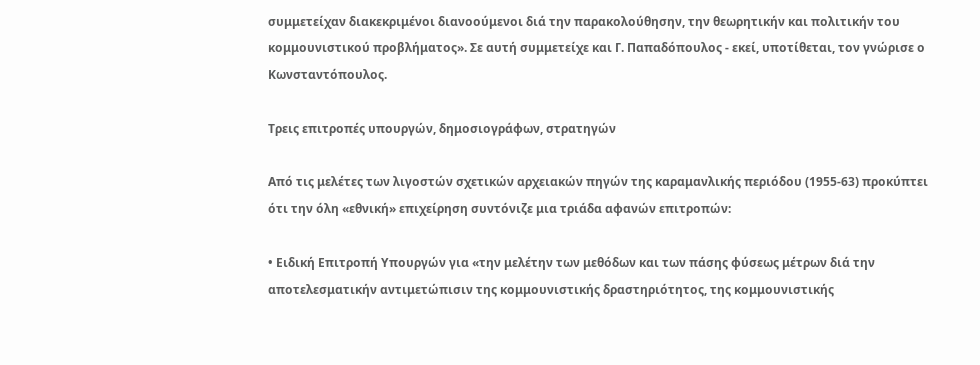συμμετείχαν διακεκριμένοι διανοούμενοι διά την παρακολούθησην, την θεωρητικήν και πολιτικήν του κομμουνιστικού προβλήματος». Σε αυτή συμμετείχε και Γ. Παπαδόπουλος - εκεί, υποτίθεται, τον γνώρισε ο Κωνσταντόπουλος.

Τρεις επιτροπές υπουργών, δημοσιογράφων, στρατηγών

Από τις μελέτες των λιγοστών σχετικών αρχειακών πηγών της καραμανλικής περιόδου (1955-63) προκύπτει ότι την όλη «εθνική» επιχείρηση συντόνιζε μια τριάδα αφανών επιτροπών:

• Ειδική Επιτροπή Υπουργών για «την μελέτην των μεθόδων και των πάσης φύσεως μέτρων διά την αποτελεσματικήν αντιμετώπισιν της κομμουνιστικής δραστηριότητος, της κομμουνιστικής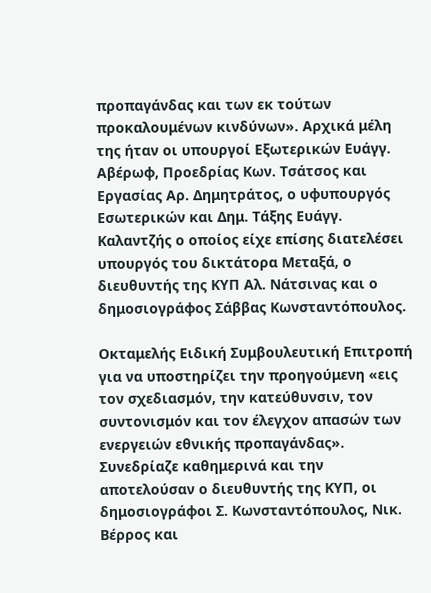προπαγάνδας και των εκ τούτων προκαλουμένων κινδύνων». Αρχικά μέλη της ήταν οι υπουργοί Εξωτερικών Ευάγγ. Αβέρωφ, Προεδρίας Κων. Τσάτσος και Εργασίας Αρ. Δημητράτος, ο υφυπουργός Εσωτερικών και Δημ. Τάξης Ευάγγ. Καλαντζής ο οποίος είχε επίσης διατελέσει υπουργός του δικτάτορα Μεταξά, ο διευθυντής της ΚΥΠ Αλ. Νάτσινας και ο δημοσιογράφος Σάββας Κωνσταντόπουλος.

Οκταμελής Ειδική Συμβουλευτική Επιτροπή για να υποστηρίζει την προηγούμενη «εις τον σχεδιασμόν, την κατεύθυνσιν, τον συντονισμόν και τον έλεγχον απασών των ενεργειών εθνικής προπαγάνδας». Συνεδρίαζε καθημερινά και την αποτελούσαν ο διευθυντής της ΚΥΠ, οι δημοσιογράφοι Σ. Κωνσταντόπουλος, Νικ. Βέρρος και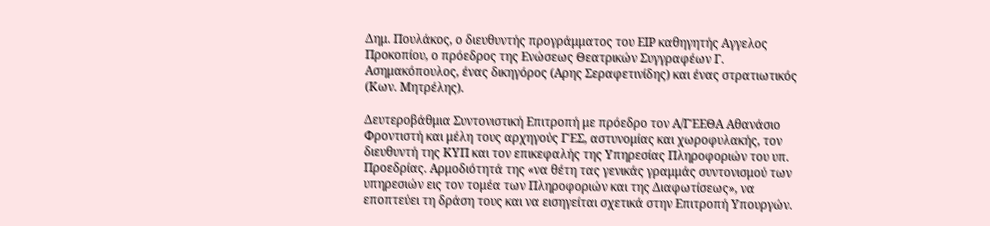Δημ. Πουλάκος, ο διευθυντής προγράμματος του ΕΙΡ καθηγητής Αγγελος Προκοπίου, ο πρόεδρος της Ενώσεως Θεατρικών Συγγραφέων Γ. Ασημακόπουλος, ένας δικηγόρος (Αρης Σεραφετινίδης) και ένας στρατιωτικός (Κων. Μητρέλης).

Δευτεροβάθμια Συντονιστική Επιτροπή με πρόεδρο τον Α/ΓΈΕΘΑ Αθανάσιο Φροντιστή και μέλη τους αρχηγούς ΓΈΣ, αστυνομίας και χωροφυλακής, τον διευθυντή της ΚΥΠ και τον επικεφαλής της Υπηρεσίας Πληροφοριών του υπ. Προεδρίας. Αρμοδιότητά της «να θέτη τας γενικάς γραμμάς συντονισμού των υπηρεσιών εις τον τομέα των Πληροφοριών και της Διαφωτίσεως», να εποπτεύει τη δράση τους και να εισηγείται σχετικά στην Επιτροπή Υπουργών.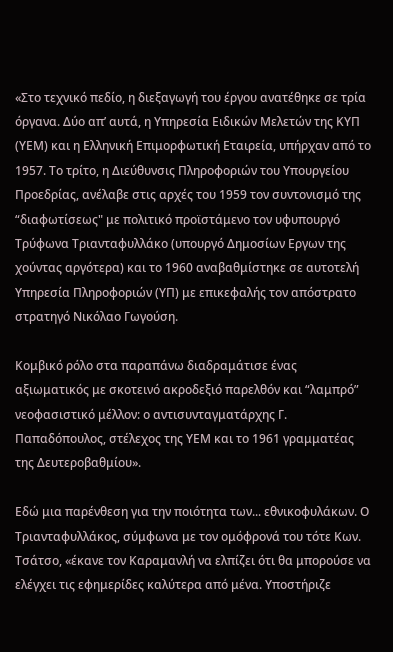«Στο τεχνικό πεδίο, η διεξαγωγή του έργου ανατέθηκε σε τρία όργανα. Δύο απ’ αυτά, η Υπηρεσία Ειδικών Μελετών της ΚΥΠ (ΥΕΜ) και η Ελληνική Επιμορφωτική Εταιρεία, υπήρχαν από το 1957. Το τρίτο, η Διεύθυνσις Πληροφοριών του Υπουργείου Προεδρίας, ανέλαβε στις αρχές του 1959 τον συντονισμό της “διαφωτίσεως" με πολιτικό προϊστάμενο τον υφυπουργό Τρύφωνα Τριανταφυλλάκο (υπουργό Δημοσίων Εργων της χούντας αργότερα) και το 1960 αναβαθμίστηκε σε αυτοτελή Υπηρεσία Πληροφοριών (ΥΠ) με επικεφαλής τον απόστρατο στρατηγό Νικόλαο Γωγούση.

Κομβικό ρόλο στα παραπάνω διαδραμάτισε ένας αξιωματικός με σκοτεινό ακροδεξιό παρελθόν και “λαμπρό” νεοφασιστικό μέλλον: ο αντισυνταγματάρχης Γ. Παπαδόπουλος, στέλεχος της ΥΕΜ και το 1961 γραμματέας της Δευτεροβαθμίου».

Εδώ μια παρένθεση για την ποιότητα των... εθνικοφυλάκων. Ο Τριανταφυλλάκος, σύμφωνα με τον ομόφρονά του τότε Κων. Τσάτσο, «έκανε τον Καραμανλή να ελπίζει ότι θα μπορούσε να ελέγχει τις εφημερίδες καλύτερα από μένα. Υποστήριζε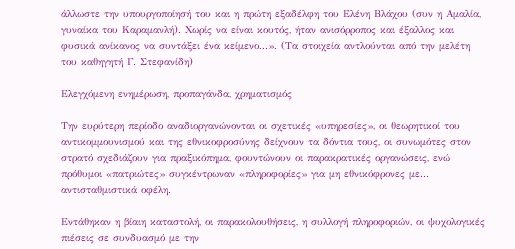άλλωστε την υπουργοποίησή του και η πρώτη εξαδέλφη του Ελένη Βλάχου (συν η Αμαλία, γυναίκα του Καραμανλή). Χωρίς να είναι κουτός, ήταν ανισόρροπος και έξαλλος και φυσικά ανίκανος να συντάξει ένα κείμενο...». (Τα στοιχεία αντλούνται από την μελέτη του καθηγητή Γ. Στεφανίδη)

Ελεγχόμενη ενημέρωση, προπαγάνδα, χρηματισμός

Την ευρύτερη περίοδο αναδιοργανώνονται οι σχετικές «υπηρεσίες», οι θεωρητικοί του αντικομμουνισμού και της εθνικοφροσύνης δείχνουν τα δόντια τους, οι συνωμότες στον στρατό σχεδιάζουν για πραξικόπημα, φουντώνουν οι παρακρατικές οργανώσεις, ενώ πρόθυμοι «πατριώτες» συγκέντρωναν «πληροφορίες» για μη εθνικόφρονες με... αντισταθμιστικά οφέλη.

Εντάθηκαν η βίαιη καταστολή, οι παρακολουθήσεις, η συλλογή πληροφοριών, οι ψυχολογικές πιέσεις σε συνδυασμό με την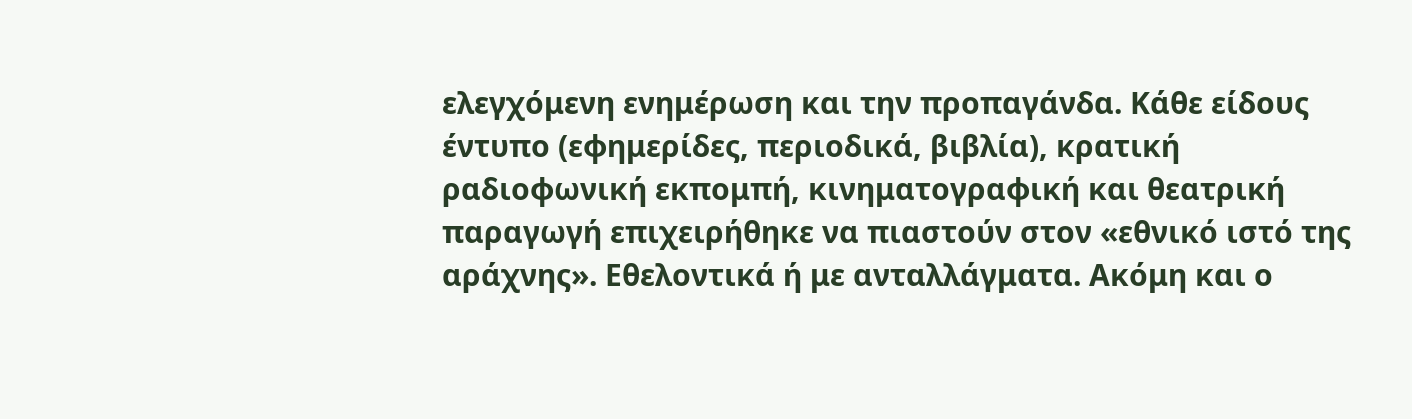ελεγχόμενη ενημέρωση και την προπαγάνδα. Κάθε είδους έντυπο (εφημερίδες, περιοδικά, βιβλία), κρατική ραδιοφωνική εκπομπή, κινηματογραφική και θεατρική παραγωγή επιχειρήθηκε να πιαστούν στον «εθνικό ιστό της αράχνης». Εθελοντικά ή με ανταλλάγματα. Ακόμη και ο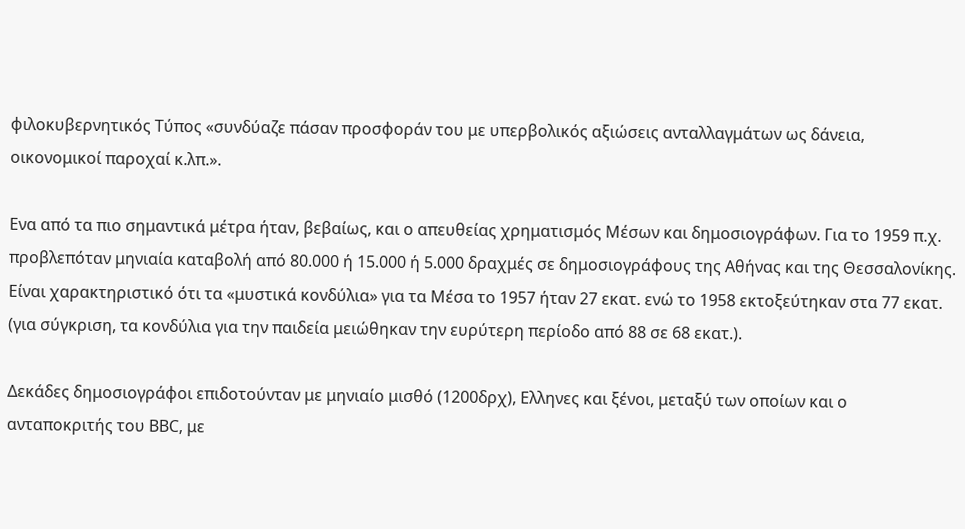φιλοκυβερνητικός Τύπος «συνδύαζε πάσαν προσφοράν του με υπερβολικός αξιώσεις ανταλλαγμάτων ως δάνεια, οικονομικοί παροχαί κ.λπ.».

Ενα από τα πιο σημαντικά μέτρα ήταν, βεβαίως, και ο απευθείας χρηματισμός Μέσων και δημοσιογράφων. Για το 1959 π.χ. προβλεπόταν μηνιαία καταβολή από 80.000 ή 15.000 ή 5.000 δραχμές σε δημοσιογράφους της Αθήνας και της Θεσσαλονίκης. Είναι χαρακτηριστικό ότι τα «μυστικά κονδύλια» για τα Μέσα το 1957 ήταν 27 εκατ. ενώ το 1958 εκτοξεύτηκαν στα 77 εκατ. (για σύγκριση, τα κονδύλια για την παιδεία μειώθηκαν την ευρύτερη περίοδο από 88 σε 68 εκατ.).

Δεκάδες δημοσιογράφοι επιδοτούνταν με μηνιαίο μισθό (1200δρχ), Ελληνες και ξένοι, μεταξύ των οποίων και ο ανταποκριτής του BBC, με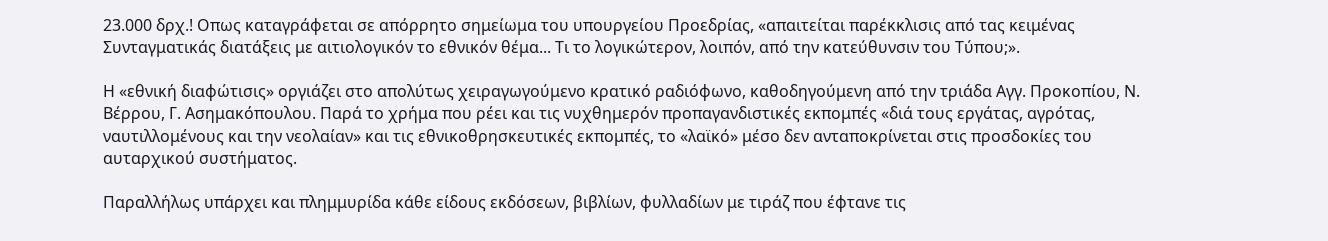23.000 δρχ.! Οπως καταγράφεται σε απόρρητο σημείωμα του υπουργείου Προεδρίας, «απαιτείται παρέκκλισις από τας κειμένας Συνταγματικάς διατάξεις με αιτιολογικόν το εθνικόν θέμα... Τι το λογικώτερον, λοιπόν, από την κατεύθυνσιν του Τύπου;».

Η «εθνική διαφώτισις» οργιάζει στο απολύτως χειραγωγούμενο κρατικό ραδιόφωνο, καθοδηγούμενη από την τριάδα Αγγ. Προκοπίου, Ν. Βέρρου, Γ. Ασημακόπουλου. Παρά το χρήμα που ρέει και τις νυχθημερόν προπαγανδιστικές εκπομπές «διά τους εργάτας, αγρότας, ναυτιλλομένους και την νεολαίαν» και τις εθνικοθρησκευτικές εκπομπές, το «λαϊκό» μέσο δεν ανταποκρίνεται στις προσδοκίες του αυταρχικού συστήματος.

Παραλλήλως υπάρχει και πλημμυρίδα κάθε είδους εκδόσεων, βιβλίων, φυλλαδίων με τιράζ που έφτανε τις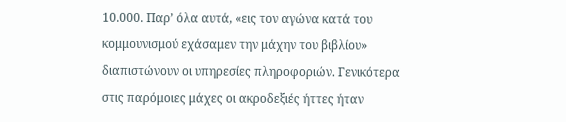10.000. Παρ’ όλα αυτά, «εις τον αγώνα κατά του κομμουνισμού εχάσαμεν την μάχην του βιβλίου» διαπιστώνουν οι υπηρεσίες πληροφοριών. Γενικότερα στις παρόμοιες μάχες οι ακροδεξιές ήττες ήταν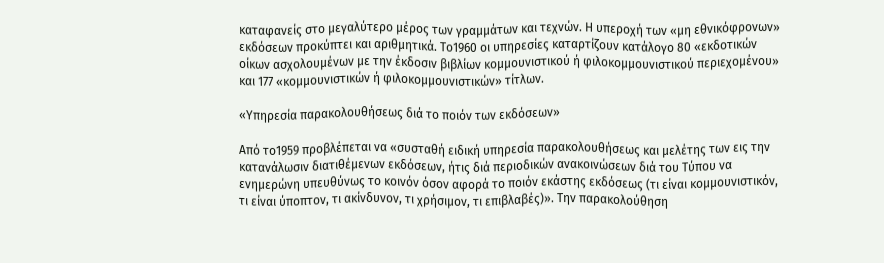καταφανείς στο μεγαλύτερο μέρος των γραμμάτων και τεχνών. Η υπεροχή των «μη εθνικόφρονων» εκδόσεων προκύπτει και αριθμητικά. Το1960 οι υπηρεσίες καταρτίζουν κατάλογο 80 «εκδοτικών οίκων ασχολουμένων με την έκδοσιν βιβλίων κομμουνιστικού ή φιλοκομμουνιστικού περιεχομένου» και 177 «κομμουνιστικών ή φιλοκομμουνιστικών» τίτλων.

«Υπηρεσία παρακολουθήσεως διά το ποιόν των εκδόσεων»

Από το1959 προβλέπεται να «συσταθή ειδική υπηρεσία παρακολουθήσεως και μελέτης των εις την κατανάλωσιν διατιθέμενων εκδόσεων, ήτις διά περιοδικών ανακοινώσεων διά του Τύπου να ενημερώνη υπευθύνως το κοινόν όσον αφορά το ποιόν εκάστης εκδόσεως (τι είναι κομμουνιστικόν, τι είναι ύποπτον, τι ακίνδυνον, τι χρήσιμον, τι επιβλαβές)». Την παρακολούθηση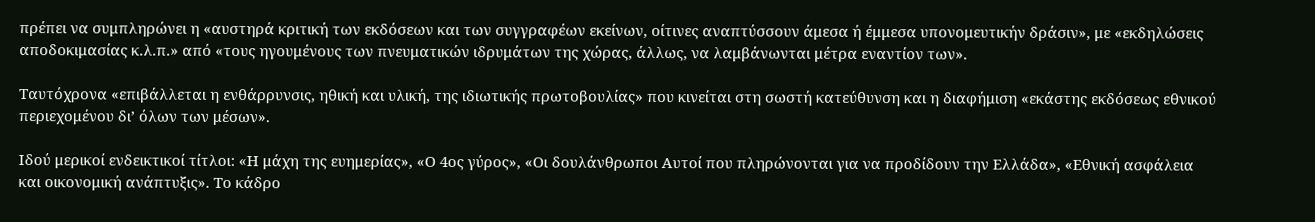πρέπει να συμπληρώνει η «αυστηρά κριτική των εκδόσεων και των συγγραφέων εκείνων, οίτινες αναπτύσσουν άμεσα ή έμμεσα υπονομευτικήν δράσιν», με «εκδηλώσεις αποδοκιμασίας κ.λ.π.» από «τους ηγουμένους των πνευματικών ιδρυμάτων της χώρας, άλλως, να λαμβάνωνται μέτρα εναντίον των».

Ταυτόχρονα «επιβάλλεται η ενθάρρυνσις, ηθική και υλική, της ιδιωτικής πρωτοβουλίας» που κινείται στη σωστή κατεύθυνση και η διαφήμιση «εκάστης εκδόσεως εθνικού περιεχομένου δι’ όλων των μέσων».

Ιδού μερικοί ενδεικτικοί τίτλοι: «Η μάχη της ευημερίας», «Ο 4ος γύρος», «Οι δουλάνθρωποι Αυτοί που πληρώνονται για να προδίδουν την Ελλάδα», «Εθνική ασφάλεια και οικονομική ανάπτυξις». Το κάδρο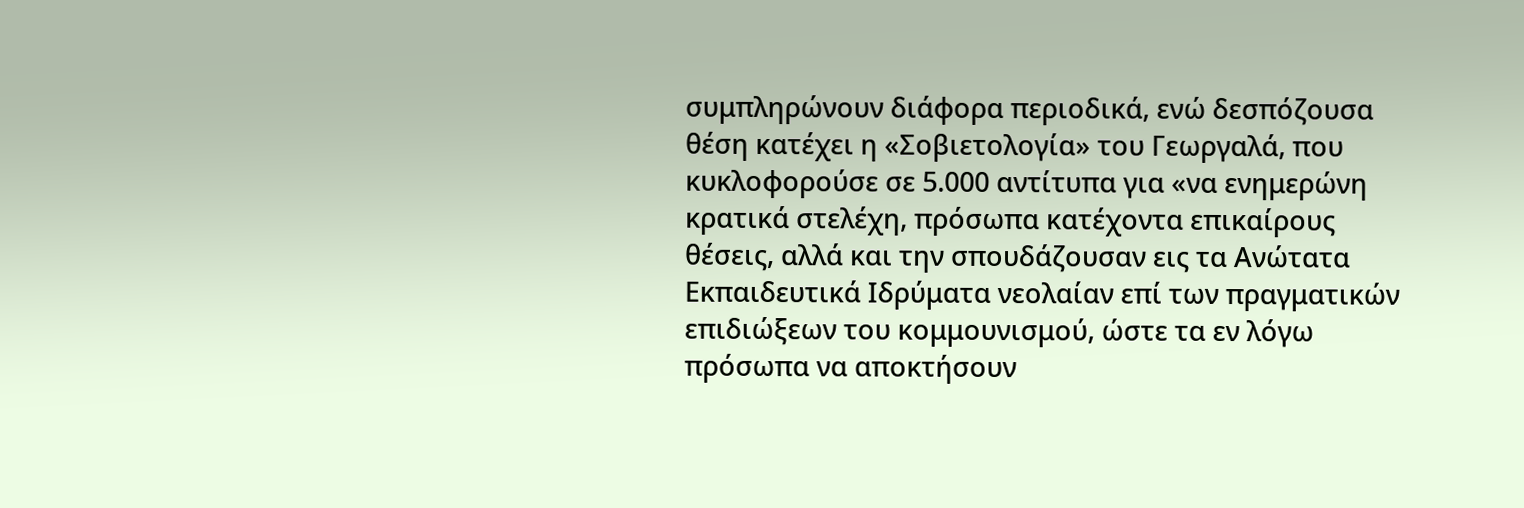συμπληρώνουν διάφορα περιοδικά, ενώ δεσπόζουσα θέση κατέχει η «Σοβιετολογία» του Γεωργαλά, που κυκλοφορούσε σε 5.000 αντίτυπα για «να ενημερώνη κρατικά στελέχη, πρόσωπα κατέχοντα επικαίρους θέσεις, αλλά και την σπουδάζουσαν εις τα Ανώτατα Εκπαιδευτικά Ιδρύματα νεολαίαν επί των πραγματικών επιδιώξεων του κομμουνισμού, ώστε τα εν λόγω πρόσωπα να αποκτήσουν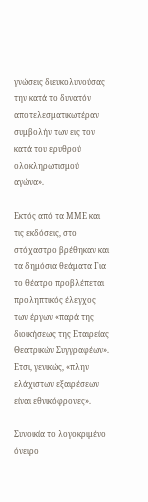γνώσεις διευκολυνούσας την κατά το δυνατόν αποτελεσματικωτέραν συμβολήν των εις τον κατά του ερυθρού ολοκληρωτισμού αγώνα».

Εκτός από τα ΜΜΕ και τις εκδόσεις, στο στόχαστρο βρέθηκαν και τα δημόσια θεάματα Για το θέατρο προβλέπεται προληπτικός έλεγχος των έργων «παρά της διοικήσεως της Εταιρείας Θεατρικών Συγγραφέων». Ετσι, γενικώς, «πλην ελάχιστων εξαιρέσεων είναι εθνικόφρονες».

Συνοικία το λογοκριμένο όνειρο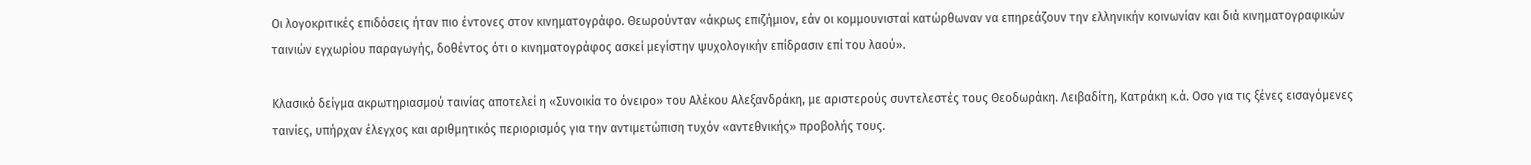Οι λογοκριτικές επιδόσεις ήταν πιο έντονες στον κινηματογράφο. Θεωρούνταν «άκρως επιζήμιον, εάν οι κομμουνισταί κατώρθωναν να επηρεάζουν την ελληνικήν κοινωνίαν και διά κινηματογραφικών ταινιών εγχωρίου παραγωγής, δοθέντος ότι ο κινηματογράφος ασκεί μεγίστην ψυχολογικήν επίδρασιν επί του λαού».

Κλασικό δείγμα ακρωτηριασμού ταινίας αποτελεί η «Συνοικία το όνειρο» του Αλέκου Αλεξανδράκη, με αριστερούς συντελεστές τους Θεοδωράκη. Λειβαδίτη, Κατράκη κ.ά. Οσο για τις ξένες εισαγόμενες ταινίες, υπήρχαν έλεγχος και αριθμητικός περιορισμός για την αντιμετώπιση τυχόν «αντεθνικής» προβολής τους.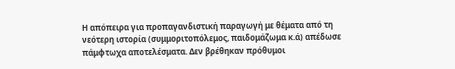Η απόπειρα για προπαγανδιστική παραγωγή με θέματα από τη νεότερη ιστορία (συμμοριτοπόλεμος, παιδομάζωμα κ.ά) απέδωσε πάμφτωχα αποτελέσματα. Δεν βρέθηκαν πρόθυμοι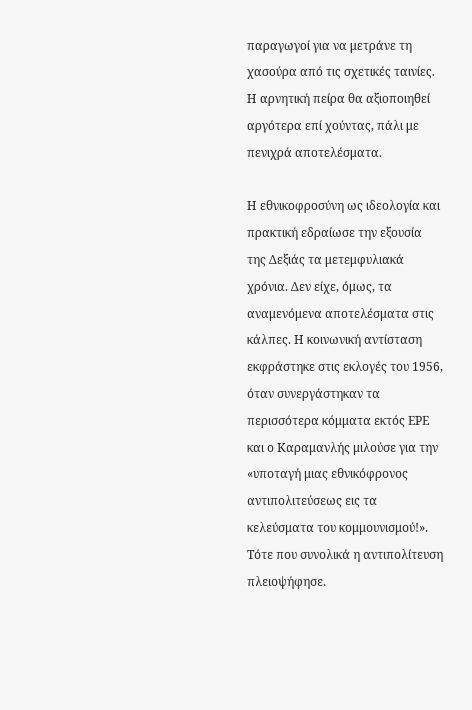παραγωγοί για να μετράνε τη χασούρα από τις σχετικές ταινίες. Η αρνητική πείρα θα αξιοποιηθεί αργότερα επί χούντας, πάλι με πενιχρά αποτελέσματα.

Η εθνικοφροσύνη ως ιδεολογία και πρακτική εδραίωσε την εξουσία της Δεξιάς τα μετεμφυλιακά χρόνια. Δεν είχε, όμως, τα αναμενόμενα αποτελέσματα στις κάλπες. Η κοινωνική αντίσταση εκφράστηκε στις εκλογές του 1956, όταν συνεργάστηκαν τα περισσότερα κόμματα εκτός ΕΡΕ και ο Καραμανλής μιλούσε για την «υποταγή μιας εθνικόφρονος αντιπολιτεύσεως εις τα κελεύσματα του κομμουνισμού!». Τότε που συνολικά η αντιπολίτευση πλειοψήφησε.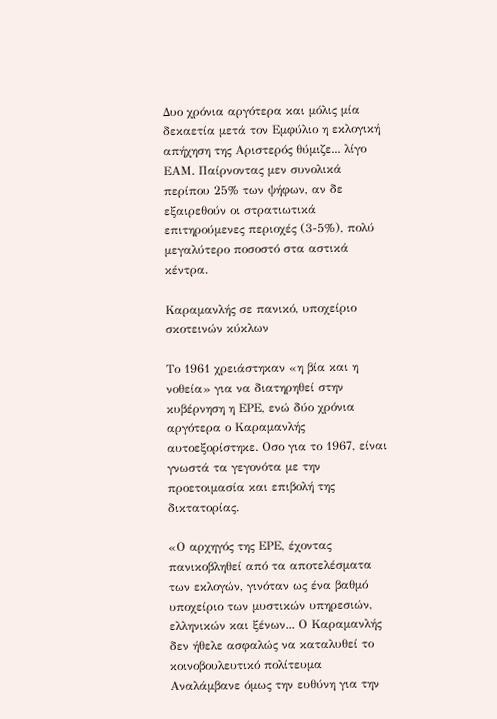Δυο χρόνια αργότερα και μόλις μία δεκαετία μετά τον Εμφύλιο η εκλογική απήχηση της Αριστερός θύμιζε... λίγο ΕΑΜ. Παίρνοντας μεν συνολικά περίπου 25% των ψήφων, αν δε εξαιρεθούν οι στρατιωτικά επιτηρούμενες περιοχές (3-5%), πολύ μεγαλύτερο ποσοστό στα αστικά κέντρα.

Καραμανλής σε πανικό, υποχείριο σκοτεινών κύκλων

Το 1961 χρειάστηκαν «η βία και η νοθεία» για να διατηρηθεί στην κυβέρνηση η ΕΡΕ, ενώ δύο χρόνια αργότερα ο Καραμανλής αυτοεξορίστηκε. Οσο για το 1967, είναι γνωστά τα γεγονότα με την προετοιμασία και επιβολή της δικτατορίας.

«Ο αρχηγός της ΕΡΕ, έχοντας πανικοβληθεί από τα αποτελέσματα των εκλογών, γινόταν ως ένα βαθμό υποχείριο των μυστικών υπηρεσιών, ελληνικών και ξένων... Ο Καραμανλής δεν ήθελε ασφαλώς να καταλυθεί το κοινοβουλευτικό πολίτευμα Αναλάμβανε όμως την ευθύνη για την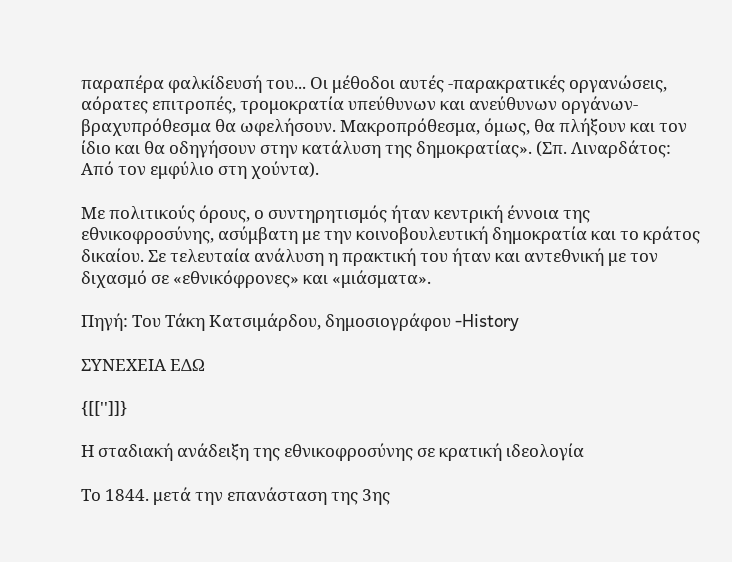παραπέρα φαλκίδευσή του... Οι μέθοδοι αυτές -παρακρατικές οργανώσεις, αόρατες επιτροπές, τρομοκρατία υπεύθυνων και ανεύθυνων οργάνων- βραχυπρόθεσμα θα ωφελήσουν. Μακροπρόθεσμα, όμως, θα πλήξουν και τον ίδιο και θα οδηγήσουν στην κατάλυση της δημοκρατίας». (Σπ. Λιναρδάτος: Από τον εμφύλιο στη χούντα).

Με πολιτικούς όρους, ο συντηρητισμός ήταν κεντρική έννοια της εθνικοφροσύνης, ασύμβατη με την κοινοβουλευτική δημοκρατία και το κράτος δικαίου. Σε τελευταία ανάλυση η πρακτική του ήταν και αντεθνική με τον διχασμό σε «εθνικόφρονες» και «μιάσματα».

Πηγή: Του Τάκη Κατσιμάρδου, δημοσιογράφου -History

ΣΥΝΕΧΕΙΑ ΕΔΩ

{[['']]}

Η σταδιακή ανάδειξη της εθνικοφροσύνης σε κρατική ιδεολογία

Το 1844. μετά την επανάσταση της 3ης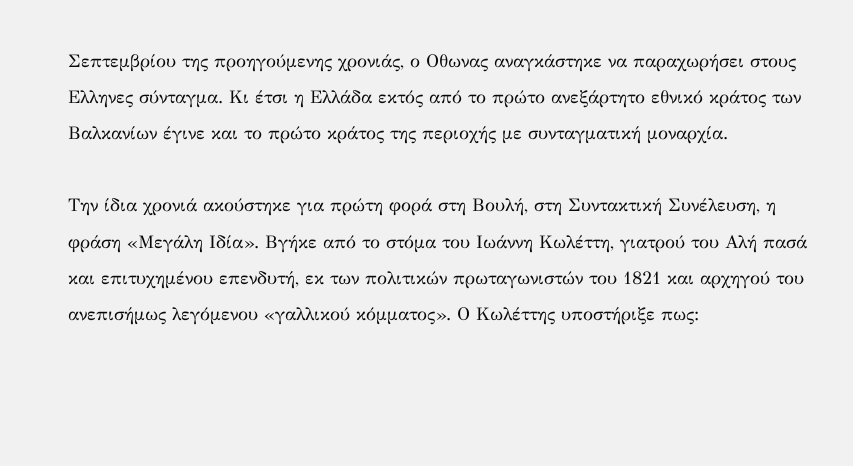Σεπτεμβρίου της προηγούμενης χρονιάς, ο Οθωνας αναγκάστηκε να παραχωρήσει στους Ελληνες σύνταγμα. Κι έτσι η Ελλάδα εκτός από το πρώτο ανεξάρτητο εθνικό κράτος των Βαλκανίων έγινε και το πρώτο κράτος της περιοχής με συνταγματική μοναρχία.

Την ίδια χρονιά ακούστηκε για πρώτη φορά στη Βουλή, στη Συντακτική Συνέλευση, η φράση «Μεγάλη Ιδία». Βγήκε από το στόμα του Ιωάννη Κωλέττη, γιατρού του Αλή πασά και επιτυχημένου επενδυτή, εκ των πολιτικών πρωταγωνιστών του 1821 και αρχηγού του ανεπισήμως λεγόμενου «γαλλικού κόμματος». Ο Κωλέττης υποστήριξε πως: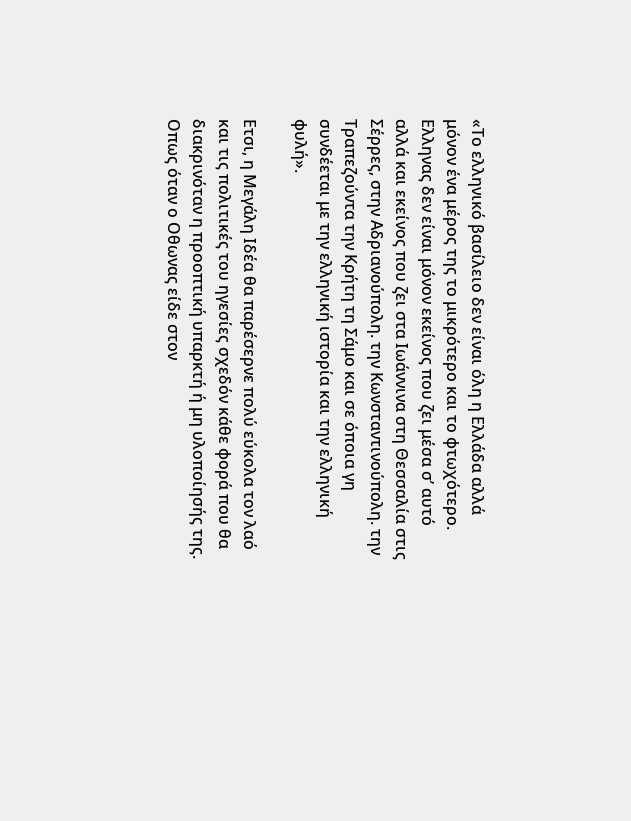«Το ελληνικό βασίλειο δεν είναι όλη η Ελλάδα αλλά μόνον ένα μέρος της το μικρότερο και το φτωχότερο. Ελληνας δεν είναι μόνον εκείνος που ζει μέσα σ’ αυτό αλλά και εκείνος που ζει στα Ιωάννινα στη Θεσσαλία στις Σέρρες, στην Αδριανούπολη. την Κωνσταντινούπολη. την Τραπεζούντα την Κρήτη τη Σάμο και σε όποια γη συνδέεται με την ελληνική ιστορία και την ελληνική φυλή».

Ετσι, η Μεγάλη Ιδέα θα παρέσερνε πολύ εύκολα τον λαό και τις πολιτικές του ηγεσίες σχεδόν κάθε φορά που θα διακρινόταν η προοπτική υπαρκτή ή μη υλοποίησής της. Οπως όταν ο Οθωνας είδε στον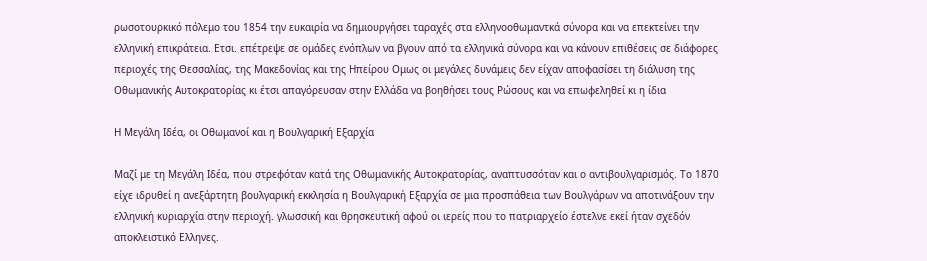ρωσοτουρκικό πόλεμο του 1854 την ευκαιρία να δημιουργήσει ταραχές στα ελληνοοθωμαντκά σύνορα και να επεκτείνει την ελληνική επικράτεια. Ετσι. επέτρεψε σε ομάδες ενόπλων να βγουν από τα ελληνικά σύνορα και να κάνουν επιθέσεις σε διάφορες περιοχές της Θεσσαλίας, της Μακεδονίας και της Ηπείρου Ομως οι μεγάλες δυνάμεις δεν είχαν αποφασίσει τη διάλυση της Οθωμανικής Αυτοκρατορίας κι έτσι απαγόρευσαν στην Ελλάδα να βοηθήσει τους Ρώσους και να επωφεληθεί κι η ίδια

Η Μεγάλη Ιδέα, οι Οθωμανοί και η Βουλγαρική Εξαρχία

Μαζί με τη Μεγάλη Ιδέα, που στρεφόταν κατά της Οθωμανικής Αυτοκρατορίας, αναπτυσσόταν και ο αντιβουλγαρισμός. Το 1870 είχε ιδρυθεί η ανεξάρτητη βουλγαρική εκκλησία η Βουλγαρική Εξαρχία σε μια προσπάθεια των Βουλγάρων να αποτινάξουν την ελληνική κυριαρχία στην περιοχή. γλωσσική και θρησκευτική αφού οι ιερείς που το πατριαρχείο έστελνε εκεί ήταν σχεδόν αποκλειστικό Ελληνες.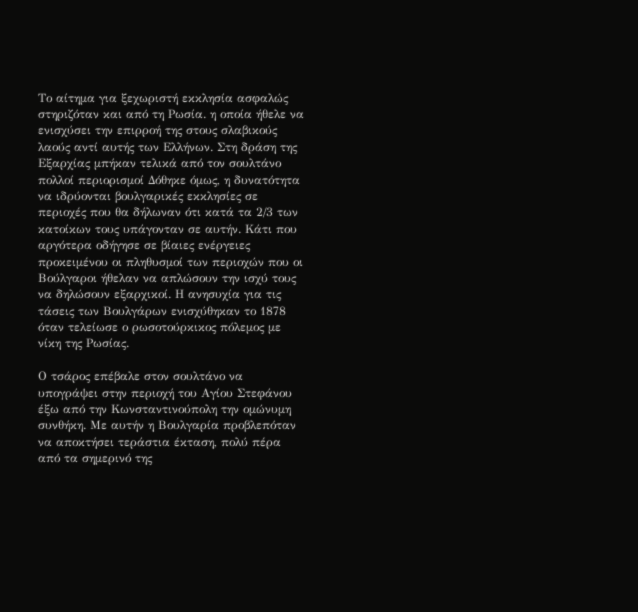Το αίτημα για ξεχωριστή εκκλησία ασφαλώς στηριζόταν και από τη Ρωσία. η οποία ήθελε να ενισχύσει την επιρροή της στους σλαβικούς λαούς αντί αυτής των Ελλήνων. Στη δράση της Εξαρχίας μπήκαν τελικά από τον σουλτάνο πολλοί περιορισμοί Δόθηκε όμως, η δυνατότητα να ιδρύονται βουλγαρικές εκκλησίες σε περιοχές που θα δήλωναν ότι κατά τα 2/3 των κατοίκων τους υπάγονταν σε αυτήν. Κάτι που αργότερα οδήγησε σε βίαιες ενέργειες προκειμένου οι πληθυσμοί των περιοχών που οι Βούλγαροι ήθελαν να απλώσουν την ισχύ τους να δηλώσουν εξαρχικοί. Η ανησυχία για τις τάσεις των Βουλγάρων ενισχύθηκαν το 1878 όταν τελείωσε ο ρωσοτούρκικος πόλεμος με νίκη της Ρωσίας.

Ο τσάρος επέβαλε στον σουλτάνο να υπογράψει στην περιοχή του Αγίου Στεφάνου έξω από την Κωνσταντινούπολη την ομώνυμη συνθήκη. Με αυτήν η Βουλγαρία προβλεπόταν να αποκτήσει τεράστια έκταση, πολύ πέρα από τα σημερινό της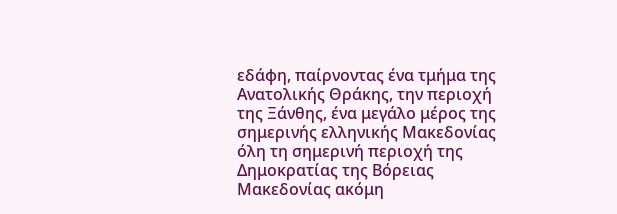εδάφη, παίρνοντας ένα τμήμα της Ανατολικής Θράκης, την περιοχή της Ξάνθης, ένα μεγάλο μέρος της σημερινής ελληνικής Μακεδονίας όλη τη σημερινή περιοχή της Δημοκρατίας της Βόρειας Μακεδονίας ακόμη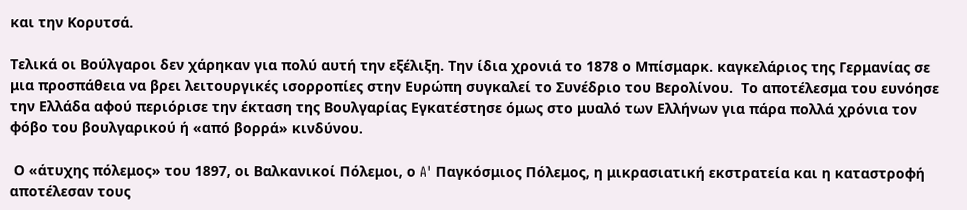και την Κορυτσά.

Τελικά οι Βούλγαροι δεν χάρηκαν για πολύ αυτή την εξέλιξη. Την ίδια χρονιά το 1878 ο Μπίσμαρκ. καγκελάριος της Γερμανίας σε μια προσπάθεια να βρει λειτουργικές ισορροπίες στην Ευρώπη συγκαλεί το Συνέδριο του Βερολίνου.  Το αποτέλεσμα του ευνόησε την Ελλάδα αφού περιόρισε την έκταση της Βουλγαρίας Εγκατέστησε όμως στο μυαλό των Ελλήνων για πάρα πολλά χρόνια τον φόβο του βουλγαρικού ή «από βορρά» κινδύνου.

 Ο «άτυχης πόλεμος» του 1897, οι Βαλκανικοί Πόλεμοι, ο A' Παγκόσμιος Πόλεμος, η μικρασιατική εκστρατεία και η καταστροφή αποτέλεσαν τους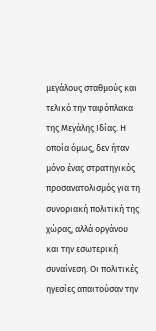μεγάλους σταθμούς και τελικό την ταφόπλακα της Μεγάλης Ιδίας. Η οποία όμως, δεν ήταν μόνο ένας στρατηγικός προσανατολισμός για τη συνοριακή πολιτική της χώρας, αλλά οργάνου και την εσωτερική συναίνεση. Οι πολιτικές ηγεσίες απαιτούσαν την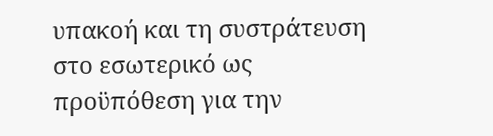υπακοή και τη συστράτευση στο εσωτερικό ως προϋπόθεση για την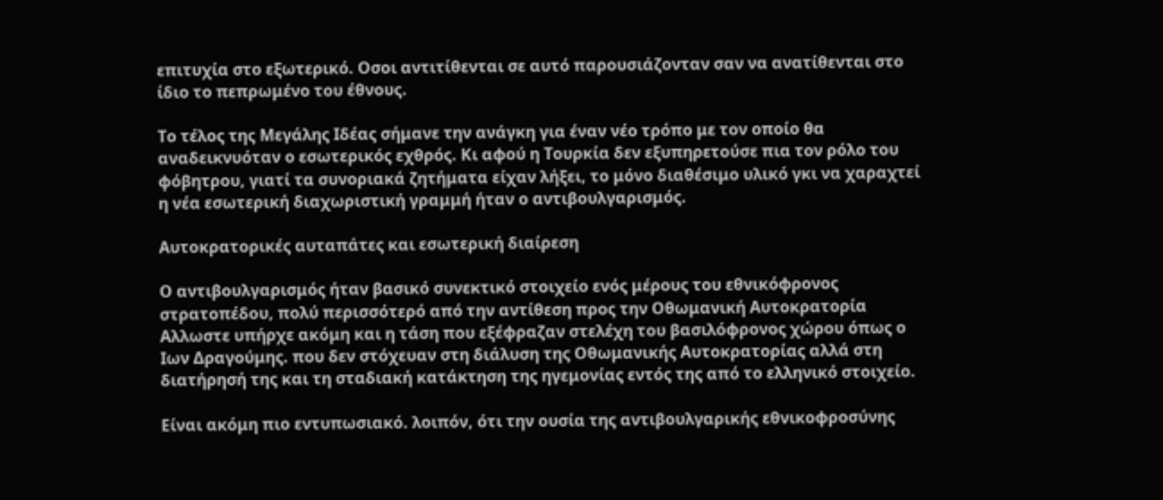επιτυχία στο εξωτερικό. Οσοι αντιτίθενται σε αυτό παρουσιάζονταν σαν να ανατίθενται στο ίδιο το πεπρωμένο του έθνους.

Το τέλος της Μεγάλης Ιδέας σήμανε την ανάγκη για έναν νέο τρόπο με τον οποίο θα αναδεικνυόταν ο εσωτερικός εχθρός. Κι αφού η Τουρκία δεν εξυπηρετούσε πια τον ρόλο του φόβητρου, γιατί τα συνοριακά ζητήματα είχαν λήξει, το μόνο διαθέσιμο υλικό γκι να χαραχτεί η νέα εσωτερική διαχωριστική γραμμή ήταν ο αντιβουλγαρισμός.

Αυτοκρατορικές αυταπάτες και εσωτερική διαίρεση

Ο αντιβουλγαρισμός ήταν βασικό συνεκτικό στοιχείο ενός μέρους του εθνικόφρονος στρατοπέδου, πολύ περισσότερό από την αντίθεση προς την Οθωμανική Αυτοκρατορία Αλλωστε υπήρχε ακόμη και η τάση που εξέφραζαν στελέχη του βασιλόφρονος χώρου όπως ο Ιων Δραγούμης. που δεν στόχευαν στη διάλυση της Οθωμανικής Αυτοκρατορίας αλλά στη διατήρησή της και τη σταδιακή κατάκτηση της ηγεμονίας εντός της από το ελληνικό στοιχείο.

Είναι ακόμη πιο εντυπωσιακό. λοιπόν, ότι την ουσία της αντιβουλγαρικής εθνικοφροσύνης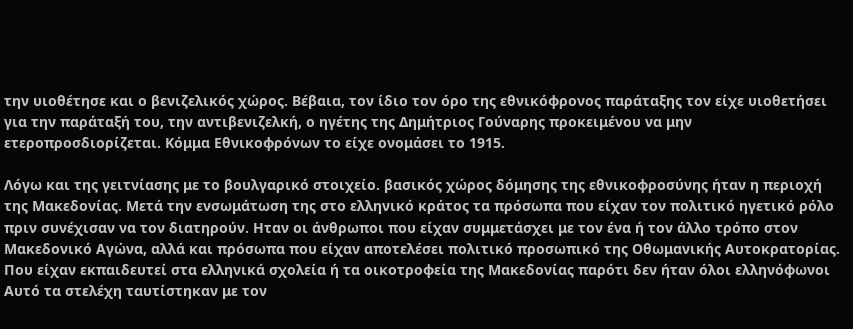την υιοθέτησε και ο βενιζελικός χώρος. Βέβαια, τον ίδιο τον όρο της εθνικόφρονος παράταξης τον είχε υιοθετήσει για την παράταξή του, την αντιβενιζελκή, ο ηγέτης της Δημήτριος Γούναρης προκειμένου να μην ετεροπροσδιορίζεται. Κόμμα Εθνικοφρόνων το είχε ονομάσει το 1915.

Λόγω και της γειτνίασης με το βουλγαρικό στοιχείο. βασικός χώρος δόμησης της εθνικοφροσύνης ήταν η περιοχή της Μακεδονίας. Μετά την ενσωμάτωση της στο ελληνικό κράτος τα πρόσωπα που είχαν τον πολιτικό ηγετικό ρόλο πριν συνέχισαν να τον διατηρούν. Ηταν οι άνθρωποι που είχαν συμμετάσχει με τον ένα ή τον άλλο τρόπο στον Μακεδονικό Αγώνα, αλλά και πρόσωπα που είχαν αποτελέσει πολιτικό προσωπικό της Οθωμανικής Αυτοκρατορίας. Που είχαν εκπαιδευτεί στα ελληνικά σχολεία ή τα οικοτροφεία της Μακεδονίας παρότι δεν ήταν όλοι ελληνόφωνοι Αυτό τα στελέχη ταυτίστηκαν με τον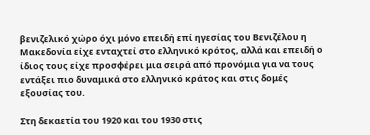βενιζελικό χώρο όχι μόνο επειδή επί ηγεσίας του Βενιζέλου η Μακεδονία είχε ενταχτεί στο ελληνικό κρότος, αλλά και επειδή ο ίδιος τους είχε προσφέρει μια σειρά από προνόμια για να τους εντάξει πιο δυναμικά στο ελληνικό κράτος και στις δομές εξουσίας του.

Στη δεκαετία του 1920 και του 1930 στις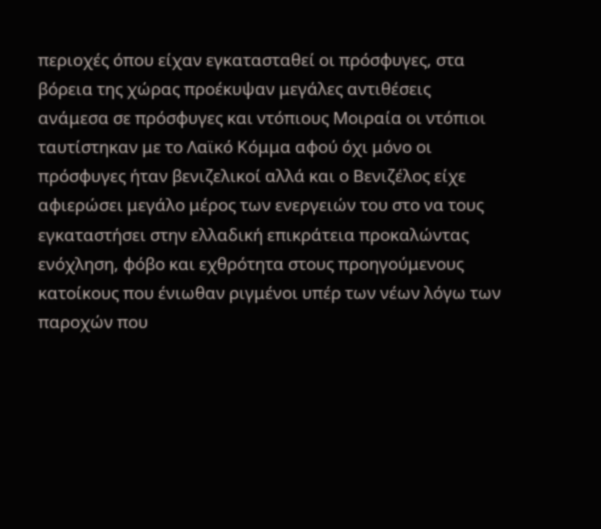περιοχές όπου είχαν εγκατασταθεί οι πρόσφυγες, στα βόρεια της χώρας προέκυψαν μεγάλες αντιθέσεις ανάμεσα σε πρόσφυγες και ντόπιους Μοιραία οι ντόπιοι ταυτίστηκαν με το Λαϊκό Κόμμα αφού όχι μόνο οι πρόσφυγες ήταν βενιζελικοί αλλά και ο Βενιζέλος είχε αφιερώσει μεγάλο μέρος των ενεργειών του στο να τους εγκαταστήσει στην ελλαδική επικράτεια προκαλώντας ενόχληση, φόβο και εχθρότητα στους προηγούμενους κατοίκους που ένιωθαν ριγμένοι υπέρ των νέων λόγω των παροχών που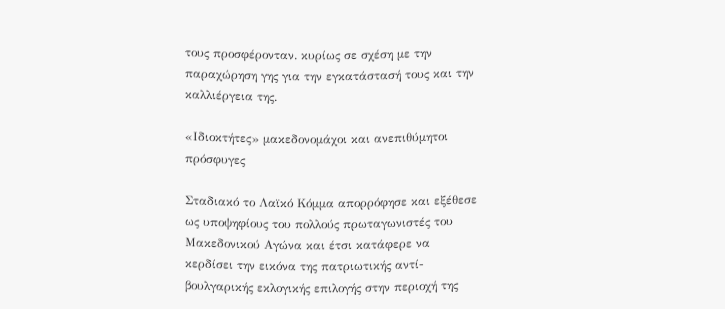τους προσφέρονταν. κυρίως σε σχέση με την παραχώρηση γης για την εγκατάστασή τους και την καλλιέργεια της.

«Ιδιοκτήτες» μακεδονομάχοι και ανεπιθύμητοι πρόσφυγες

Σταδιακό το Λαϊκό Κόμμα απορρόφησε και εξέθεσε ως υποψηφίους του πολλούς πρωταγωνιστές του Μακεδονικού Αγώνα και έτσι κατάφερε να κερδίσει την εικόνα της πατριωτικής αντί- βουλγαρικής εκλογικής επιλογής στην περιοχή της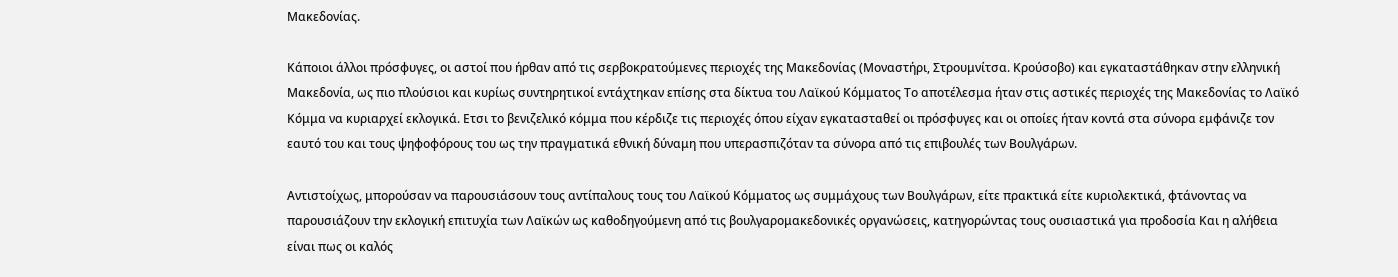Μακεδονίας.

Κάποιοι άλλοι πρόσφυγες, οι αστοί που ήρθαν από τις σερβοκρατούμενες περιοχές της Μακεδονίας (Μοναστήρι, Στρουμνίτσα. Κρούσοβο) και εγκαταστάθηκαν στην ελληνική Μακεδονία, ως πιο πλούσιοι και κυρίως συντηρητικοί εντάχτηκαν επίσης στα δίκτυα του Λαϊκού Κόμματος Tο αποτέλεσμα ήταν στις αστικές περιοχές της Μακεδονίας το Λαϊκό Κόμμα να κυριαρχεί εκλογικά. Ετσι το βενιζελικό κόμμα που κέρδιζε τις περιοχές όπου είχαν εγκατασταθεί οι πρόσφυγες και οι οποίες ήταν κοντά στα σύνορα εμφάνιζε τον εαυτό του και τους ψηφοφόρους του ως την πραγματικά εθνική δύναμη που υπερασπιζόταν τα σύνορα από τις επιβουλές των Βουλγάρων.

Αντιστοίχως, μπορούσαν να παρουσιάσουν τους αντίπαλους τους του Λαϊκού Κόμματος ως συμμάχους των Βουλγάρων, είτε πρακτικά είτε κυριολεκτικά, φτάνοντας να παρουσιάζουν την εκλογική επιτυχία των Λαϊκών ως καθοδηγούμενη από τις βουλγαρομακεδονικές οργανώσεις, κατηγορώντας τους ουσιαστικά για προδοσία Και η αλήθεια είναι πως οι καλός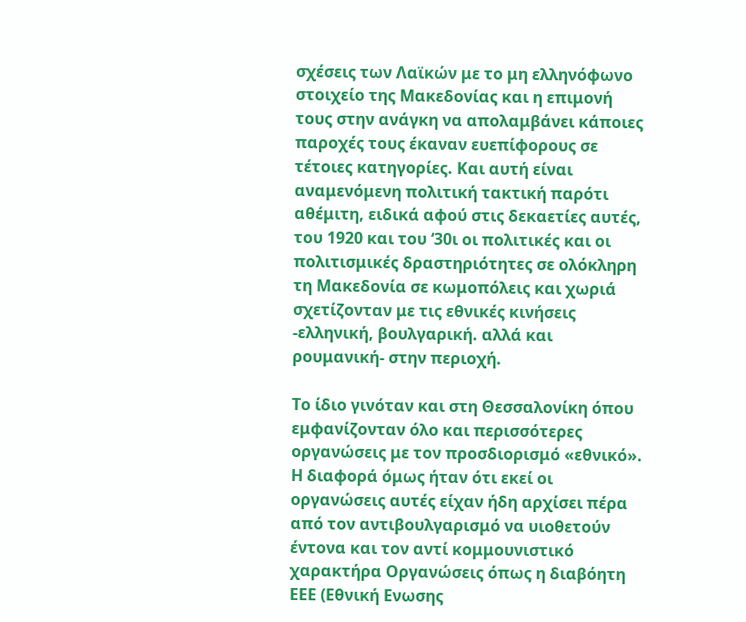σχέσεις των Λαϊκών με το μη ελληνόφωνο στοιχείο της Μακεδονίας και η επιμονή τους στην ανάγκη να απολαμβάνει κάποιες παροχές τους έκαναν ευεπίφορους σε τέτοιες κατηγορίες. Και αυτή είναι αναμενόμενη πολιτική τακτική παρότι αθέμιτη, ειδικά αφού στις δεκαετίες αυτές, του 1920 και του ‘30ι οι πολιτικές και οι πολιτισμικές δραστηριότητες σε ολόκληρη τη Μακεδονία σε κωμοπόλεις και χωριά σχετίζονταν με τις εθνικές κινήσεις -ελληνική, βουλγαρική. αλλά και ρουμανική- στην περιοχή.

Το ίδιο γινόταν και στη Θεσσαλονίκη όπου εμφανίζονταν όλο και περισσότερες οργανώσεις με τον προσδιορισμό «εθνικό». Η διαφορά όμως ήταν ότι εκεί οι οργανώσεις αυτές είχαν ήδη αρχίσει πέρα από τον αντιβουλγαρισμό να υιοθετούν έντονα και τον αντί κομμουνιστικό χαρακτήρα Οργανώσεις όπως η διαβόητη ΕΕΕ (Εθνική Ενωσης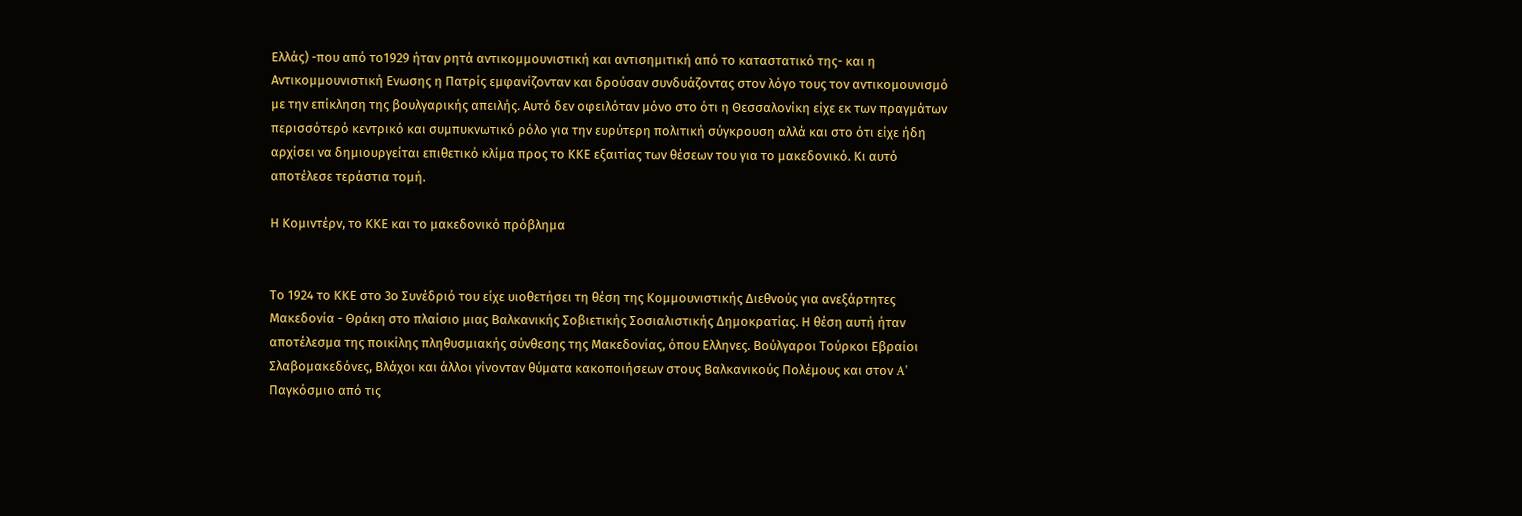Ελλάς) -που από το1929 ήταν ρητά αντικομμουνιστική και αντισημιτική από το καταστατικό της- και η Αντικομμουνιστική Ενωσης η Πατρίς εμφανίζονταν και δρούσαν συνδυάζοντας στον λόγο τους τον αντικομουνισμό με την επίκληση της βουλγαρικής απειλής. Αυτό δεν οφειλόταν μόνο στο ότι η Θεσσαλονίκη είχε εκ των πραγμάτων περισσότερό κεντρικό και συμπυκνωτικό ρόλο για την ευρύτερη πολιτική σύγκρουση αλλά και στο ότι είχε ήδη αρχίσει να δημιουργείται επιθετικό κλίμα προς το ΚΚΕ εξαιτίας των θέσεων του για το μακεδονικό. Κι αυτό αποτέλεσε τεράστια τομή.

Η Κομιντέρν, το ΚΚΕ και το μακεδονικό πρόβλημα


Το 1924 το ΚΚΕ στο 3ο Συνέδριό του είχε υιοθετήσει τη θέση της Κομμουνιστικής Διεθνούς για ανεξάρτητες Μακεδονία - Θράκη στο πλαίσιο μιας Βαλκανικής Σοβιετικής Σοσιαλιστικής Δημοκρατίας. Η θέση αυτή ήταν αποτέλεσμα της ποικίλης πληθυσμιακής σύνθεσης της Μακεδονίας, όπου Ελληνες. Βούλγαροι Τούρκοι Εβραίοι Σλαβομακεδόνες, Βλάχοι και άλλοι γίνονταν θύματα κακοποιήσεων στους Βαλκανικούς Πολέμους και στον A' Παγκόσμιο από τις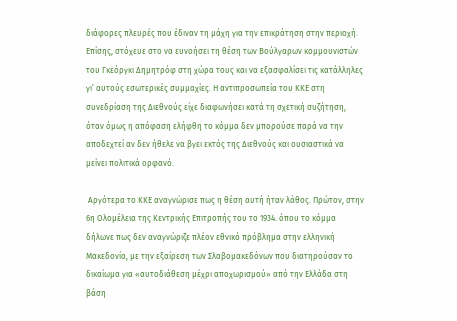διάφορες πλευρές που έδιναν τη μάχη για την επικράτηση στην περιοχή. Επίσης, στόχευε στο να ευνοήσει τη θέση των Βούλγαρων κομμουνιστών του Γκεόργκι Δημητρόφ στη χώρα τους και να εξασφαλίσει τις κατάλληλες γι’ αυτούς εσωτερικές συμμαχίες. Η αντιπροσωπεία του ΚΚΕ στη συνεδρίαση της Διεθνούς είχε διαφωνήσει κατά τη σχετική συζήτηση, όταν όμως η απόφαση ελήφθη το κόμμα δεν μπορούσε παρά να την αποδεχτεί αν δεν ήθελε να βγει εκτός της Διεθνούς και ουσιαστικά να μείνει πολιτικά ορφανό.

 Αργότερα το ΚΚΕ αναγνώρισε πως η θέση αυτή ήταν λάθος. Πρώτον, στην 6η Ολομέλεια της Κεντρικής Επιτροπής του το 1934. όπου το κόμμα δήλωνε πως δεν αναγνώριζε πλέον εθνικό πρόβλημα στην ελληνική Μακεδονία, με την εξαίρεση των Σλαβομακεδόνων που διατηρούσαν το δικαίωμα για «αυτοδιάθεση μέχρι αποχωρισμού» από την Ελλάδα στη βάση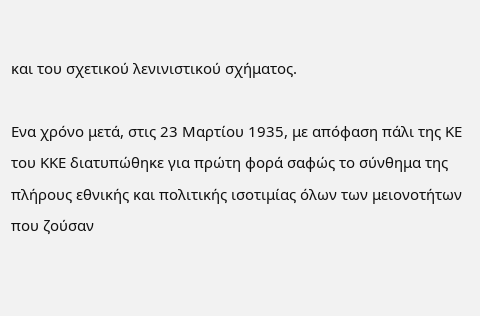και του σχετικού λενινιστικού σχήματος.

Ενα χρόνο μετά, στις 23 Μαρτίου 1935, με απόφαση πάλι της ΚΕ του ΚΚΕ διατυπώθηκε για πρώτη φορά σαφώς το σύνθημα της πλήρους εθνικής και πολιτικής ισοτιμίας όλων των μειονοτήτων που ζούσαν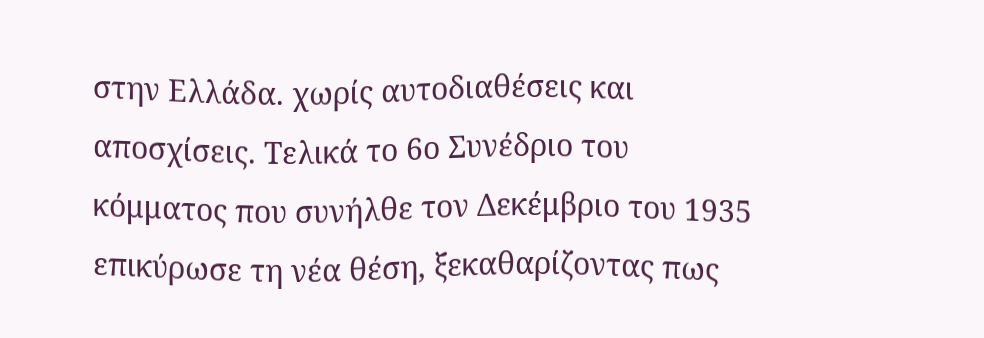στην Ελλάδα. χωρίς αυτοδιαθέσεις και αποσχίσεις. Τελικά το 6ο Συνέδριο του κόμματος που συνήλθε τον Δεκέμβριο του 1935 επικύρωσε τη νέα θέση, ξεκαθαρίζοντας πως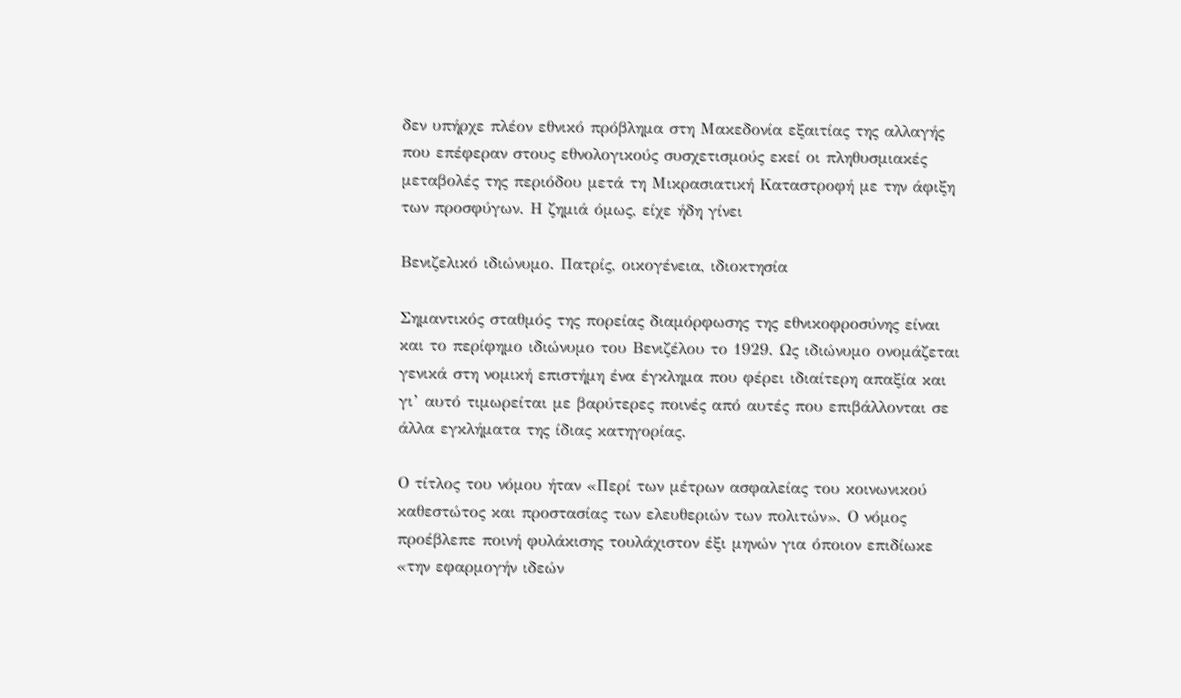δεν υπήρχε πλέον εθνικό πρόβλημα στη Μακεδονία εξαιτίας της αλλαγής που επέφεραν στους εθνολογικούς συσχετισμούς εκεί οι πληθυσμιακές μεταβολές της περιόδου μετά τη Μικρασιατική Καταστροφή με την άφιξη των προσφύγων. Η ζημιά όμως, είχε ήδη γίνει

Βενιζελικό ιδιώνυμο. Πατρίς, οικογένεια, ιδιοκτησία

Σημαντικός σταθμός της πορείας διαμόρφωσης της εθνικοφροσύνης είναι και το περίφημο ιδιώνυμο του Βενιζέλου το 1929. Ως ιδιώνυμο ονομάζεται γενικά στη νομική επιστήμη ένα έγκλημα που φέρει ιδιαίτερη απαξία και γι’ αυτό τιμωρείται με βαρύτερες ποινές από αυτές που επιβάλλονται σε άλλα εγκλήματα της ίδιας κατηγορίας.

Ο τίτλος του νόμου ήταν «Περί των μέτρων ασφαλείας του κοινωνικού καθεστώτος και προστασίας των ελευθεριών των πολιτών». Ο νόμος προέβλεπε ποινή φυλάκισης τουλάχιστον έξι μηνών για όποιον επιδίωκε «την εφαρμογήν ιδεών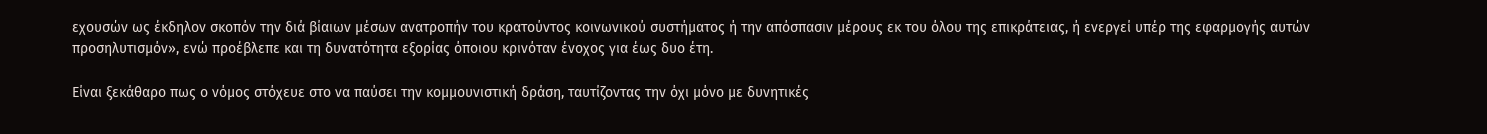εχουσών ως έκδηλον σκοπόν την διά βίαιων μέσων ανατροπήν του κρατούντος κοινωνικού συστήματος ή την απόσπασιν μέρους εκ του όλου της επικράτειας, ή ενεργεί υπέρ της εφαρμογής αυτών προσηλυτισμόν», ενώ προέβλεπε και τη δυνατότητα εξορίας όποιου κρινόταν ένοχος για έως δυο έτη.

Είναι ξεκάθαρο πως ο νόμος στόχευε στο να παύσει την κομμουνιστική δράση, ταυτίζοντας την όχι μόνο με δυνητικές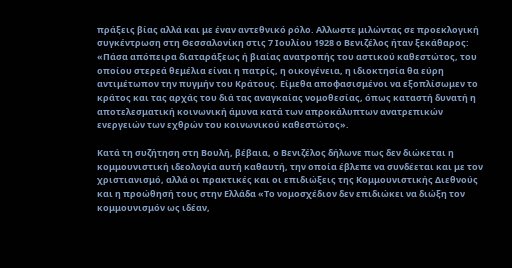πράξεις βίας αλλά και με έναν αντεθνικό ρόλο. Αλλωστε μιλώντας σε προεκλογική συγκέντρωση στη Θεσσαλονίκη στις 7 Ιουλίου 1928 ο Βενιζέλος ήταν ξεκάθαρος: «Πάσα απόπειρα διαταράξεως ή βιαίας ανατροπής του αστικού καθεστώτος, του οποίου στερεά θεμέλια είναι η πατρίς, η οικογένεια, η ιδιοκτησία θα εύρη αντιμέτωπον την πυγμήν του Κράτους. Είμεθα αποφασισμένοι να εξοπλίσωμεν το κράτος και τας αρχάς του διά τας αναγκαίας νομοθεσίας, όπως καταστή δυνατή η αποτελεσματική κοινωνική άμυνα κατά των απροκάλυπτων ανατρεπικών ενεργειών των εχθρών του κοινωνικού καθεστώτος».

Κατά τη συζήτηση στη Βουλή, βέβαια, ο Βενιζέλος δήλωνε πως δεν διώκεται η κομμουνιστική ιδεολογία αυτή καθαυτή, την οποία έβλεπε να συνδέεται και με τον χριστιανισμό, αλλά οι πρακτικές και οι επιδιώξεις της Κομμουνιστικής Διεθνούς και η προώθησή τους στην Ελλάδα «Το νομοσχέδιον δεν επιδιώκει να διώξη τον κομμουνισμόν ως ιδέαν,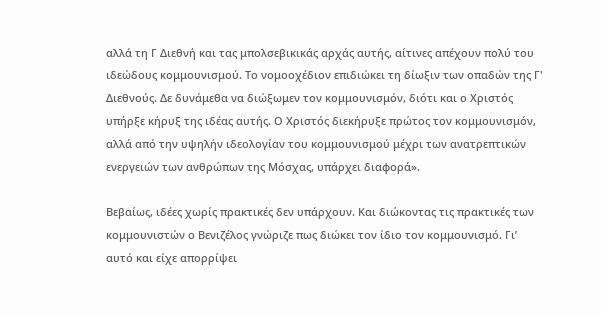αλλά τη Γ Διεθνή και τας μπολσεβικικάς αρχάς αυτής, αίτινες απέχουν πολύ του ιδεώδους κομμουνισμού. Το νομοοχέδιον επιδιώκει τη δίωξιν των οπαδών της Γ' Διεθνούς. Δε δυνάμεθα να διώξωμεν τον κομμουνισμόν, διότι και ο Χριστός υπήρξε κήρυξ της ιδέας αυτής. Ο Χριστός διεκήρυξε πρώτος τον κομμουνισμόν, αλλά από την υψηλήν ιδεολογίαν του κομμουνισμού μέχρι των ανατρεπτικών ενεργειών των ανθρώπων της Μόσχας, υπάρχει διαφορά».

Βεβαίως, ιδέες χωρίς πρακτικές δεν υπάρχουν. Και διώκοντας τις πρακτικές των κομμουνιστών ο Βενιζέλος γνώριζε πως διώκει τον ίδιο τον κομμουνισμό. Γι’ αυτό και είχε απορρίψει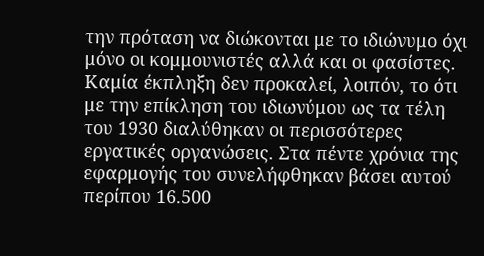την πρόταση να διώκονται με το ιδιώνυμο όχι μόνο οι κομμουνιστές αλλά και οι φασίστες. Καμία έκπληξη δεν προκαλεί, λοιπόν, το ότι με την επίκληση του ιδιωνύμου ως τα τέλη του 1930 διαλύθηκαν οι περισσότερες εργατικές οργανώσεις. Στα πέντε χρόνια της εφαρμογής του συνελήφθηκαν βάσει αυτού περίπου 16.500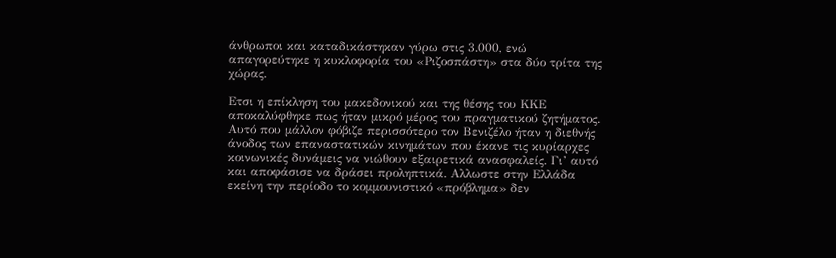άνθρωποι και καταδικάστηκαν γύρω στις 3.000, ενώ απαγορεύτηκε η κυκλοφορία του «Ριζοσπάστη» στα δύο τρίτα της χώρας.

Ετσι η επίκληση του μακεδονικού και της θέσης του ΚΚΕ αποκαλύφθηκε πως ήταν μικρό μέρος του πραγματικού ζητήματος. Αυτό που μάλλον φόβιζε περισσότερο τον Βενιζέλο ήταν η διεθνής άνοδος των επαναστατικών κινημάτων που έκανε τις κυρίαρχες κοινωνικές δυνάμεις να νιώθουν εξαιρετικά ανασφαλείς. Γι’ αυτό και αποφάσισε να δράσει προληπτικά. Αλλωστε στην Ελλάδα εκείνη την περίοδο το κομμουνιστικό «πρόβλημα» δεν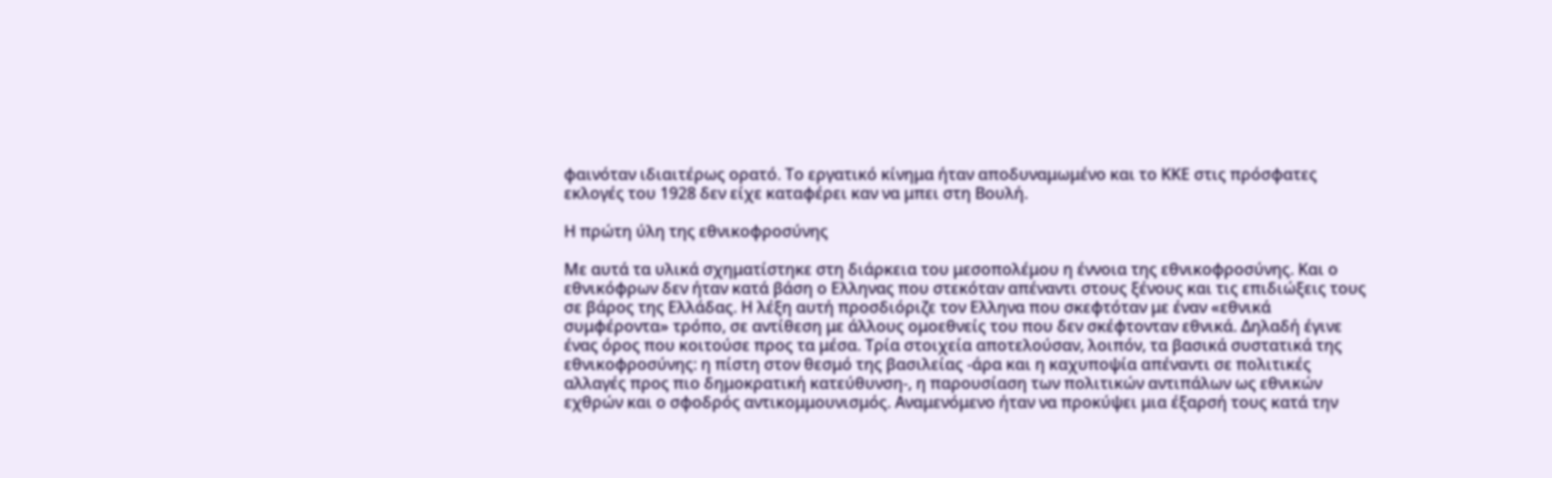φαινόταν ιδιαιτέρως ορατό. Το εργατικό κίνημα ήταν αποδυναμωμένο και το ΚΚΕ στις πρόσφατες εκλογές του 1928 δεν είχε καταφέρει καν να μπει στη Βουλή.

Η πρώτη ύλη της εθνικοφροσύνης

Με αυτά τα υλικά σχηματίστηκε στη διάρκεια του μεσοπολέμου η έννοια της εθνικοφροσύνης. Και ο εθνικόφρων δεν ήταν κατά βάση ο Ελληνας που στεκόταν απέναντι στους ξένους και τις επιδιώξεις τους σε βάρος της Ελλάδας. Η λέξη αυτή προσδιόριζε τον Ελληνα που σκεφτόταν με έναν «εθνικά συμφέροντα» τρόπο, σε αντίθεση με άλλους ομοεθνείς του που δεν σκέφτονταν εθνικά. Δηλαδή έγινε ένας όρος που κοιτούσε προς τα μέσα. Τρία στοιχεία αποτελούσαν, λοιπόν, τα βασικά συστατικά της εθνικοφροσύνης: η πίστη στον θεσμό της βασιλείας -άρα και η καχυποψία απέναντι σε πολιτικές αλλαγές προς πιο δημοκρατική κατεύθυνση-, η παρουσίαση των πολιτικών αντιπάλων ως εθνικών εχθρών και ο σφοδρός αντικομμουνισμός. Αναμενόμενο ήταν να προκύψει μια έξαρσή τους κατά την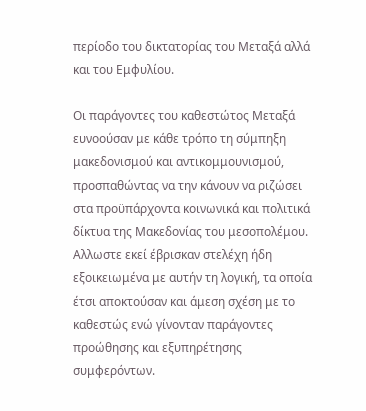περίοδο του δικτατορίας του Μεταξά αλλά και του Εμφυλίου.

Οι παράγοντες του καθεστώτος Μεταξά ευνοούσαν με κάθε τρόπο τη σύμπηξη μακεδονισμού και αντικομμουνισμού, προσπαθώντας να την κάνουν να ριζώσει στα προϋπάρχοντα κοινωνικά και πολιτικά δίκτυα της Μακεδονίας του μεσοπολέμου. Αλλωστε εκεί έβρισκαν στελέχη ήδη εξοικειωμένα με αυτήν τη λογική, τα οποία έτσι αποκτούσαν και άμεση σχέση με το καθεστώς ενώ γίνονταν παράγοντες προώθησης και εξυπηρέτησης συμφερόντων.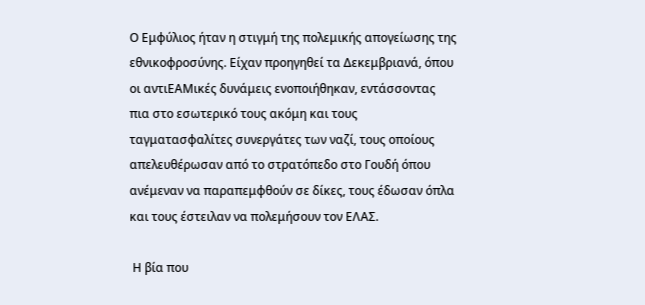Ο Εμφύλιος ήταν η στιγμή της πολεμικής απογείωσης της εθνικοφροσύνης. Είχαν προηγηθεί τα Δεκεμβριανά, όπου οι αντιΕΑΜικές δυνάμεις ενοποιήθηκαν, εντάσσοντας πια στο εσωτερικό τους ακόμη και τους ταγματασφαλίτες συνεργάτες των ναζί, τους οποίους απελευθέρωσαν από το στρατόπεδο στο Γουδή όπου ανέμεναν να παραπεμφθούν σε δίκες, τους έδωσαν όπλα και τους έστειλαν να πολεμήσουν τον ΕΛΑΣ.

 Η βία που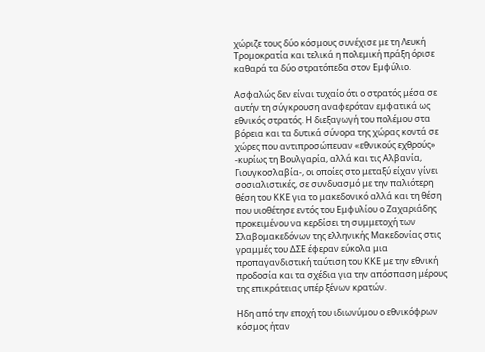χώριζε τους δύο κόσμους συνέχισε με τη Λευκή Τρομοκρατία και τελικά η πολεμική πράξη όρισε καθαρά τα δύο στρατόπεδα στον Εμφύλιο.

Ασφαλώς δεν είναι τυχαίο ότι ο στρατός μέσα σε αυτήν τη σύγκρουση αναφερόταν εμφατικά ως εθνικός στρατός. Η διεξαγωγή του πολέμου στα βόρεια και τα δυτικά σύνορα της χώρας κοντά σε χώρες που αντιπροσώπευαν «εθνικούς εχθρούς» -κυρίως τη Βουλγαρία, αλλά και τις Αλβανία, Γιουγκοσλαβία-, οι οποίες στο μεταξύ είχαν γίνει σοσιαλιστικές, σε συνδυασμό με την παλιότερη θέση του ΚΚΕ για το μακεδονικό αλλά και τη θέση που υιοθέτησε εντός του Εμφυλίου ο Ζαχαριάδης προκειμένου να κερδίσει τη συμμετοχή των Σλαβομακεδόνων της ελληνικής Μακεδονίας στις γραμμές του ΔΣΕ έφεραν εύκολα μια προπαγανδιστική ταύτιση του ΚΚΕ με την εθνική προδοσία και τα σχέδια για την απόσπαση μέρους της επικράτειας υπέρ ξένων κρατών.

Ηδη από την εποχή του ιδιωνύμου ο εθνικόφρων κόσμος ήταν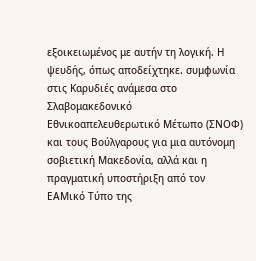εξοικειωμένος με αυτήν τη λογική. Η ψευδής, όπως αποδείχτηκε. συμφωνία στις Καρυδιές ανάμεσα στο Σλαβομακεδονικό Εθνικοαπελευθερωτικό Μέτωπο (ΣΝΟΦ) και τους Βούλγαρους για μια αυτόνομη σοβιετική Μακεδονία, αλλά και η πραγματική υποστήριξη από τον ΕΑΜικό Τύπο της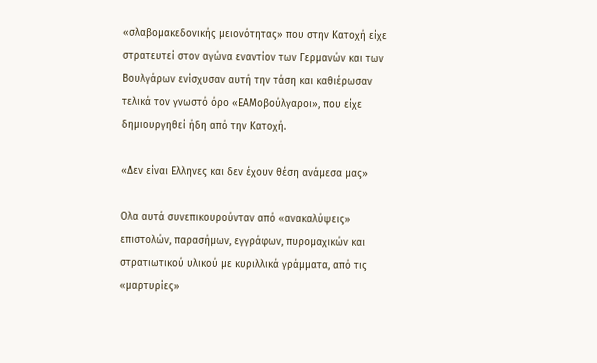«σλαβομακεδονικής μειονότητας» που στην Κατοχή είχε στρατευτεί στον αγώνα εναντίον των Γερμανών και των Βουλγάρων ενίσχυσαν αυτή την τάση και καθιέρωσαν τελικά τον γνωστό όρο «ΕΑΜοβούλγαροι», που είχε δημιουργηθεί ήδη από την Κατοχή.

«Δεν είναι Ελληνες και δεν έχουν θέση ανάμεσα μας»

Ολα αυτά συνεπικουρούνταν από «ανακαλύψεις» επιστολών, παρασήμων, εγγράφων, πυρομαχικών και στρατιωτικού υλικού με κυριλλικά γράμματα, από τις «μαρτυρίες»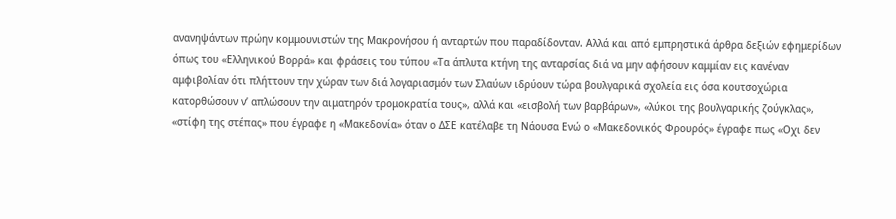ανανηψάντων πρώην κομμουνιστών της Μακρονήσου ή ανταρτών που παραδίδονταν. Αλλά και από εμπρηστικά άρθρα δεξιών εφημερίδων όπως του «Ελληνικού Βορρά» και φράσεις του τύπου «Τα άπλυτα κτήνη της ανταρσίας διά να μην αφήσουν καμμίαν εις κανέναν αμφιβολίαν ότι πλήττουν την χώραν των διά λογαριασμόν των Σλαύων ιδρύουν τώρα βουλγαρικά σχολεία εις όσα κουτσοχώρια κατορθώσουν ν’ απλώσουν την αιματηρόν τρομοκρατία τους», αλλά και «εισβολή των βαρβάρων», «λύκοι της βουλγαρικής ζούγκλας», «στίφη της στέπας» που έγραφε η «Μακεδονία» όταν ο ΔΣΕ κατέλαβε τη Νάουσα Ενώ ο «Μακεδονικός Φρουρός» έγραφε πως «Οχι δεν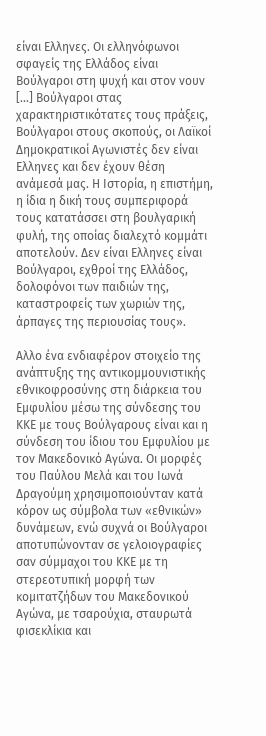είναι Ελληνες. Οι ελληνόφωνοι σφαγείς της Ελλάδος είναι Βούλγαροι στη ψυχή και στον νουν [...] Βούλγαροι στας χαρακτηριστικότατες τους πράξεις, Βούλγαροι στους σκοπούς, οι Λαϊκοί Δημοκρατικοί Αγωνιστές δεν είναι Ελληνες και δεν έχουν θέση ανάμεσά μας. Η Ιστορία, η επιστήμη, η ίδια η δική τους συμπεριφορά τους κατατάσσει στη βουλγαρική φυλή, της οποίας διαλεχτό κομμάτι αποτελούν. Δεν είναι Ελληνες είναι Βούλγαροι, εχθροί της Ελλάδος, δολοφόνοι των παιδιών της, καταστροφείς των χωριών της, άρπαγες της περιουσίας τους».

Αλλο ένα ενδιαφέρον στοιχείο της ανάπτυξης της αντικομμουνιστικής εθνικοφροσύνης στη διάρκεια του Εμφυλίου μέσω της σύνδεσης του ΚΚΕ με τους Βούλγαρους είναι και η σύνδεση του ίδιου του Εμφυλίου με τον Μακεδονικό Αγώνα. Οι μορφές του Παύλου Μελά και του Ιωνά Δραγούμη χρησιμοποιούνταν κατά κόρον ως σύμβολα των «εθνικών» δυνάμεων, ενώ συχνά οι Βούλγαροι αποτυπώνονταν σε γελοιογραφίες σαν σύμμαχοι του ΚΚΕ με τη στερεοτυπική μορφή των κομιτατζήδων του Μακεδονικού Αγώνα, με τσαρούχια, σταυρωτά φισεκλίκια και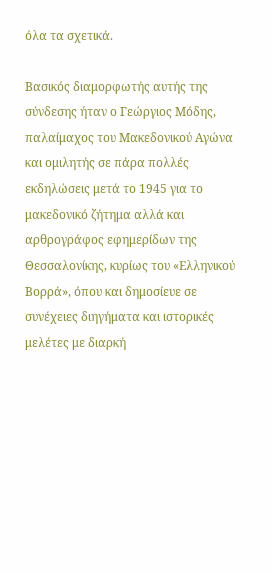όλα τα σχετικά.

Βασικός διαμορφωτής αυτής της σύνδεσης ήταν ο Γεώργιος Μόδης, παλαίμαχος του Μακεδονικού Αγώνα και ομιλητής σε πάρα πολλές εκδηλώσεις μετά το 1945 για το μακεδονικό ζήτημα αλλά και αρθρογράφος εφημερίδων της Θεσσαλονίκης, κυρίως του «Ελληνικού Βορρά», όπου και δημοσίευε σε συνέχειες διηγήματα και ιστορικές μελέτες με διαρκή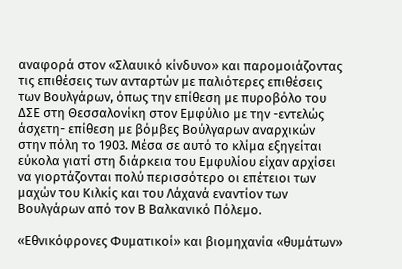αναφορά στον «Σλαυικό κίνδυνο» και παρομοιάζοντας τις επιθέσεις των ανταρτών με παλιότερες επιθέσεις των Βουλγάρων, όπως την επίθεση με πυροβόλο του ΔΣΕ στη Θεσσαλονίκη στον Εμφύλιο με την -εντελώς άσχετη- επίθεση με βόμβες Βούλγαρων αναρχικών στην πόλη το 1903. Μέσα σε αυτό το κλίμα εξηγείται εύκολα γιατί στη διάρκεια του Εμφυλίου είχαν αρχίσει να γιορτάζονται πολύ περισσότερο οι επέτειοι των μαχών του Κιλκίς και του Λάχανά εναντίον των Βουλγάρων από τον Β Βαλκανικό Πόλεμο.

«Εθνικόφρονες Φυματικοί» και βιομηχανία «θυμάτων»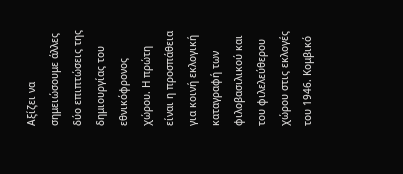Αξίζει να σημειώσουμε άλλες δύο επιπτώσεις της δημιουργίας του εθνικόφρονος χώρου. Η πρώτη είναι η προσπάθεια για κοινή εκλογική καταγραφή των φιλοβασιλικού και του φιλελεύθερου χώρου στις εκλογές του 1946. Κομβικό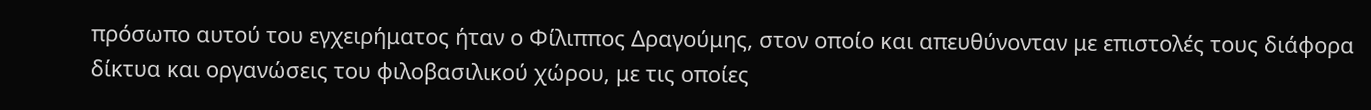πρόσωπο αυτού του εγχειρήματος ήταν ο Φίλιππος Δραγούμης, στον οποίο και απευθύνονταν με επιστολές τους διάφορα δίκτυα και οργανώσεις του φιλοβασιλικού χώρου, με τις οποίες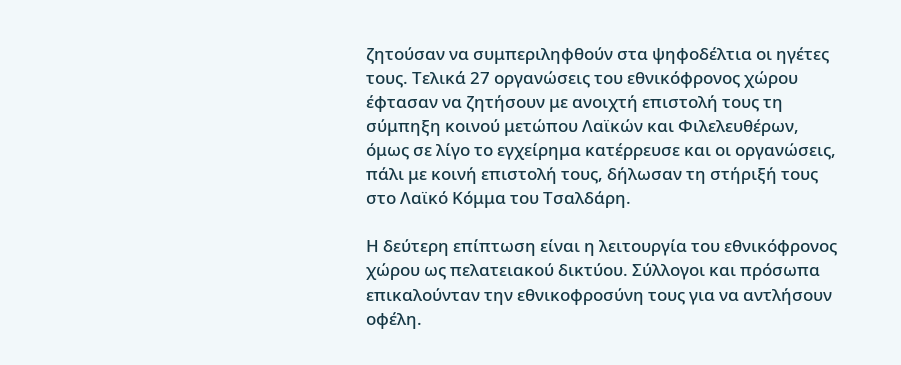ζητούσαν να συμπεριληφθούν στα ψηφοδέλτια οι ηγέτες τους. Τελικά 27 οργανώσεις του εθνικόφρονος χώρου έφτασαν να ζητήσουν με ανοιχτή επιστολή τους τη σύμπηξη κοινού μετώπου Λαϊκών και Φιλελευθέρων, όμως σε λίγο το εγχείρημα κατέρρευσε και οι οργανώσεις, πάλι με κοινή επιστολή τους, δήλωσαν τη στήριξή τους στο Λαϊκό Κόμμα του Τσαλδάρη.

Η δεύτερη επίπτωση είναι η λειτουργία του εθνικόφρονος χώρου ως πελατειακού δικτύου. Σύλλογοι και πρόσωπα επικαλούνταν την εθνικοφροσύνη τους για να αντλήσουν οφέλη.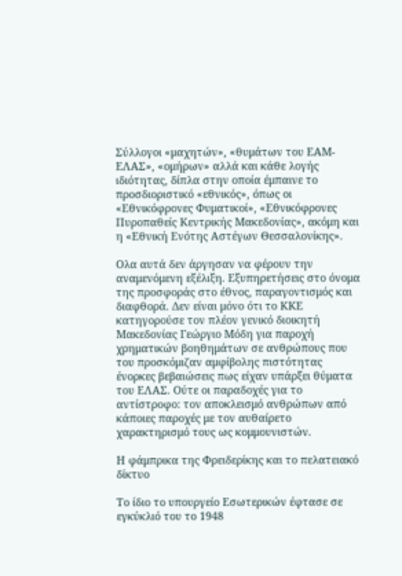Σύλλογοι «μαχητών», «θυμάτων του ΕΑΜ-ΕΛΑΣ», «ομήρων» αλλά και κάθε λογής ιδιότητας, δίπλα στην οποία έμπαινε το προσδιοριστικό «εθνικός», όπως οι «Εθνικόφρονες Φυματικοί», «Εθνικόφρονες Πυροπαθείς Κεντρικής Μακεδονίας», ακόμη και η «Εθνική Ενότης Αστέγων Θεσσαλονίκης».

Ολα αυτά δεν άργησαν να φέρουν την αναμενόμενη εξέλιξη. Εξυπηρετήσεις στο όνομα της προσφοράς στο έθνος, παραγοντισμός και διαφθορά. Δεν είναι μόνο ότι το ΚΚΕ κατηγορούσε τον πλέον γενικό διοικητή Μακεδονίας Γεώργιο Μόδη για παροχή χρηματικών βοηθημάτων σε ανθρώπους που του προσκόμιζαν αμφίβολης πιστότητας ένορκες βεβαιώσεις πως είχαν υπάρξει θύματα του ΕΛΑΣ. Ούτε οι παραδοχές για το αντίστροφο: τον αποκλεισμό ανθρώπων από κάποιες παροχές με τον αυθαίρετο χαρακτηρισμό τους ως κομμουνιστών.

Η φάμπρικα της Φρειδερίκης και το πελατειακό δίκτυο

Το ίδιο το υπουργείο Εσωτερικών έφτασε σε εγκύκλιό του το 1948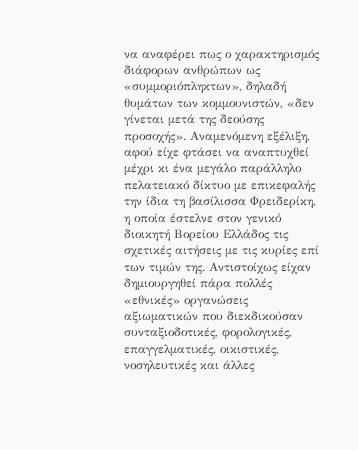να αναφέρει πως ο χαρακτηρισμός διάφορων ανθρώπων ως «συμμοριόπληκτων», δηλαδή θυμάτων των κομμουνιστών, «δεν γίνεται μετά της δεούσης προσοχής». Αναμενόμενη εξέλιξη, αφού είχε φτάσει να αναπτυχθεί μέχρι κι ένα μεγάλο παράλληλο πελατειακό δίκτυο με επικεφαλής την ίδια τη βασίλισσα Φρειδερίκη, η οποία έστελνε στον γενικό διοικητή Βορείου Ελλάδος τις σχετικές αιτήσεις με τις κυρίες επί των τιμών της. Αντιστοίχως είχαν δημιουργηθεί πάρα πολλές «εθνικές» οργανώσεις αξιωματικών που διεκδικούσαν συνταξιοδοτικές, φορολογικές, επαγγελματικές, οικιστικές, νοσηλευτικές και άλλες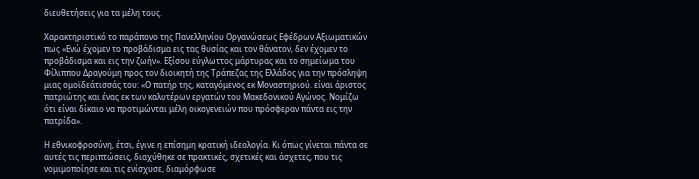διευθετήσεις για τα μέλη τους.

Χαρακτηριστικό το παράπονο της Πανελληνίου Οργανώσεως Εφέδρων Αξιωματικών πως «Ενώ έχομεν το προβάδισμα εις τας θυσίας και τον θάνατον, δεν έχομεν το προβάδισμα και εις την ζωήν». Εξίσου εύγλωττος μάρτυρας και το σημείωμα του Φίλιππου Δραγούμη προς τον διοικητή της Τράπεζας της Ελλάδος για την πρόσληψη μιας ομοϊδεάτισσάς του: «Ο πατήρ της, καταγόμενος εκ Μοναστηριού. είναι άριστος πατριώτης και ένας εκ των καλυτέρων εργατών του Μακεδονικού Αγώνος. Νομίζω ότι είναι δίκαιο να προτιμώνται μέλη οικογενειών που πρόσφεραν πάντα εις την πατρίδα».

Η εθνικοφροσύνη, έτσι, έγινε η επίσημη κρατική ιδεολογία. Κι όπως γίνεται πάντα σε αυτές τις περιπτώσεις, διαχύθηκε σε πρακτικές, σχετικές και άσχετες, που τις νομιμοποίησε και τις ενίσχυσε, διαμόρφωσε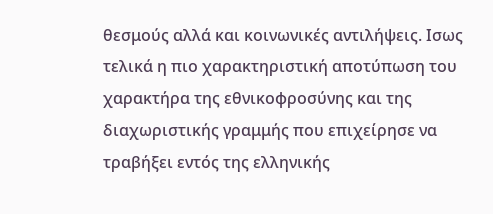θεσμούς αλλά και κοινωνικές αντιλήψεις. Ισως τελικά η πιο χαρακτηριστική αποτύπωση του χαρακτήρα της εθνικοφροσύνης και της διαχωριστικής γραμμής που επιχείρησε να τραβήξει εντός της ελληνικής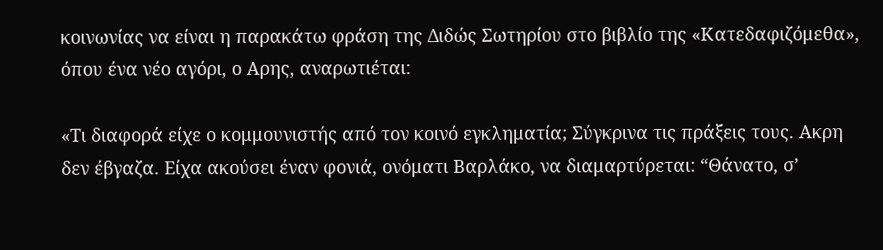κοινωνίας να είναι η παρακάτω φράση της Διδώς Σωτηρίου στο βιβλίο της «Κατεδαφιζόμεθα», όπου ένα νέο αγόρι, ο Αρης, αναρωτιέται:

«Τι διαφορά είχε ο κομμουνιστής από τον κοινό εγκληματία; Σύγκρινα τις πράξεις τους. Ακρη δεν έβγαζα. Είχα ακούσει έναν φονιά, ονόματι Βαρλάκο, να διαμαρτύρεται: “Θάνατο, σ’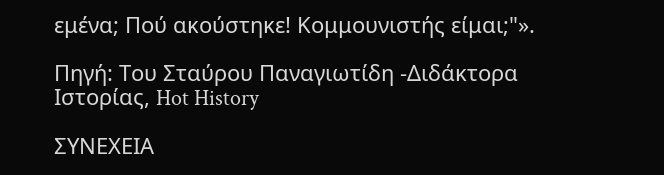εμένα; Πού ακούστηκε! Κομμουνιστής είμαι;"».

Πηγή: Του Σταύρου Παναγιωτίδη -Διδάκτορα Ιστορίας, Hot History

ΣΥΝΕΧΕΙΑ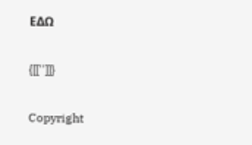ΕΔΩ

{[['']]}

Copyright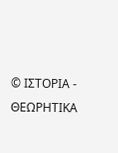© ΙΣΤΟΡΙΑ - ΘΕΩΡΗΤΙΚΑ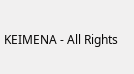ΚΕΙΜΕΝΑ - All Rights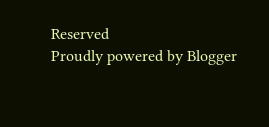Reserved
Proudly powered by Blogger